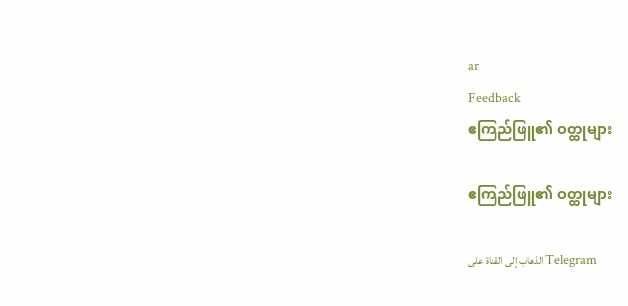ar
Feedback
ဧကြည်ဖြူ၏ ဝတ္ထုများ

ဧကြည်ဖြူ၏ ဝတ္ထုများ

الذهاب إلى القناة على Telegram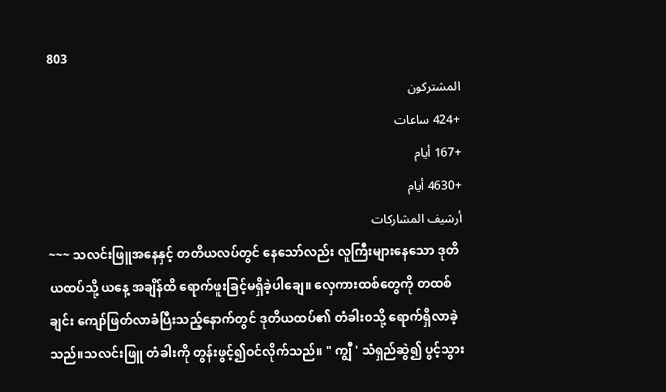803
المشتركون
+424 ساعات
+167 أيام
+4630 أيام
أرشيف المشاركات
~~~ သလင်းဖြူအနေနှင့် တတိယလပ်တွင် နေသော်လည်း လူကြီးများနေသော ဒုတိယထပ်သို့ ယနေ့ အချိန်ထိ ရောက်ဖူးခြင့်မရှိခဲ့ပါချေ။ လှေကားထစ်တွေကို တထစ်ချင်း ကျော်ဖြတ်လာခံပြီးသည့်နောက်တွင် ဒုတိယထပ်၏ တံခါး၀သို့ ရောက်ရှိလာခဲ့သည်။သလင်းဖြူ တံခါးကို တွန်းဖွင့်၍ဝင်လိုက်သည်။ " ကျွီ ' သံရှည်ဆွဲ၍ ပွင့်သွား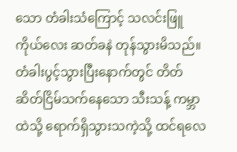သော တံခါးသံကြောင့် သလင်းဖြူ ကိုယ်လေး ဆတ်ခနဲ တုန်သွားမိသည်။တံခါးပွင့်သွားပြီးနောက်တွင် တိတ်ဆိတ်ငြိမ်သက်နေသော သီးသန့် ကမ္ဘာထဲသို့ ရောက်ရှိသွားသကဲ့သို့ ထင်ရလေ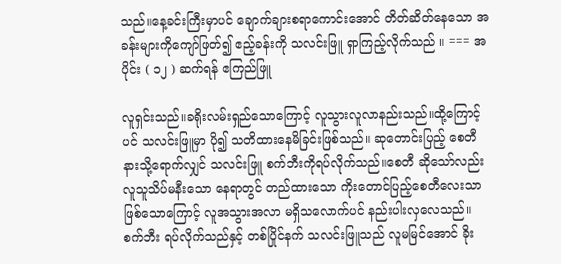သည်။နေ့ခင်းကြီးမှာပင် ချောက်ချားစရာကောင်းအောင် တိတ်ဆိတ်နေသော အခန်းများကိုကျော်ဖြတ်၍ ဧည့်ခန်းကို သလင်းဖြူ ရှာကြည့်လိုက်သည် ။ === အပိုင်း ( ၁၂ ) ဆက်ရန် ဧကြည်ဖြူ

လူရှင်းသည်။ခရိုးလမ်းရှည်သောကြောင့် လူသွားလူလာနည်းသည်။ထို့ကြောင့်ပင် သလင်းဖြူမှာ ပို၍ သတိထားနေမိခြင်းဖြစ်သည်။ ဆုတောင်းပြည့် စေတီနားသို့ရောက်လျှင် သလင်းဖြူ စက်ဘီးကိုရပ်လိုက်သည်။စေတီ ဆိုသော်လည်း လူသူသိပ်မနီးသော နေရာတွင် တည်ထားသော ကိုးတောင်ပြည့်စေတီလေးသာ ဖြစ်သောကြောင့် လူအသွားအလာ မရှိသလောက်ပင် နည်းပါးလှလေသည်။ စက်ဘီး ရပ်လိုက်သည်နှင့် တစ်ပြိုင်နက် သလင်းဖြူသည် လူမမြင်အောင် ခိုး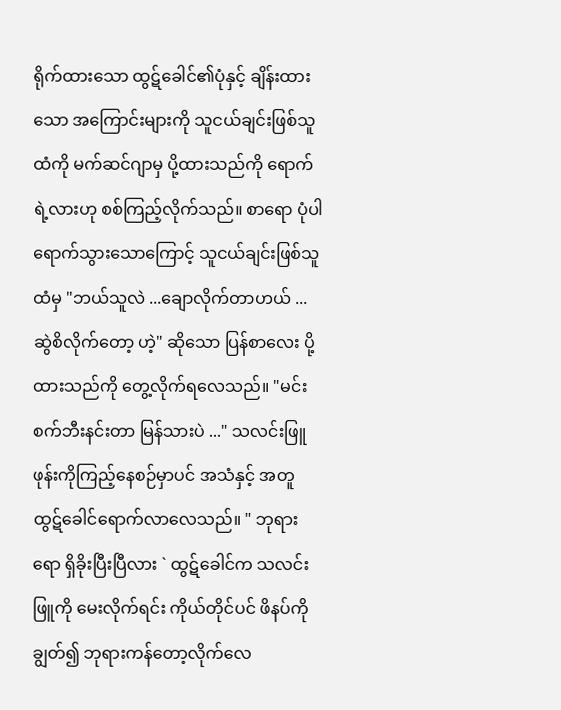ရိုက်ထားသော ထွဋ်ခေါင်၏ပုံနှင့် ချိန်းထားသော အကြောင်းများကို သူငယ်ချင်းဖြစ်သူထံကို မက်ဆင်ဂျာမှ ပို့ထားသည်ကို ရောက်ရဲ့လားဟု စစ်ကြည့်လိုက်သည်။ စာရော ပုံပါ ရောက်သွားသောကြောင့် သူငယ်ချင်းဖြစ်သူထံမှ "ဘယ်သူလဲ ...ချောလိုက်တာဟယ် ... ဆွဲစိလိုက်တော့ ဟဲ့" ဆိုသော ပြန်စာလေး ပို့ထားသည်ကို တွေ့လိုက်ရလေသည်။ "မင်းစက်ဘီးနင်းတာ မြန်သားပဲ ..." သလင်းဖြူ ဖုန်းကိုကြည့်နေစဉ်မှာပင် အသံနှင့် အတူ ထွဋ်ခေါင်ရောက်လာလေသည်။ " ဘုရားရော ရှိခိုးပြီးပြီလား ` ထွဋ်ခေါင်က သလင်းဖြူကို မေးလိုက်ရင်း ကိုယ်တိုင်ပင် ဖိနပ်ကို ချွတ်၍ ဘုရားကန်တော့လိုက်လေ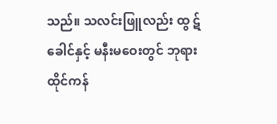သည်။ သလင်းဖြူလည်း ထွ ဋ်ခေါင်နှင့် မနီးမဝေးတွင် ဘုရားထိုင်ကန်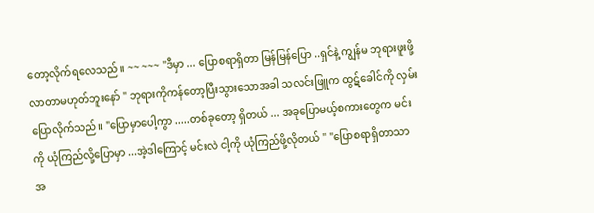တော့လိုက်ရလေသည်။ ~~ ~~~ "ဒီမှာ ... ပြောစရာရှိတာ မြန်မြန်ပြော ..ရှင်နဲ့ ကျွန်မ ဘုရားဖူးဖို့လာတာမဟုတ်ဘူးနော် " ဘုရားကိုကန်တော့ပြီးသွားသောအခါ သလင်းဖြူက ထွဋ်ခေါင်ကို လှမ်းပြောလိုက်သည်။ "ပြောမှာပေါ့ကွာ .....တစ်ခုတော့ ရှိတယ် ... အခုပြောမယ့်စကားတွေက မင်းကို ယုံကြည်လို့ပြောမှာ ...အဲ့ဒါကြောင့် မင်းလဲ ငါ့ကို ယုံကြည်ဖို့လိုတယ် " "ပြောစရာရှိတာသာ အ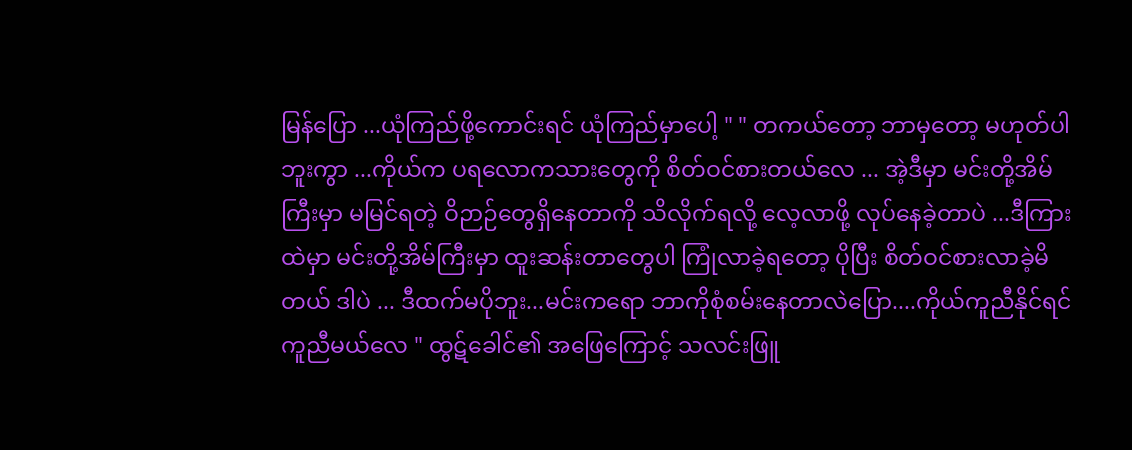မြန်ပြော ...ယုံကြည်ဖို့ကောင်းရင် ယုံကြည်မှာပေါ့ " " တကယ်တော့ ဘာမှတော့ မဟုတ်ပါဘူးကွာ ...ကိုယ်က ပရလောကသားတွေကို စိတ်ဝင်စားတယ်လေ ... အဲ့ဒီမှာ မင်းတို့အိမ်ကြီးမှာ မမြင်ရတဲ့ ဝိဉာဉ်တွေရှိနေတာကို သိလိုက်ရလို့ လေ့လာဖို့ လုပ်နေခဲ့တာပဲ ...ဒီကြားထဲမှာ မင်းတို့အိမ်ကြီးမှာ ထူးဆန်းတာတွေပါ ကြုံလာခဲ့ရတော့ ပိုပြီး စိတ်ဝင်စားလာခဲ့မိတယ် ဒါပဲ ... ဒီထက်မပိုဘူး...မင်းကရော ဘာကိုစုံစမ်းနေတာလဲပြော....ကိုယ်ကူညီနိုင်ရင် ကူညီမယ်လေ " ထွဋ်ခေါင်၏ အဖြေကြောင့် သလင်းဖြူ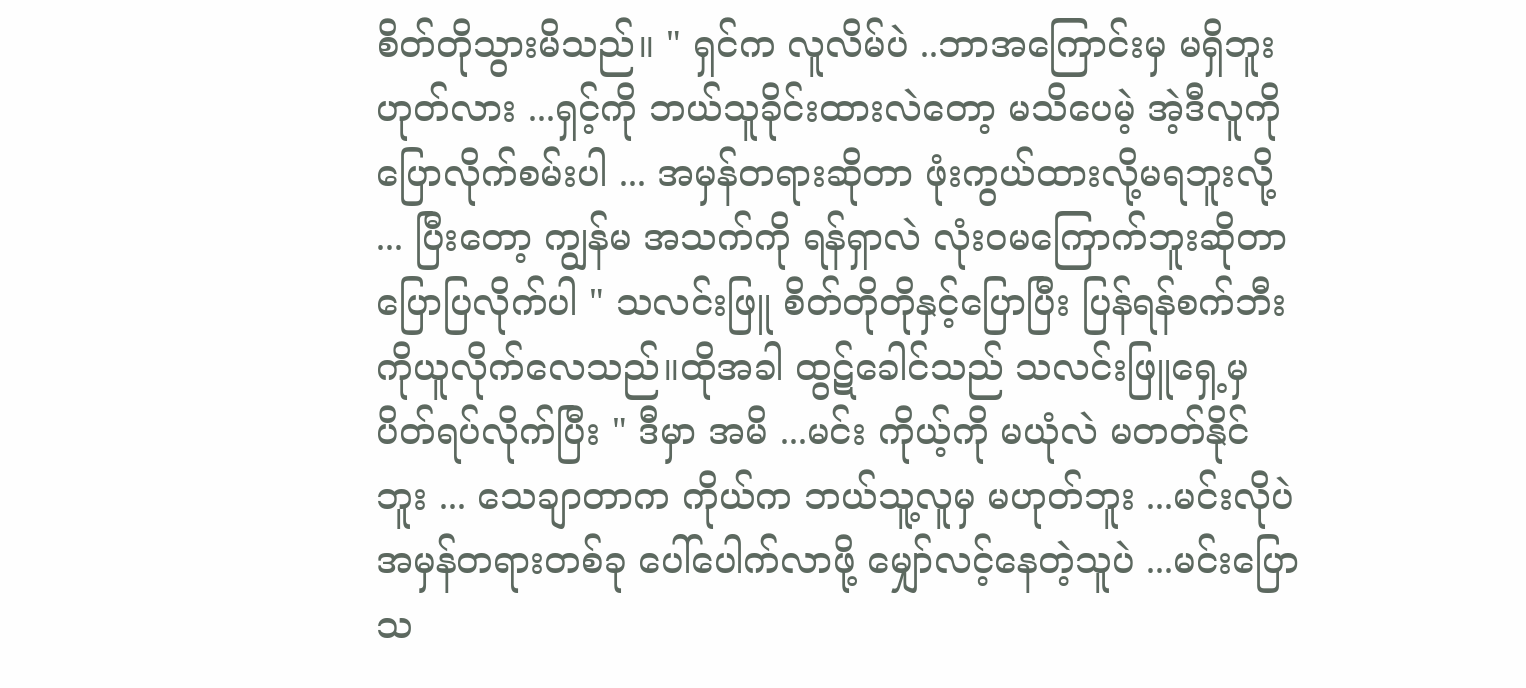စိတ်တိုသွားမိသည်။ " ရှင်က လူလိမ်ပဲ ..ဘာအကြောင်းမှ မရှိဘူး ဟုတ်လား ...ရှင့်ကို ဘယ်သူခိုင်းထားလဲတော့ မသိပေမဲ့ အဲ့ဒီလူကို ပြောလိုက်စမ်းပါ ... အမှန်တရားဆိုတာ ဖုံးကွယ်ထားလို့မရဘူးလို့ ... ပြီးတော့ ကျွန်မ အသက်ကို ရန်ရှာလဲ လုံးဝမကြောက်ဘူးဆိုတာ ပြောပြလိုက်ပါ " သလင်းဖြူ စိတ်တိုတိုနှင့်ပြောပြီး ပြန်ရန်စက်ဘီးကိုယူလိုက်လေသည်။ထိုအခါ ထွဋ်ခေါင်သည် သလင်းဖြူရှေ့မှ ပိတ်ရပ်လိုက်ပြီး " ဒီမှာ အမိ ...မင်း ကိုယ့်ကို မယုံလဲ မတတ်နိုင်ဘူး ... သေချာတာက ကိုယ်က ဘယ်သူ့လူမှ မဟုတ်ဘူး ...မင်းလိုပဲ အမှန်တရားတစ်ခု ပေါ်ပေါက်လာဖို့ မျှော်လင့်နေတဲ့သူပဲ ...မင်းပြောသ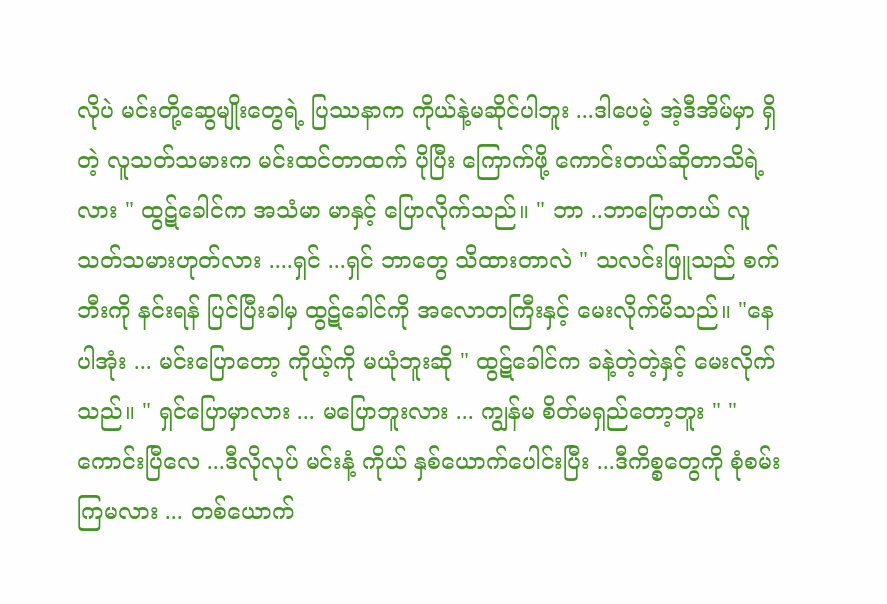လိုပဲ မင်းတို့ဆွေမျိုးတွေရဲ့ ပြဿနာက ကိုယ်နဲ့မဆိုင်ပါဘူး ...ဒါပေမဲ့ အဲ့ဒီအိမ်မှာ ရှိတဲ့ လူသတ်သမားက မင်းထင်တာထက် ပိုပြီး ကြောက်ဖို့ ကောင်းတယ်ဆိုတာသိရဲ့လား " ထွဋ်ခေါင်က အသံမာ မာနှင့် ပြောလိုက်သည်။ " ဘာ ..ဘာပြောတယ် လူသတ်သမားဟုတ်လား ....ရှင် ...ရှင် ဘာတွေ သိထားတာလဲ " သလင်းဖြူသည် စက်ဘီးကို နင်းရန် ပြင်ပြီးခါမှ ထွဋ်ခေါင်ကို အလောတကြီးနှင့် မေးလိုက်မိသည်။ "နေပါအုံး ... မင်းပြောတော့ ကိုယ့်ကို မယုံဘူးဆို " ထွဋ်ခေါင်က ခနဲ့တဲ့တဲ့နှင့် မေးလိုက်သည်။ " ရှင်ပြောမှာလား ... မပြောဘူးလား ... ကျွန်မ စိတ်မရှည်တော့ဘူး " " ကောင်းပြီလေ ...ဒီလိုလုပ် မင်းနံ့ ကိုယ် နှစ်ယောက်ပေါင်းပြီး ...ဒီကိစ္စတွေကို စုံစမ်းကြမလား ... တစ်ယောက်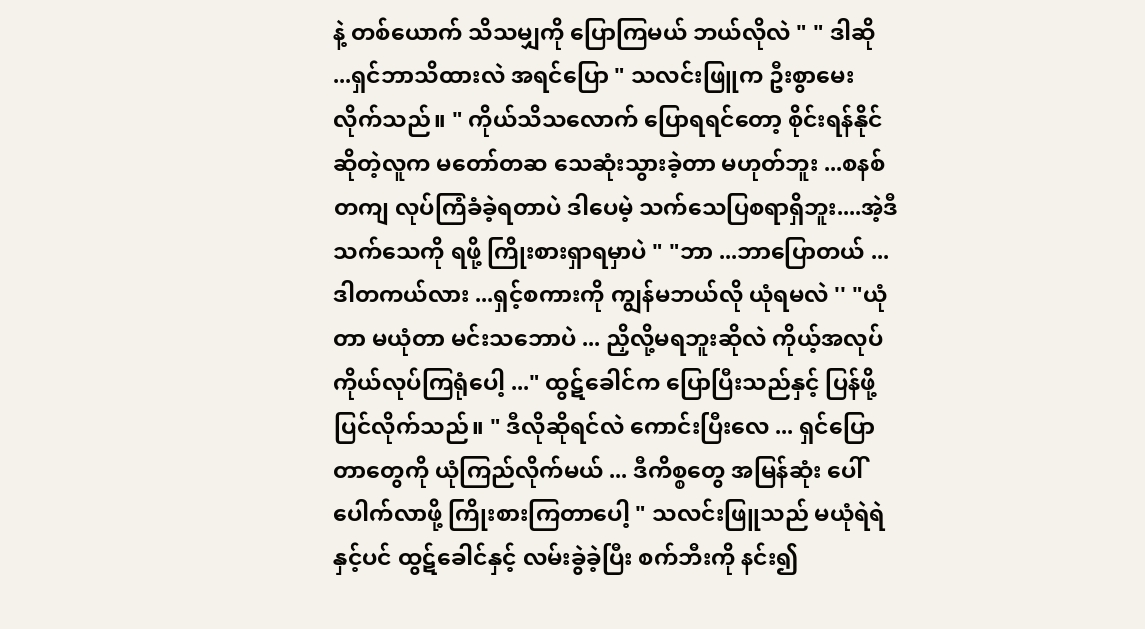နဲ့ တစ်ယောက် သိသမျှကို ပြောကြမယ် ဘယ်လိုလဲ " " ဒါဆို ...ရှင်ဘာသိထားလဲ အရင်ပြော " သလင်းဖြူက ဦးစွာမေးလိုက်သည်။ " ကိုယ်သိသလောက် ပြောရရင်တော့ စိုင်းရန်နိုင်ဆိုတဲ့လူက မတော်တဆ သေဆုံးသွားခဲ့တာ မဟုတ်ဘူး ...စနစ်တကျ လုပ်ကြံခံခဲ့ရတာပဲ ဒါပေမဲ့ သက်သေပြစရာရှိဘူး....အဲ့ဒီသက်သေကို ရဖို့ ကြိုးစားရှာရမှာပဲ " "ဘာ ...ဘာပြောတယ် ...ဒါတကယ်လား ...ရှင့်စကားကို ကျွန်မဘယ်လို ယုံရမလဲ '' "ယုံတာ မယုံတာ မင်းသဘောပဲ ... ညှိလို့မရဘူးဆိုလဲ ကိုယ့်အလုပ်ကိုယ်လုပ်ကြရုံပေါ့ ..." ထွဋ်ခေါင်က ပြောပြီးသည်နှင့် ပြန်ဖို့ ပြင်လိုက်သည်။ " ဒီလိုဆိုရင်လဲ ကောင်းပြီးလေ ... ရှင်ပြောတာတွေကို ယုံကြည်လိုက်မယ် ... ဒီကိစ္စတွေ အမြန်ဆုံး ပေါ်ပေါက်လာဖို့ ကြိုးစားကြတာပေါ့ " သလင်းဖြူသည် မယုံရဲရဲနှင့်ပင် ထွဋ်ခေါင်နှင့် လမ်းခွဲခဲ့ပြီး စက်ဘီးကို နင်း၍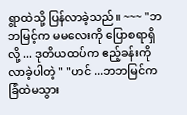ရွာထဲသို့ ပြန်လာခဲ့သည်။ ~~~ "ဘဘမြင့်က မမလေးကို ပြောစရာရှိလို့ ... ဒုတိယထပ်က ဧည့်ခန်းကို လာခဲ့ပါတဲ့ " "ဟင် ...ဘဘမြင်က ခြံထဲမသွား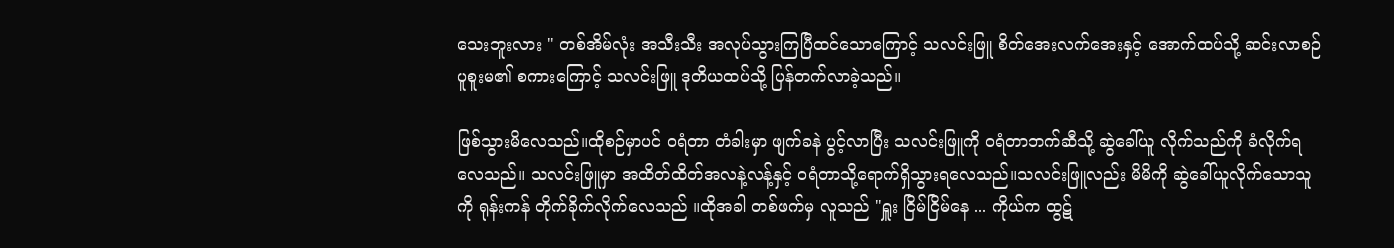သေးဘူးလား " တစ်အိမ်လုံး အသီးသီး အလုပ်သွားကြပြီထင်သောကြောင့် သလင်းဖြူ စိတ်အေးလက်အေးနှင့် အောက်ထပ်သို့ ဆင်းလာစဉ် ပူစူးမ၏ စကားကြောင့် သလင်းဖြူ ဒုတိယထပ်သို့ ပြန်တက်လာခဲ့သည်။

ဖြစ်သွားမိလေသည်။ထိုစဉ်မှာပင် ဝရံတာ တံခါးမှာ ဖျက်ခနဲ ပွင့်လာပြီး သလင်းဖြူကို ဝရံတာဘက်ဆီသို့ ဆွဲခေါ်ယူ လိုက်သည်ကို ခံလိုက်ရလေသည်။ သလင်းဖြူမှာ အထိတ်ထိတ်အလနဲ့လန့်နှင့် ဝရံတာသို့ရောက်ရှိသွားရလေသည်။သလင်းဖြူလည်း မိမိကို ဆွဲခေါ်ယူလိုက်သောသူကို ရုန်းကန် တိုက်ခိုက်လိုက်လေသည် ။ထိုအခါ တစ်ဖက်မှ လူသည် "ရှူး ငြိမ်ငြိမ်နေ ... ကိုယ်က ထွဋ်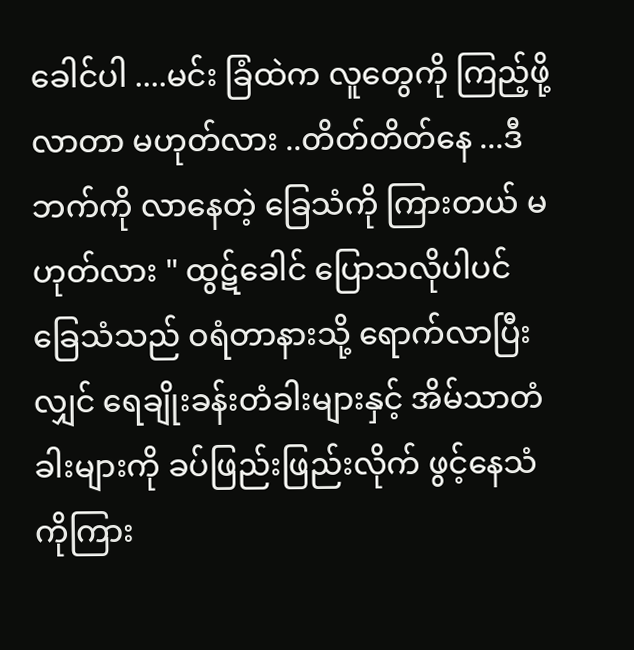ခေါင်ပါ ....မင်း ခြံထဲက လူတွေကို ကြည့်ဖို့ လာတာ မဟုတ်လား ..တိတ်တိတ်နေ ...ဒီဘက်ကို လာနေတဲ့ ခြေသံကို ကြားတယ် မဟုတ်လား " ထွဋ်ခေါင် ပြောသလိုပါပင် ခြေသံသည် ဝရံတာနားသို့ ရောက်လာပြီးလျှင် ရေချိုးခန်းတံခါးများနှင့် အိမ်သာတံခါးများကို ခပ်ဖြည်းဖြည်းလိုက် ဖွင့်နေသံကိုကြား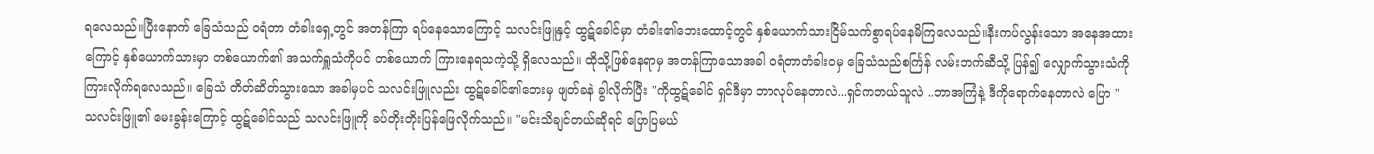ရလေသည်။ပြီးနောက် ခြေသံသည် ဝရံတာ တံခါးရှေ့တွင် အတန်ကြာ ရပ်နေသောကြောင့် သလင်းဖြူနှင့် ထွဋ်ခေါင်မှာ တံခါး၏ဘေးထောင့်တွင် နှစ်ယောက်သားငြိမ်သက်စွာရပ်နေမိကြလေသည်။နီးကပ်လွန်းသော အနေအထားကြောင့် နှစ်ယောက်သားမှာ တစ်ယောက်၏ အသက်ရှူသံကိုပင် တစ်ယောက် ကြားနေရသကဲ့သို့ ရှိလေသည်။ ထိုသို့ဖြစ်နေရာမှ အတန်ကြာသောအခါ ဝရံတာတံခါးဝမှ ခြေသံသည်စင်္ကြန် လမ်းဘက်ဆီသို့ ပြန်၍ လျှောက်သွားသံကို ကြားလိုက်ရလေသည်။ ခြေသံ တိတ်ဆိတ်သွားသော အခါမှပင် သလင်းဖြူလည်း ထွဋ်ခေါင်၏ဘေးမှ ဖျတ်ခနဲ ခွါလိုက်ပြီး "ကိုထွဋ်ခေါင် ရှင်ဒီမှာ ဘာလုပ်နေတာလဲ...ရှင်ကဘယ်သူလဲ ..ဘာအကြံနဲ့ ဒီကိုရောက်နေတာလဲ ပြော " သလင်းဖြူ၏ မေးခွန်းကြောင့် ထွဋ်ခေါင်သည် သလင်းဖြူကို ခပ်တိုးတိုးပြန်ဖြေလိုက်သည်။ "မင်းသိချင်တယ်ဆိုရင် ပြောပြမယ်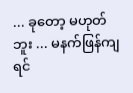... ခုတော့ မဟုတ်ဘူး ... မနက်ဖြန်ကျရင်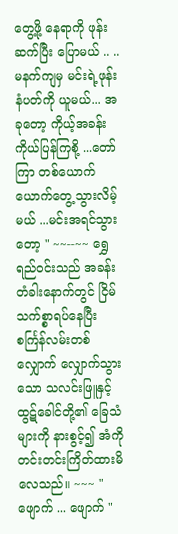တွေ့ဖို့ နေရာကို ဖုန်းဆက်ပြီး ပြောမယ် .. .. မနက်ကျမှ မင်းရဲ့ဖုန်းနံပတ်ကို ယူမယ်... အခုတော့ ကိုယ့်အခန်း ကိုယ်ပြန်ကြစို့ ...တော်ကြာ တစ်ယောက်ယောက်တွေ့သွားလိမ့်မယ် ...မင်းအရင်သွားတော့ " ~~--~~ ရွှေရည်ဝင်းသည် အခန်းတံခါးနောက်တွင် ငြိမ်သက်စ္စာရပ်နေပြီး စင်္ကြန်လမ်းတစ်လျှောက် လျှောက်သွားသော သလင်းဖြူနှင့် ထွဋ်ခေါင်တို့၏ ခြေသံများကို နားစွင့်၍ အံကိုတင်းတင်းကြိတ်ထားမိလေသည်။ ~~~ " ဖျောက် ... ဖျောက် "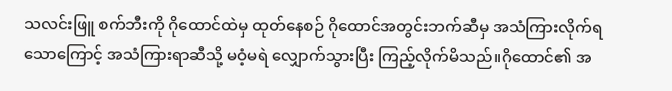သလင်းဖြူ စက်ဘီးကို ဂိုထောင်ထဲမှ ထုတ်နေစဉ် ဂိုထောင်အတွင်းဘက်ဆီမှ အသံကြားလိုက်ရသောကြောင့် အသံကြားရာဆီသို့ မဝံ့မရဲ လျှောက်သွားပြီး ကြည့်လိုက်မိသည်။ဂိုထောင်၏ အ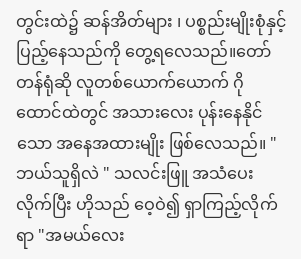တွင်းထဲ၌ ဆန်အိတ်များ ၊ ပစ္စည်းမျိုးစုံနှင့် ပြည့်နေသည်ကို တွေ့ရလေသည်။တော်တန်ရုံဆို လူတစ်ယောက်ယောက် ဂိုထောင်ထဲတွင် အသားလေး ပုန်းနေနိုင်သော အနေအထားမျိုး ဖြစ်လေသည်။ "ဘယ်သူရှိလဲ " သလင်းဖြူ အသံပေးလိုက်ပြီး ဟိုသည် ဝေ့ဝဲ၍ ရှာကြည့်လိုက်ရာ "အမယ်လေး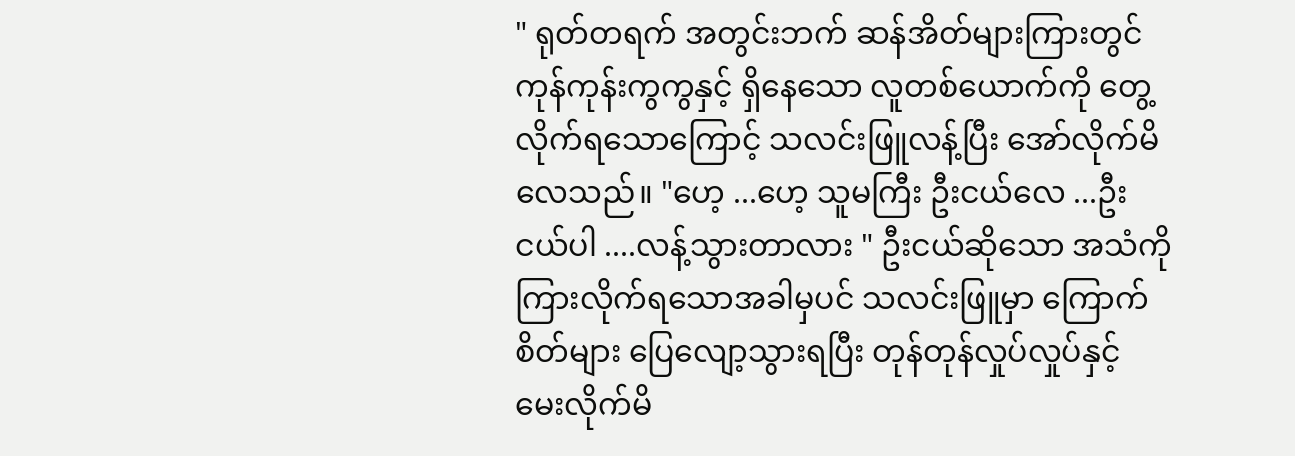" ရုတ်တရက် အတွင်းဘက် ဆန်အိတ်များကြားတွင် ကုန်ကုန်းကွကွနှင့် ရှိနေသော လူတစ်ယောက်ကို တွေ့လိုက်ရသောကြောင့် သလင်းဖြူလန့်ပြီး အော်လိုက်မိလေသည်။ "ဟေ့ ...ဟေ့ သူမကြီး ဦးငယ်လေ ...ဦးငယ်ပါ ....လန့်သွားတာလား " ဦးငယ်ဆိုသော အသံကို ကြားလိုက်ရသောအခါမှပင် သလင်းဖြူမှာ ကြောက်စိတ်များ ပြေလျော့သွားရပြီး တုန်တုန်လှုပ်လှုပ်နှင့် မေးလိုက်မိ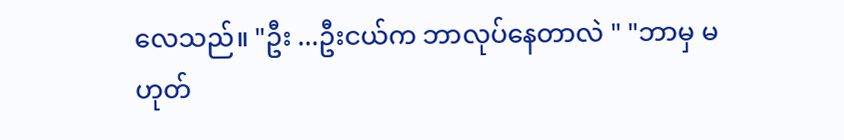လေသည်။ "ဦး ...ဦးငယ်က ဘာလုပ်နေတာလဲ " "ဘာမှ မဟုတ်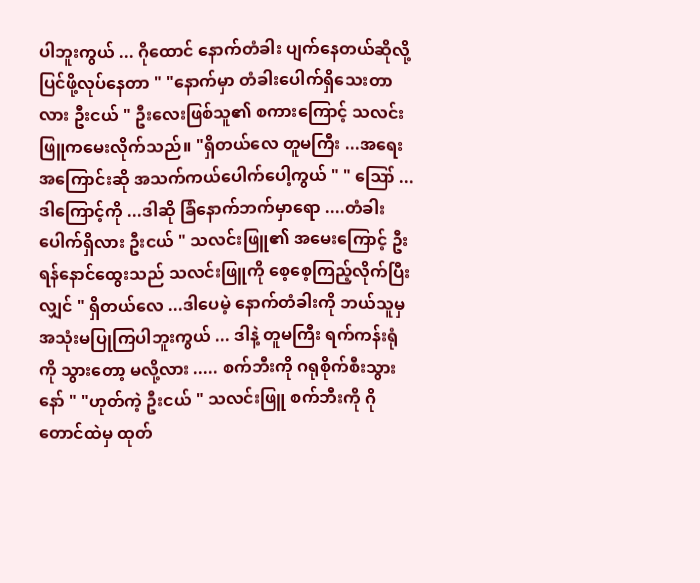ပါဘူးကွယ် ... ဂိုထောင် နောက်တံခါး ပျက်နေတယ်ဆိုလို့ ပြင်ဖို့လုပ်နေတာ " "နောက်မှာ တံခါးပေါက်ရှိသေးတာလား ဦးငယ် " ဦးလေးဖြစ်သူ၏ စကားကြောင့် သလင်းဖြူကမေးလိုက်သည်။ "ရှိတယ်လေ တူမကြီး ...အရေးအကြောင်းဆို အသက်ကယ်ပေါက်ပေါ့ကွယ် " " ဪ ...ဒါကြောင့်ကို ...ဒါဆို ခြံနောက်ဘက်မှာရော ....တံခါးပေါက်ရှိလား ဦးငယ် " သလင်းဖြူ၏ အမေးကြောင့် ဦးရန်နောင်ထွေးသည် သလင်းဖြူကို စေ့စေ့ကြည့်လိုက်ပြီးလျှင် " ရှိတယ်လေ ...ဒါပေမဲ့ နောက်တံခါးကို ဘယ်သူမှ အသုံးမပြုကြပါဘူးကွယ် ... ဒါနဲ့ တူမကြီး ရက်ကန်းရုံကို သွားတော့ မလို့လား ..... စက်ဘီးကို ဂရုစိုက်စီးသွားနော် " "ဟုတ်ကဲ့ ဦးငယ် " သလင်းဖြူ စက်ဘီးကို ဂိုတောင်ထဲမှ ထုတ်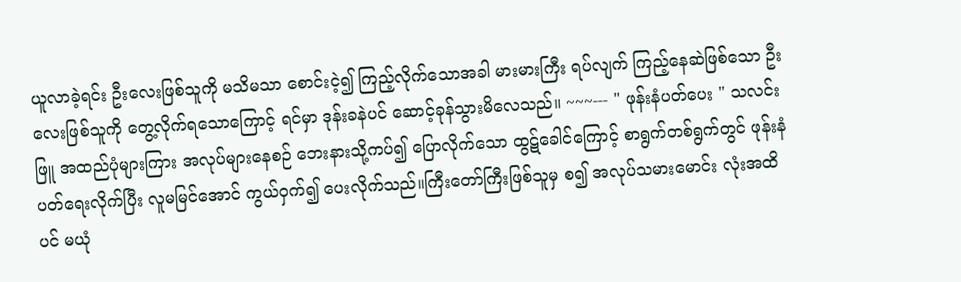ယူလာခဲ့ရင်း ဦးလေးဖြစ်သူကို မသိမသာ စောင်းငဲ့၍ ကြည့်လိုက်သောအခါ မားမားကြီး ရပ်လျက် ကြည့်နေဆဲဖြစ်သော ဦးလေးဖြစ်သူကို တွေ့လိုက်ရသောကြောင့် ရင်မှာ ဒုန်းခနဲပင် ဆောင့်ခုန်သွားမိလေသည်။ ~~~--- " ဖုန်းနံပတ်ပေး " သလင်းဖြူ အထည်ပုံများကြား အလုပ်များနေစဉ် ဘေးနားသို့ကပ်၍ ပြောလိုက်သော ထွဋ်ခေါင်ကြောင့် စာရွက်တစ်ရွက်တွင် ဖုန်းနံပတ်ရေးလိုက်ပြီး လူမမြင်အောင် ကွယ်ဝှက်၍ ပေးလိုက်သည်။ကြီးတော်ကြီးဖြစ်သူမှ စ၍ အလုပ်သမားမောင်း လုံးအထိပင် မယုံ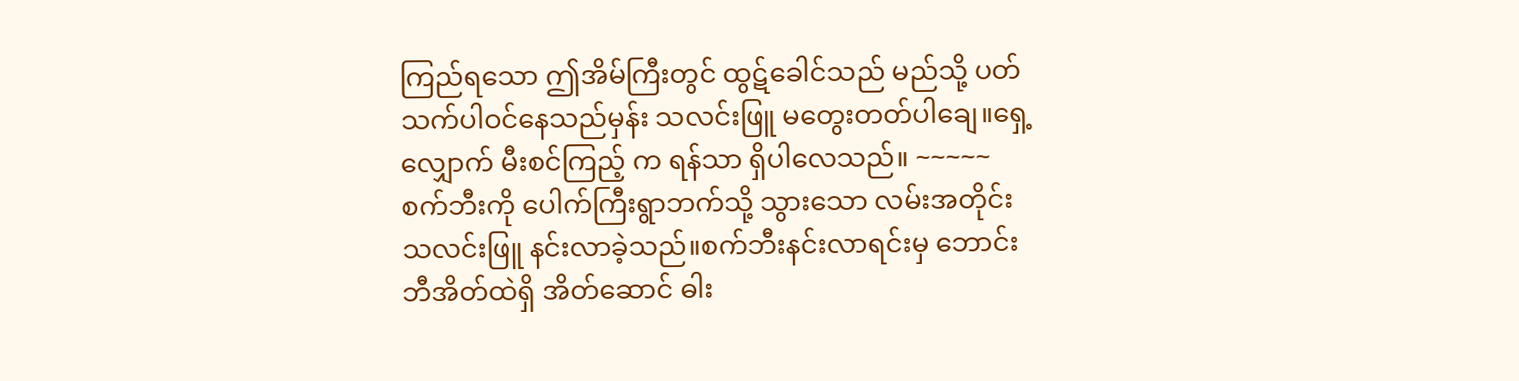ကြည်ရသော ဤအိမ်ကြီးတွင် ထွဋ်ခေါင်သည် မည်သို့ ပတ်သက်ပါဝင်နေသည်မှန်း သလင်းဖြူ မတွေးတတ်ပါချေ။ရှေ့လျှောက် မီးစင်ကြည့် က ရန်သာ ရှိပါလေသည်။ ~~~~~ စက်ဘီးကို ပေါက်ကြီးရွာဘက်သို့ သွားသော လမ်းအတိုင်း သလင်းဖြူ နင်းလာခဲ့သည်။စက်ဘီးနင်းလာရင်းမှ ဘောင်းဘီအိတ်ထဲရှိ အိတ်ဆောင် ဓါး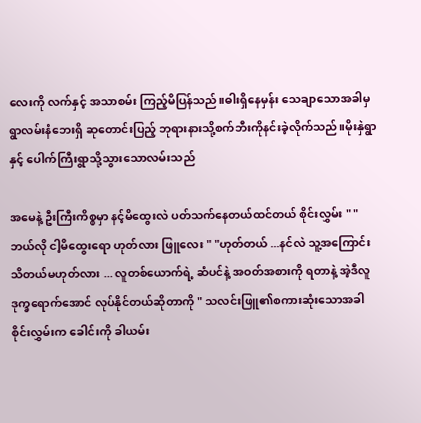လေးကို လက်နှင့် အသာစမ်း ကြည့်မိပြန်သည်။ဓါးရှိနေမှန်း သေချာသောအခါမှ ရွာလမ်းနံဘေးရှိ ဆုတောင်းပြည့် ဘုရားနားသို့စက်ဘီးကိုနင်းခဲ့လိုက်သည်။မိုးနှဲရွာနှင့် ပေါက်ကြီးရွာသို့သွားသောလမ်းသည်

အမေနဲ့ ဦးကြီးကိစ္စမှာ နင့်မိထွေးလဲ ပတ်သက်နေတယ်ထင်တယ် စိုင်းလွှမ်း " "ဘယ်လို ငါ့မိထွေးရော ဟုတ်လား ဖြူလေး " "ဟုတ်တယ် ...နင်လဲ သူ့အကြောင်း သိတယ်မဟုတ်လား ... လူတစ်ယောက်ရဲ့ ဆံပင်နဲ့ အဝတ်အစားကို ရတာနဲ့ အဲ့ဒီလူ ဒုက္ခရောက်အောင် လုပ်နိုင်တယ်ဆိုတာကို " သလင်းဖြူ၏စကားဆုံးသောအခါ စိုင်းလွှမ်းက ခေါင်းကို ခါယမ်း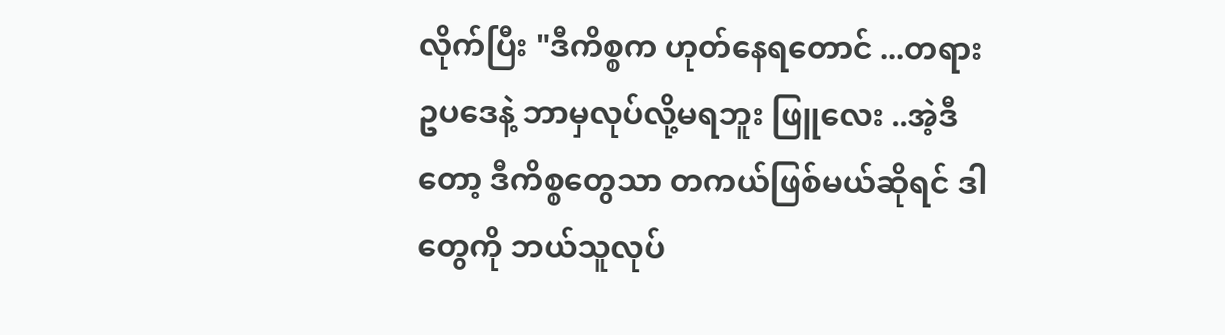လိုက်ပြီး "ဒီကိစ္စက ဟုတ်နေရတောင် ...တရားဥပဒေနဲ့ ဘာမှလုပ်လို့မရဘူး ဖြူလေး ..အဲ့ဒီတော့ ဒီကိစ္စတွေသာ တကယ်ဖြစ်မယ်ဆိုရင် ဒါတွေကို ဘယ်သူလုပ်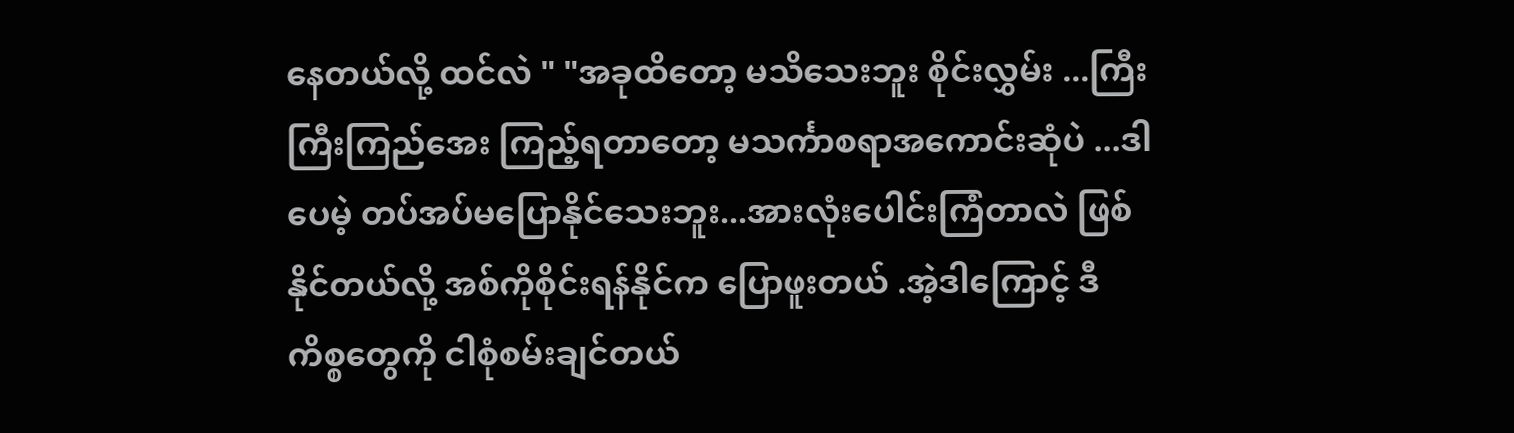နေတယ်လို့ ထင်လဲ " "အခုထိတော့ မသိသေးဘူး စိုင်းလွှမ်း ...ကြီးကြီးကြည်အေး ကြည့်ရတာတော့ မသင်္ကာစရာအကောင်းဆုံပဲ ...ဒါပေမဲ့ တပ်အပ်မပြောနိုင်သေးဘူး...အားလုံးပေါင်းကြံတာလဲ ဖြစ်နိုင်တယ်လို့ အစ်ကိုစိုင်းရန်နိုင်က ပြောဖူးတယ် .အဲ့ဒါကြောင့် ဒီကိစ္စတွေကို ငါစုံစမ်းချင်တယ်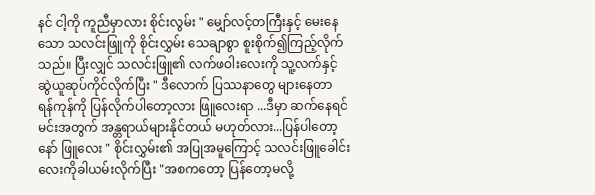နင် ငါ့ကို ကူညီမှာလား စိုင်းလွမ်း " မျှော်လင့်တကြီးနှင့် မေးနေသော သလင်းဖြူကို စိုင်းလွှမ်း သေချာစွာ စူးစိုက်၍ကြည့်လိုက်သည်။ ပြီးလျှင် သလင်းဖြူ၏ လက်ဖဝါးလေးကို သူ့လက်နှင့် ဆွဲယူဆုပ်ကိုင်လိုက်ပြီး " ဒီလောက် ပြဿနာတွေ များနေတာ ရန်ကုန်ကို ပြန်လိုက်ပါတော့လား ဖြူလေးရာ ...ဒီမှာ ဆက်နေရင် မင်းအတွက် အန္တရာယ်များနိုင်တယ် မဟုတ်လား...ပြန်ပါတော့နော် ဖြူလေး " စိုင်းလွှမ်း၏ အပြုအမူကြောင့် သလင်းဖြူခေါင်းလေးကိုခါယမ်းလိုက်ပြီး "အစကတော့ ပြန်တော့မလို့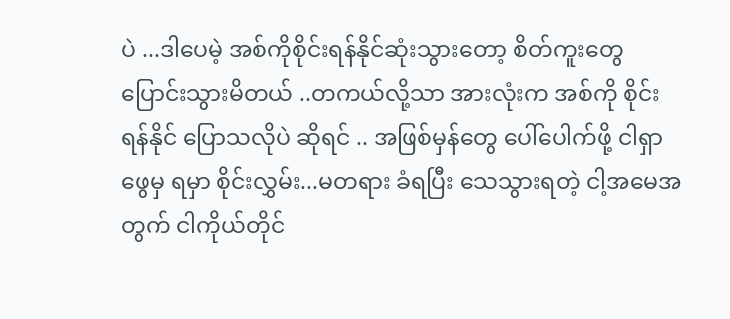ပဲ ...ဒါပေမဲ့ အစ်ကိုစိုင်းရန်နိုင်ဆုံးသွားတော့ စိတ်ကူးတွေပြောင်းသွားမိတယ် ..တကယ်လို့သာ အားလုံးက အစ်ကို စိုင်းရန်နိုင် ပြောသလိုပဲ ဆိုရင် .. အဖြစ်မှန်တွေ ပေါ်ပေါက်ဖို့ ငါရှာဖွေမှ ရမှာ စိုင်းလွှမ်း...မတရား ခံရပြီး သေသွားရတဲ့ ငါ့အမေအတွက် ငါကိုယ်တိုင်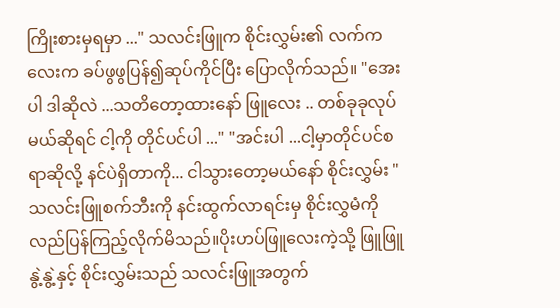ကြိုးစားမှရမှာ ..." သလင်းဖြူက စိုင်းလွှမ်း၏ လက်ကလေးက ခပ်ဖွဖွပြန်၍ဆုပ်ကိုင်ပြီး ပြောလိုက်သည်။ "အေးပါ ဒါဆိုလဲ ...သတိတော့ထားနော် ဖြူလေး .. တစ်ခုခုလုပ်မယ်ဆိုရင် ငါ့ကို တိုင်ပင်ပါ ..." "အင်းပါ ...ငါ့မှာတိုင်ပင်စရာဆိုလို့ နင်ပဲရှိတာကို... ငါသွားတော့မယ်နော် စိုင်းလွှမ်း " သလင်းဖြူစက်ဘီးကို နင်းထွက်လာရင်းမှ စိုင်းလွှမံကို လည်ပြန်ကြည့်လိုက်မိသည်။ပိုးဟပ်ဖြူလေးကဲ့သို့ ဖြူဖြူနွဲ့နွဲ့နှင့် စိုင်းလွှမ်းသည် သလင်းဖြူအတွက်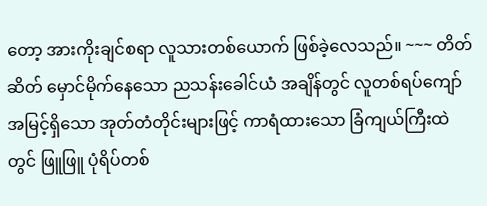တော့ အားကိုးချင်စရာ လူသားတစ်ယောက် ဖြစ်ခဲ့လေသည်။ ~~~ တိတ်ဆိတ် မှောင်မိုက်နေသော ညသန်းခေါင်ယံ အချိန်တွင် လူတစ်ရပ်ကျော် အမြင့်ရှိသော အုတ်တံတိုင်းများဖြင့် ကာရံထားသော ခြံကျယ်ကြီးထဲတွင် ဖြူဖြူ ပုံရိပ်တစ်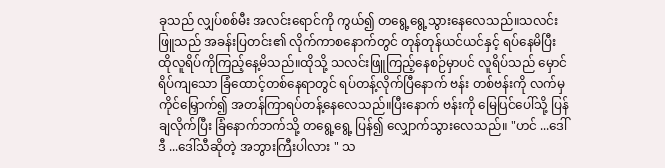ခုသည် လျှပ်စစ်မီး အလင်းရောင်ကို ကွယ်၍ တရွေ့ရွေ့သွားနေလေသည်။သလင်းဖြူသည် အခန်းပြတင်း၏ လိုက်ကာစနောက်တွင် တုန်တုန်ယင်ယင်နှင့် ရပ်နေမိပြီး ထိုလူရိပ်ကိုကြည့်နေ့မိသည်။ထိုသို့ သလင်းဖြူကြည့်နေစဉ်မှာပင် လူရိပ်သည် မှောင်ရိပ်ကျသော ခြံထောင့်တစ်နေရာတွင် ရပ်တန့်လိုက်ပြီနောက် ဗန်း တစ်ဗန်းကို လက်မှ ကိုင်မြှောက်၍ အတန်ကြာရပ်တန့်နေလေသည်။ပြီးနောက် ဗန်းကို မြေပြင်ပေါ်သို့ ပြန်ချလိုက်ပြီး ခြံနောက်ဘက်သို့ တရွေ့ရွေ့ ပြန်၍ လျှောက်သွားလေသည်။ "ဟင် ...ဒေါ်ဒီ ...ဒေါ်သီဆိုတဲ့ အဘွားကြီးပါလား " သ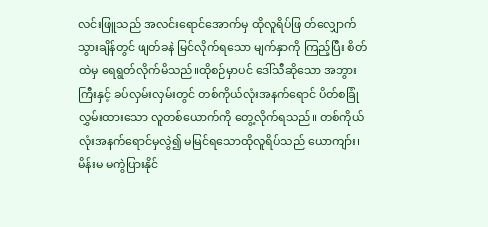လင်းဖြူသည် အလင်းရောင်အောက်မှ ထိုလူရိပ်ဖြ တ်လျှောက်သွားချိန်တွင် ဖျတ်ခနဲ မြင်လိုက်ရသော မျက်နှာကို ကြည့်ပြီး စိတ်ထဲမှ ရေရွတ်လိုက်မိသည်။ထိုစဉ်မှာပင် ဒေါ်သီဆိုသော အဘွားကြီးနှင့် ခပ်လှမ်းလှမ်းတွင် တစ်ကိုယ်လုံးအနက်ရောင် ပိတ်စခြုံလွှမ်းထားသော လူတစ်ယောက်ကို တွေ့လိုက်ရသည်။ တစ်ကိုယ်လုံးအနက်ရောင်မှလွဲ၍ မမြင်ရသောထိုလူရိပ်သည် ယောကျာ်း၊ မိန်းမ မကွဲပြားနိုင်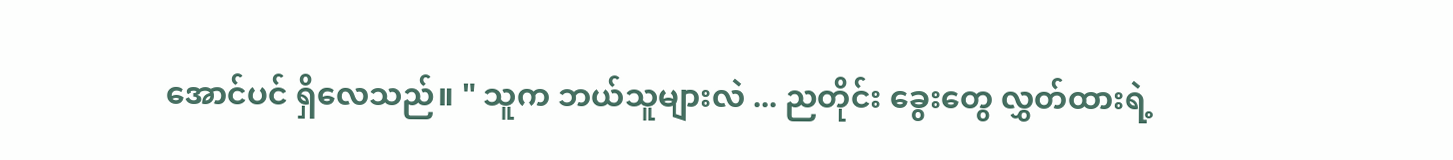အောင်ပင် ရှိလေသည်။ " သူက ဘယ်သူများလဲ ... ညတိုင်း ခွေးတွေ လွှတ်ထားရဲ့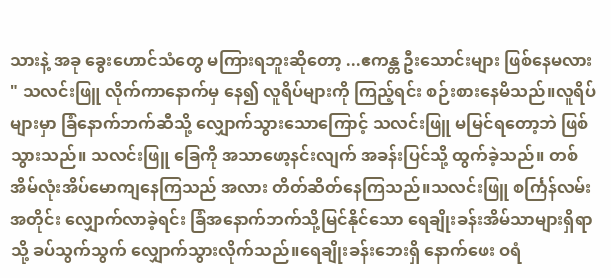သားနဲ့ အခု ခွေးဟောင်သံတွေ မကြားရဘူးဆိုတော့ ...ဧကန္တ ဦးသောင်းများ ဖြစ်နေမလား " သလင်းဖြူ လိုက်ကာနောက်မှ နေ၍ လူရိပ်များကို ကြည့်ရင်း စဉ်းစားနေမိသည်။လူရိပ်များမှာ ခြံနောက်ဘက်ဆီသို့ လျှောက်သွားသောကြောင့် သလင်းဖြူ မမြင်ရတော့ဘဲ ဖြစ်သွားသည်။ သလင်းဖြူ ခြေကို အသာဖော့နင်းလျက် အခန်းပြင်သို့ ထွက်ခဲ့သည်။ တစ်အိမ်လုံးအိပ်မောကျနေကြသည် အလား တိတ်ဆိတ်နေကြသည်။သလင်းဖြူ စင်္ကြန်လမ်းအတိုင်း လျှောက်လာခဲ့ရင်း ခြံအနောက်ဘက်သို့မြင်နိုင်သော ရေချိုးခန်းအိမ်သာများရှိရာသို့ ခပ်သွက်သွက် လျှောက်သွားလိုက်သည်။ရေချိုးခန်းဘေးရှိ နောက်ဖေး ဝရံ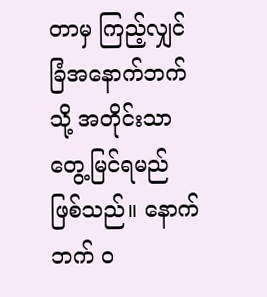တာမှ ကြည့်လျှင် ခြံအနောက်ဘက်သို့ အတိုင်းသာတွေ့မြင်ရမည် ဖြစ်သည်။ နောက်ဘက် ဝ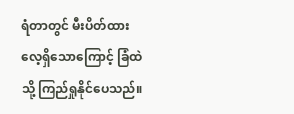ရံတာတွင် မီးပိတ်ထားလေ့ရှိသောကြောင့် ခြံထဲသို့ ကြည်ရှုနိုင်ပေသည်။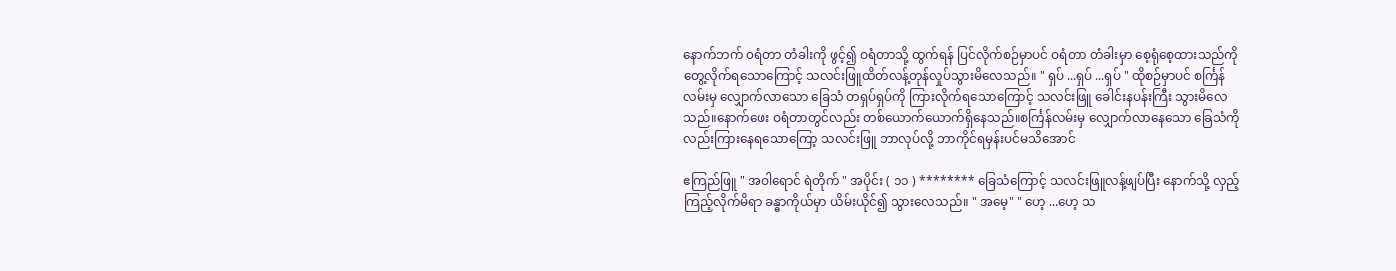နောက်ဘက် ၀ရံတာ တံခါးကို ဖွင့်၍ ဝရံတာသို့ ထွက်ရန် ပြင်လိုက်စဉ်မှာပင် ဝရံတာ တံခါးမှာ စေ့ရုံစေ့ထားသည်ကို တွေ့လိုက်ရသောကြောင့် သလင်းဖြူထိတ်လန့်တုန်လှုပ်သွားမိလေသည်။ " ရှပ် ...ရှပ် ...ရှပ် " ထိုစဉ်မှာပင် စင်္ကြန်လမ်းမှ လျှောက်လာသော ခြေသံ တရှပ်ရှပ်ကို ကြားလိုက်ရသောကြောင့် သလင်းဖြူ ခေါင်းနပန်းကြီး သွားမိလေသည်။နောက်ဖေး ဝရံတာတွင်လည်း တစ်ယောက်ယောက်ရှိနေသည်။စင်္ကြန်လမ်းမှ လျှောက်လာနေသော ခြေသံကိုလည်းကြားနေရသောကြော့ သလင်းဖြူ ဘာလုပ်လို့ ဘာကိုင်ရမှန်းပင်မသိအောင်

ဧကြည်ဖြူ " အဝါရောင် ရဲတိုက် " အပိုင်း ( ၁၁ ) ******** ခြေသံကြောင့် သလင်းဖြူလန့်ဖျပ်ပြီး နောက်သို့ လှည့်ကြည့်လိုက်မိရာ ခန္ဓာကိုယ်မှာ ယိမ်းယိုင်၍ သွားလေသည်။ " အမေ့" " ဟေ့ ...ဟေ့ သ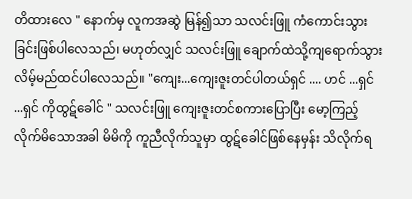တိထားလေ " နောက်မှ လူကအဆွဲ မြန်၍သာ သလင်းဖြူ ကံကောင်းသွားခြင်းဖြစ်ပါလေသည်၊ မဟုတ်လျှင် သလင်းဖြူ ချောက်ထဲသို့ကျရောက်သွားလိမ့်မည်ထင်ပါလေသည်။ "ကျေး...ကျေးဇူးတင်ပါတယ်ရှင် .... ဟင် ...ရှင် ...ရှင် ကိုထွဋ်ခေါင် " သလင်းဖြူ ကျေးဇူးတင်စကားပြောပြီး မော့ကြည့်လိုက်မိသောအခါ မိမိကို ကူညီလိုက်သူမှာ ထွဋ်ခေါင်ဖြစ်နေမှန်း သိလိုက်ရ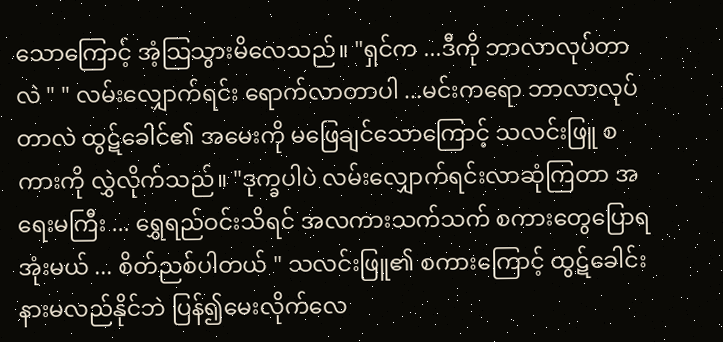သောကြောင့် အံ့သြသွားမိလေသည်။ "ရှင်က ...ဒီကို ဘာလာလုပ်တာလဲ " " လမ်းလျှောက်ရင်း ရောက်လာတာပါ ...မင်းကရော ဘာလာလုပ်တာလဲ ထွဋ်ခေါင်၏ အမေးကို မဖြေချင်သောကြောင့် သလင်းဖြူ စကားကို လွှဲလိုက်သည်။ "ဒုက္ခပါပဲ လမ်းလျှောက်ရင်းလာဆုံကြတာ အရေးမကြီး ... ရွှေရည်ဝင်းသိရင် အလကားသက်သက် စကားတွေပြောရအုံးမယ် ... စိတ်ညစ်ပါတယ် " သလင်းဖြူ၏ စကားကြောင့် ထွဋ်ခေါင်းနားမလည်နိုင်ဘဲ ပြန်၍မေးလိုက်လေ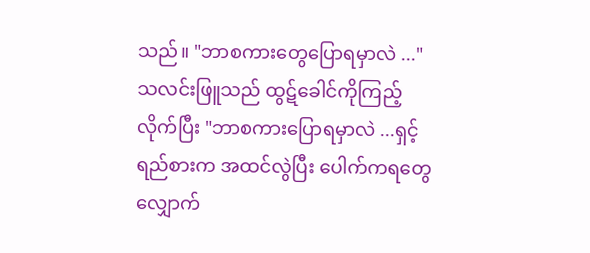သည်။ "ဘာစကားတွေပြောရမှာလဲ ..." သလင်းဖြူသည် ထွဋ်ခေါင်ကိုကြည့်လိုက်ပြီး "ဘာစကားပြောရမှာလဲ ...ရှင့်ရည်စားက အထင်လွဲပြီး ပေါက်ကရတွေ လျှောက်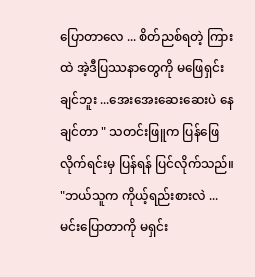ပြောတာလေ ... စိတ်ညစ်ရတဲ့ ကြားထဲ အဲ့ဒီပြဿနာတွေကို မဖြေရှင်းချင်ဘူး ...အေးအေးဆေးဆေးပဲ နေချင်တာ " သတင်းဖြူက ပြန်ဖြေလိုက်ရင်းမှ ပြန်ရန် ပြင်လိုက်သည်။ "ဘယ်သူက ကိုယ့်ရည်းစားလဲ ... မင်းပြောတာကို မရှင်း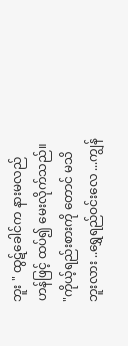ဘူး " ထွဋ်ခေါင်က နားမလည်ဟန်ဖြင့် ထပ်၍ မေးလိုက်သည်။ "ကိုယ့်ရည်းစားကို တောင် မသိဘူးလား ..ရွှေရည်ဝင်းလေ ...ကျွန်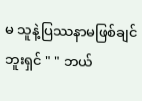မ သူနဲ့ပြဿနာမဖြစ်ချင်ဘူးရှင် " " ဘယ်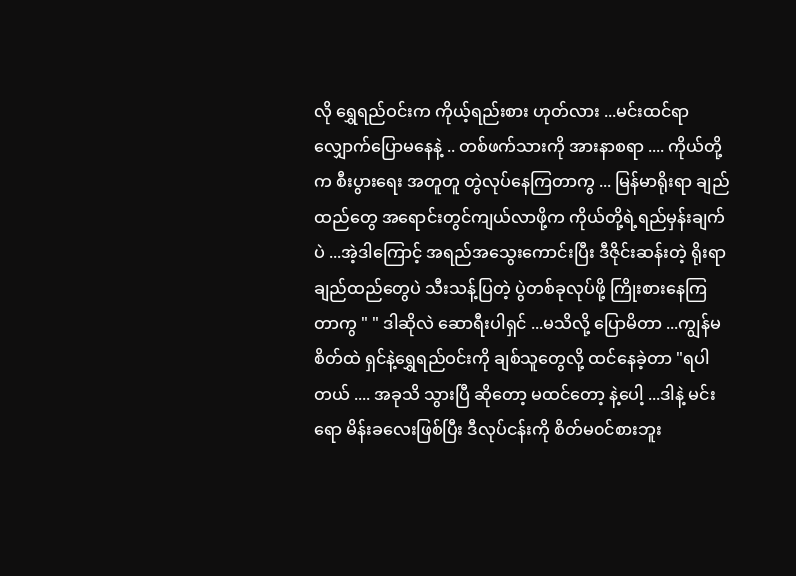လို ရွှေရည်ဝင်းက ကိုယ့်ရည်းစား ဟုတ်လား ...မင်းထင်ရာ လျှောက်ပြောမနေနဲ့ .. တစ်ဖက်သားကို အားနာစရာ .... ကိုယ်တို့က စီးပွားရေး အတူတူ တွဲလုပ်နေကြတာကွ ... မြန်မာရိုးရာ ချည်ထည်တွေ အရောင်းတွင်ကျယ်လာဖို့က ကိုယ်တို့ရဲ့ရည်မှန်းချက်ပဲ ...အဲ့ဒါကြောင့် အရည်အသွေးကောင်းပြီး ဒီဇိုင်းဆန်းတဲ့ ရိုးရာချည်ထည်တွေပဲ သီးသန့်ပြတဲ့ ပွဲတစ်ခုလုပ်ဖို့ ကြိုးစားနေကြတာကွ " " ဒါဆိုလဲ ဆောရီးပါရှင် ...မသိလို့ ပြောမိတာ ...ကျွန်မစိတ်ထဲ ရှင်နဲ့ရွှေရည်ဝင်းကို ချစ်သူတွေလို့ ထင်နေခဲ့တာ "ရပါတယ် .... အခုသိ သွားပြီ ဆိုတော့ မထင်တော့ နဲ့ပေါ့ ...ဒါနဲ့ မင်းရော မိန်းခလေးဖြစ်ပြီး ဒီလုပ်ငန်းကို စိတ်မ၀င်စားဘူး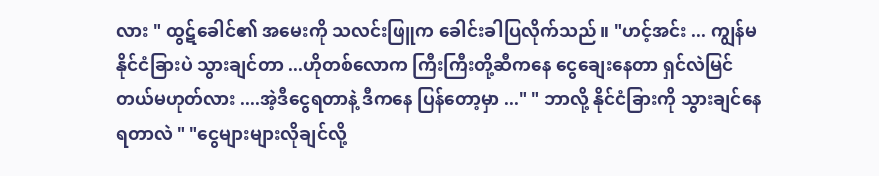လား " ထွဋ်ခေါင်၏ အမေးကို သလင်းဖြူက ခေါင်းခါပြလိုက်သည်။ "ဟင့်အင်း ... ကျွန်မ နိုင်ငံခြားပဲ သွားချင်တာ ...ဟိုတစ်လောက ကြီးကြီးတို့ဆီကနေ ငွေချေးနေတာ ရှင်လဲမြင်တယ်မဟုတ်လား ....အဲ့ဒီငွေရတာနဲ့ ဒီကနေ ပြန်တော့မှာ ..." " ဘာလို့ နိုင်ငံခြားကို သွားချင်နေရတာလဲ " "ငွေများများလိုချင်လို့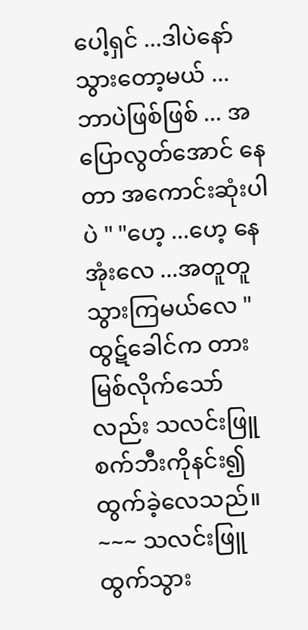ပေါ့ရှင် ...ဒါပဲနော် သွားတော့မယ် ...ဘာပဲဖြစ်ဖြစ် ... အပြောလွတ်အောင် နေတာ အကောင်းဆုံးပါပဲ " "ဟေ့ ...ဟေ့ နေအုံးလေ ...အတူတူသွားကြမယ်လေ " ထွဋ်ခေါင်က တားမြစ်လိုက်သော်လည်း သလင်းဖြူ စက်ဘီးကိုနင်း၍ ထွက်ခဲ့လေသည်။ ~~~ သလင်းဖြူ ထွက်သွား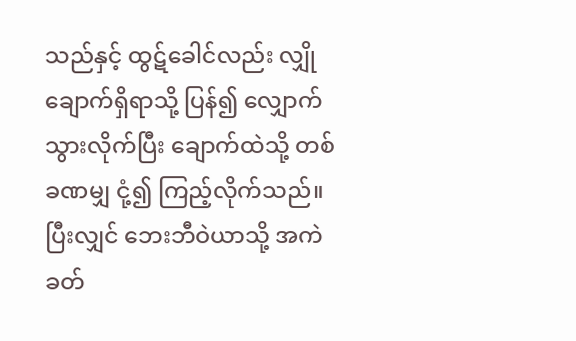သည်နှင့် ထွဋ်ခေါင်လည်း လျှိုချောက်ရှိရာသို့ ပြန်၍ လျှောက်သွားလိုက်ပြီး ချောက်ထဲသို့ တစ်ခဏမျှ ငုံ့၍ ကြည့်လိုက်သည်။ပြီးလျှင် ဘေးဘီဝဲယာသို့ အကဲခတ်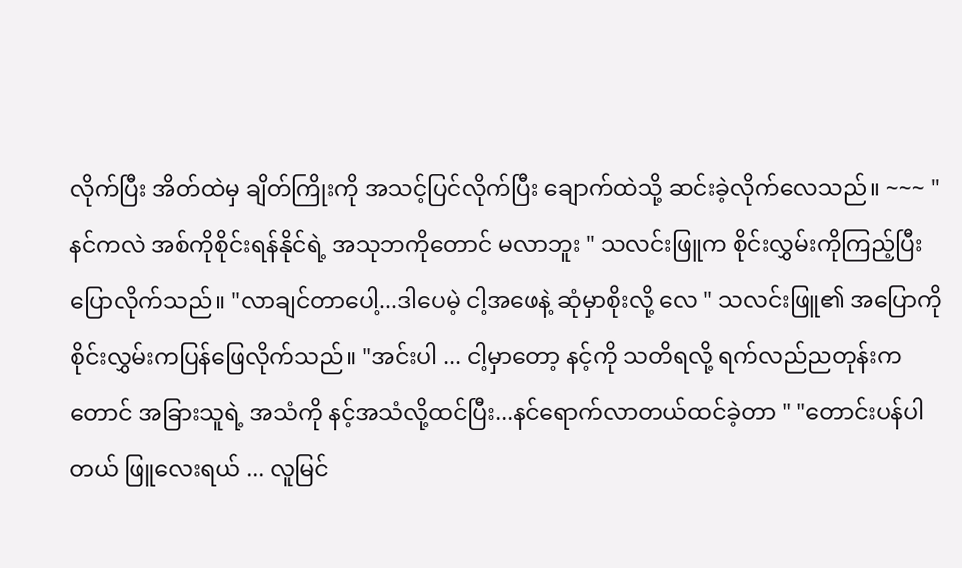လိုက်ပြီး အိတ်ထဲမှ ချိတ်ကြိုးကို အသင့်ပြင်လိုက်ပြီး ချောက်ထဲသို့ ဆင်းခဲ့လိုက်လေသည်။ ~~~ "နင်ကလဲ အစ်ကိုစိုင်းရန်နိုင်ရဲ့ အသုဘကိုတောင် မလာဘူး " သလင်းဖြူက စိုင်းလွှမ်းကိုကြည့်ပြီး ပြောလိုက်သည်။ "လာချင်တာပေါ့...ဒါပေမဲ့ ငါ့အဖေနဲ့ ဆုံမှာစိုးလို့ လေ " သလင်းဖြူ၏ အပြောကို စိုင်းလွှမ်းကပြန်ဖြေလိုက်သည်။ "အင်းပါ ... ငါ့မှာတော့ နင့်ကို သတိရလို့ ရက်လည်ညတုန်းကတောင် အခြားသူရဲ့ အသံကို နင့်အသံလို့ထင်ပြီး...နင်ရောက်လာတယ်ထင်ခဲ့တာ " "တောင်းပန်ပါတယ် ဖြူလေးရယ် ... လူမြင်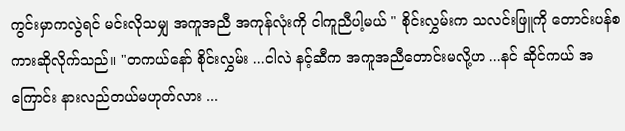ကွင်းမှာကလွဲရင် မင်းလိုသမျှ အကူအညီ အကုန်လုံးကို ငါကူညီပါ့မယ် " စိုင်းလွှမ်းက သလင်းဖြူကို တောင်းပန်စကားဆိုလိုက်သည်။ "တကယ်နော် စိုင်းလွှမ်း ...ငါလဲ နင့်ဆီက အကူအညီတောင်းမလို့ဟ ...နင် ဆိုင်ကယ် အကြောင်း နားလည်တယ်မဟုတ်လား ...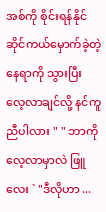အစ်ကို စိုင်းရန်နိုင် ဆိုင်ကယ်မှောက်ခဲ့တဲ့ နေရာကို သွားပြီး လေ့လာချင်လို့ နင်ကူညီပါလား " " ဘာကို လေ့လာမှာလဲ ဖြူလေး ` "ဒီလိုဟာ ...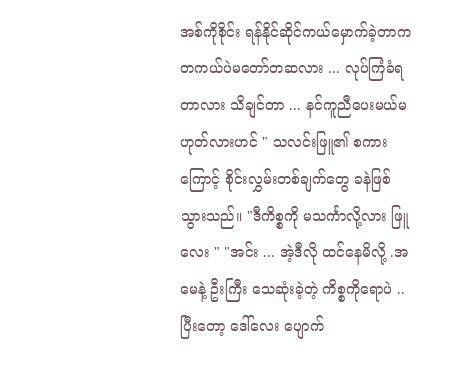အစ်ကိုစိုင်း ရန်နိုင်ဆိုင်ကယ်မှောက်ခဲ့တာက တကယ်ပဲမတော်တဆလား ... လုပ်ကြံခံရတာလား သိချင်တာ ... နင်ကူညီပေးမယ်မဟုတ်လားဟင် " သလင်းဖြူ၏ စကားကြောင့် စိုင်းလွှမ်းတစ်ချက်တွေ ခနဲဖြစ်သွားသည်။ "ဒီကိစ္စကို မသင်္ကာလို့လား ဖြူလေး " "အင်း ... အဲ့ဒီလို ထင်နေမိလို့ .အမေနဲ့ ဦးကြီး သေဆုံးခဲ့တဲ့ ကိစ္စကိုရောပဲ .. ပြီးတော့ ဒေါ်လေး ပျောက်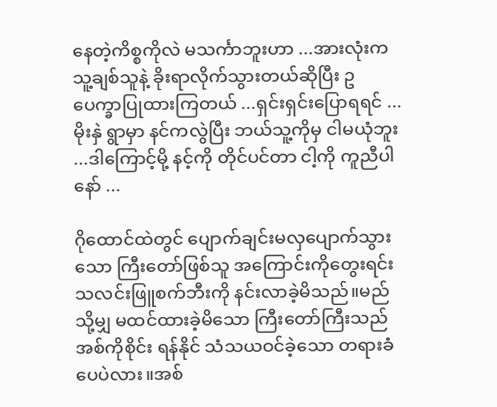နေတဲ့ကိစ္စကိုလဲ မသင်္ကာဘူးဟာ ...အားလုံးက သူ့ချစ်သူနဲ့ ခိုးရာလိုက်သွားတယ်ဆိုပြီး ဥပေက္ခာပြုထားကြတယ် ...ရှင်းရှင်းပြောရရင် ... မိုးနှဲ ရွာမှာ နင်ကလွဲပြီး ဘယ်သူ့ကိုမှ ငါမယုံဘူး ...ဒါကြောင့်မို့ နင့်ကို တိုင်ပင်တာ ငါ့ကို ကူညီပါနော် ...

ဂိုထောင်ထဲတွင် ပျောက်ချင်းမလှပျောက်သွားသော ကြီးတော်ဖြစ်သူ အကြောင်းကိုတွေးရင်း သလင်းဖြူစက်ဘီးကို နင်းလာခဲ့မိသည်။မည်သို့မျှ မထင်ထားခဲ့မိသော ကြီးတော်ကြီးသည် အစ်ကိုစိုင်း ရန်နိုင် သံသယဝင်ခဲ့သော တရားခံ ပေပဲလား။အစ်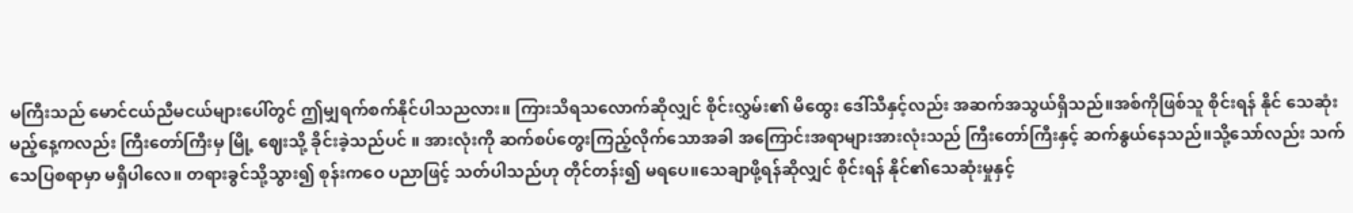မကြီးသည် မောင်ငယ်ညီမငယ်များပေါ်တွင် ဤမျှရက်စက်နိုင်ပါသညလား။ ကြားသိရသလောက်ဆိုလျှင် စိုင်းလွှမ်း၏ မိထွေး ဒေါ်သီနှင့်လည်း အဆက်အသွယ်ရှိသည်။အစ်ကိုဖြစ်သူ စိုင်းရန် နိုင် သေဆုံးမည့်နေ့ကလည်း ကြီးတော်ကြီးမှ မြို့ ဈေးသို့ ခိုင်းခဲ့သည်ပင် ။ အားလုံးကို ဆက်စပ်တွေးကြည့်လိုက်သောအခါ အကြောင်းအရာများအားလုံးသည် ကြီးတော်ကြီးနှင့် ဆက်နွယ်နေသည်။သို့သော်လည်း သက်သေပြစရာမှာ မရှိပါလေ။ တရားခွင်သို့သွား၍ စုန်းကဝေ ပညာဖြင့် သတ်ပါသည်ဟု တိုင်တန်း၍ မရပေ။သေချာဖို့ရန်ဆိုလျှင် စိုင်းရန် နိုင်၏သေဆုံးမှုနှင့်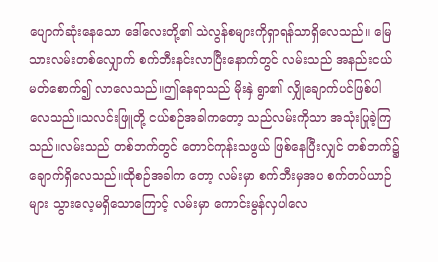ပျောက်ဆုံးနေသော ဒေါ်လေးတို့၏ သဲလွန်စများကိုရှာရန်သာရှိလေသည်။ မြေသားလမ်းတစ်လျှောက် စက်ဘီးနင်းလာပြီးနောက်တွင် လမ်းသည် အနည်းငယ်မတ်စောက်၍ လာလေသည်။ဤနေရာသည် မိုးနှဲ ရွာ၏ လျှိုချောက်ပင်ဖြစ်ပါလေသည်။သလင်းဖြူတို့ ငယ်စဉ်အခါကတော့ သည်လမ်းကိုသာ အသုံးပြုခဲ့ကြသည်။လမ်းသည် တစ်ဘက်တွင် တောင်ကုန်းသဖွယ် ဖြစ်နေပြီးလျှင် တစ်ဘက်၌ ချောက်ရှိလေသည်။ထိုစဉ်အခါက တော့ လမ်းမှာ စက်ဘီးမှအပ စက်တပ်ယာဉ်များ သွားလေ့မရှိသောကြောင့် လမ်းမှာ ကောင်းမွန်လှပါလေ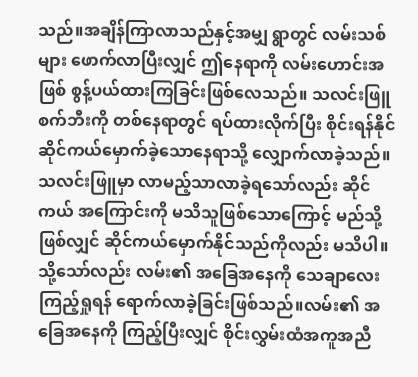သည်။အချိန်ကြာလာသည်နှင့်အမျှ ရွာတွင် လမ်းသစ်များ ဖောက်လာပြီးလျှင် ဤနေရာကို လမ်းဟောင်းအဖြစ် စွန့်ပယ်ထားကြခြင်းဖြစ်လေသည်။ သလင်းဖြူ စက်ဘီးကို တစ်နေရာတွင် ရပ်ထားလိုက်ပြီး စိုင်းရန်နိုင် ဆိုင်ကယ်မှောက်ခဲ့သောနေရာသို့ လျှောက်လာခဲ့သည်။သလင်းဖြူမှာ လာမည့်သာလာခဲ့ရသော်လည်း ဆိုင်ကယ် အကြောင်းကို မသိသူဖြစ်သောကြောင့် မည်သို့ဖြစ်လျှင် ဆိုင်ကယ်မှောက်နိုင်သည်ကိုလည်း မသိပါ။သို့သော်လည်း လမ်း၏ အခြေအနေကို သေချာလေးကြည့်ရှုရန် ရောက်လာခဲ့ခြင်းဖြစ်သည်။လမ်း၏ အခြေအနေကို ကြည့်ပြီးလျှင် စိုင်းလွှမ်းထံအကူအညီ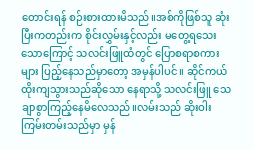တောင်းရန် စဉ်းစားထားမိသည်။အစ်ကိုဖြစ်သူ ဆုံးပြီးကတည်းက စိုင်းလွှမ်းနှင့်လည်း မတွေ့ရသေးသောကြောင့် သလင်းဖြူထံတွင် ပြောစရာစကားများ ပြည့်နေသည်မှာတော့ အမှန်ပါပင်။ ဆိုင်ကယ် ထိုးကျသွားသည်ဆိုသော နေရာသို့ သလင်းဖြူ သေချာစွာကြည့်နေမိလေသည်။လမ်းသည် ဆိုးဝါးကြမ်းတမ်းသည်မှာ မှန်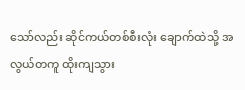သော်လည်း ဆိုင်ကယ်တစ်စီးလုံး ချောက်ထဲသို့ အလွယ်တကူ ထိုးကျသွား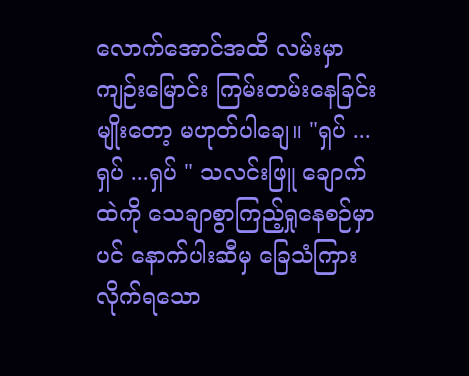လောက်အောင်အထိ လမ်းမှာ ကျဉ်းမြောင်း ကြမ်းတမ်းနေခြင်းမျိုးတော့ မဟုတ်ပါချေ။ "ရှပ် ...ရှပ် ...ရှပ် " သလင်းဖြူ ချောက်ထဲကို သေချာစွာကြည့်ရှုနေစဉ်မှာပင် နောက်ပါးဆီမှ ခြေသံကြားလိုက်ရသော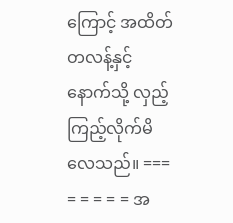ကြောင့် အထိတ်တလန့်နှင့်နောက်သို့ လှည့်ကြည့်လိုက်မိလေသည်။ === = = = = = အ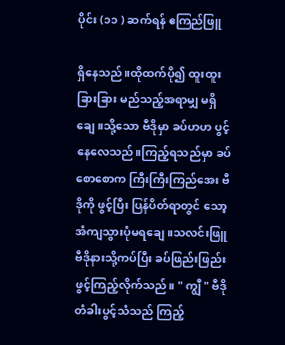ပိုင်း (၁၁ ) ဆက်ရန် ဧကြည်ဖြူ

ရှိနေသည်။ထိုထက်ပို၍ ထူးထူးခြားခြား မည်သည့်အရာမျှ မရှိချေ။သို့သော ဗီဒိုမှာ ခပ်ဟဟ ပွင့်နေလေသည်။ကြည့်ရသည်မှာ ခပ်စောစောက ကြီးကြီးကြည်အေး ဗီဒိုကို ဖွင့်ပြီး ပြန်ပိတ်ရာတွင် သော့ အံကျသွားပုံမရချေ။သလင်းဖြူ ဗီဒိုနားသို့ကပ်ပြီး ခပ်ဖြည်းဖြည်းဖွင့်ကြည့်လိုက်သည်။ " ကျွီ " ဗီဒိုတံခါးပွင့်သံသည် ကြည့်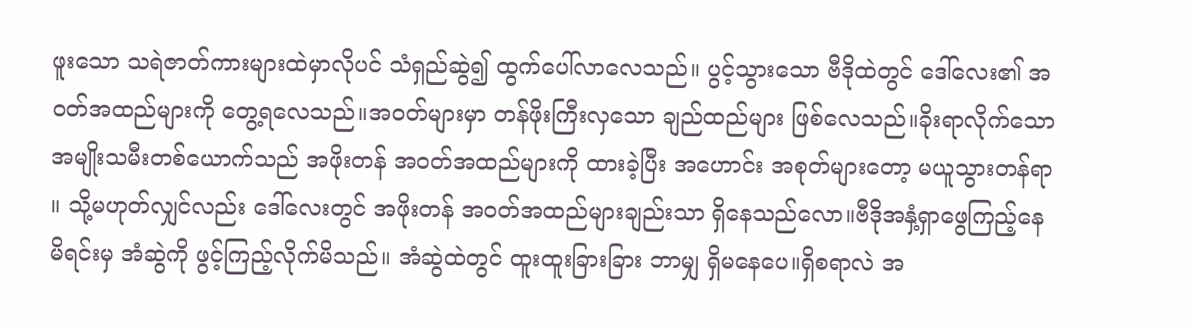ဖူးသော သရဲဇာတ်ကားများထဲမှာလိုပင် သံရှည်ဆွဲ၍ ထွက်ပေါ်လာလေသည်။ ပွင့်သွားသော ဗီဒိုထဲတွင် ဒေါ်လေး၏ အဝတ်အထည်များကို တွေ့ရလေသည်။အဝတ်များမှာ တန်ဖိုးကြီးလှသော ချည်ထည်များ ဖြစ်လေသည်။ခိုးရာလိုက်သော အမျိုးသမီးတစ်ယောက်သည် အဖိုးတန် အဝတ်အထည်များကို ထားခဲ့ပြီး အဟောင်း အစုတ်များတော့ မယူသွားတန်ရာ ။ သို့မဟုတ်လျှင်လည်း ဒေါ်လေးတွင် အဖိုးတန် အဝတ်အထည်များချည်းသာ ရှိနေသည်လော။ဗီဒိုအနှံ့ရှာဖွေကြည့်နေမိရင်းမှ အံဆွဲကို ဖွင့်ကြည့်လိုက်မိသည်။ အံဆွဲထဲတွင် ထူးထူးခြားခြား ဘာမျှ ရှိမနေပေ။ရှိစရာလဲ အ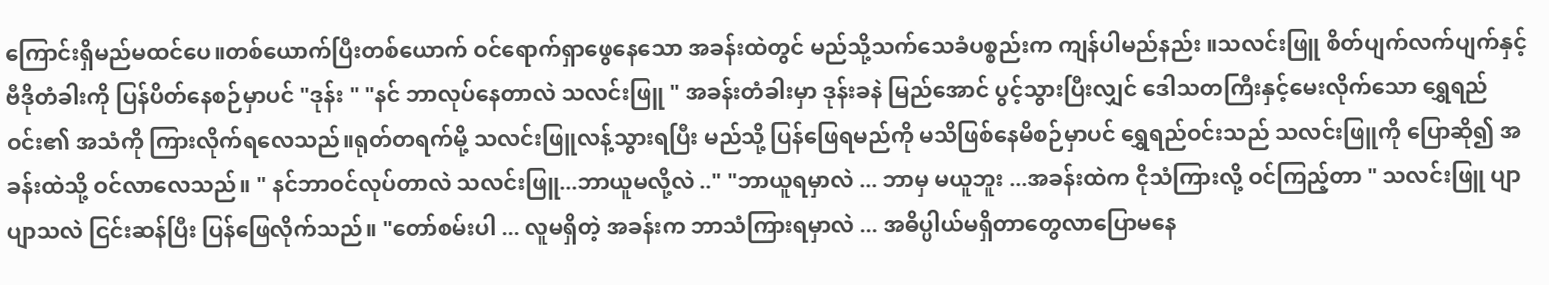ကြောင်းရှိမည်မထင်ပေ။တစ်ယောက်ပြီးတစ်ယောက် ဝင်ရောက်ရှာဖွေနေသော အခန်းထဲတွင် မည်သို့သက်သေခံပစ္စည်းက ကျန်ပါမည်နည်း ။သလင်းဖြူ စိတ်ပျက်လက်ပျက်နှင့် ဗီဒိုတံခါးကို ပြန်ပိတ်နေစဉ်မှာပင် "ဒုန်း " "နင် ဘာလုပ်နေတာလဲ သလင်းဖြူ " အခန်းတံခါးမှာ ဒုန်းခနဲ မြည်အောင် ပွင့်သွားပြီးလျှင် ဒေါသတကြီးနှင့်မေးလိုက်သော ရွှေရည်ဝင်း၏ အသံကို ကြားလိုက်ရလေသည်။ရုတ်တရက်မို့ သလင်းဖြူလန့်သွားရပြီး မည်သို့ ပြန်ဖြေရမည်ကို မသိဖြစ်နေမိစဉ်မှာပင် ရွှေရည်ဝင်းသည် သလင်းဖြူကို ပြောဆို၍ အခန်းထဲသို့ ဝင်လာလေသည်။ " နင်ဘာဝင်လုပ်တာလဲ သလင်းဖြူ...ဘာယူမလို့လဲ .." "ဘာယူရမှာလဲ ... ဘာမှ မယူဘူး ...အခန်းထဲက ငိုသံကြားလို့ ဝင်ကြည့်တာ " သလင်းဖြူ ပျာပျာသလဲ ငြင်းဆန်ပြီး ပြန်ဖြေလိုက်သည်။ "တော်စမ်းပါ ... လူမရှိတဲ့ အခန်းက ဘာသံကြားရမှာလဲ ... အဓိပ္ပါယ်မရှိတာတွေလာပြောမနေ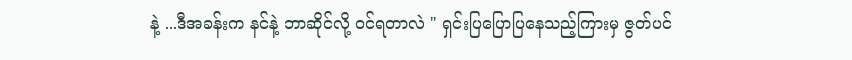နဲ့ ...ဒီအခန်းက နင်နဲ့ ဘာဆိုင်လို့ ၀င်ရတာလဲ " ရှင်းပြပြောပြနေသည့်ကြားမှ ဇွတ်ပင်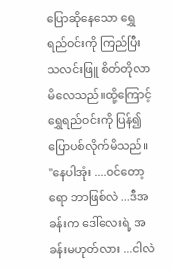ပြောဆိုနေသော ရွှေရည်ဝင်းကို ကြည်ပြီး သလင်းဖြူ စိတ်တိုလာမိလေသည်။ထို့ကြောင့် ရွှေရည်ဝင်းကို ပြန်၍ပြောပစ်လိုက်မိသည်။ "နေပါအုံး ....၀င်တော့ ရော ဘာဖြစ်လဲ ...ဒီအခန်းက ဒေါ်လေးရဲ့ အခန်းမဟုတ်လား ...ငါလဲ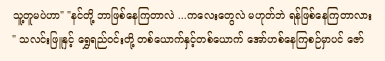သူ့တူမပဲဟာ" "နင်တို့ ဘာဖြစ်နေကြတာလဲ ...ကလေးတွေလဲ မဟုတ်ဘဲ ရန်ဖြစ်နေကြတာလား " သလင်းဖြူနှင့် ရွှေရည်ဝင်းတို့ တစ်ယောက်နှင့်တစ်ယောက် အော်ဟစ်နေကြစဉ်မှာပင် ဇော်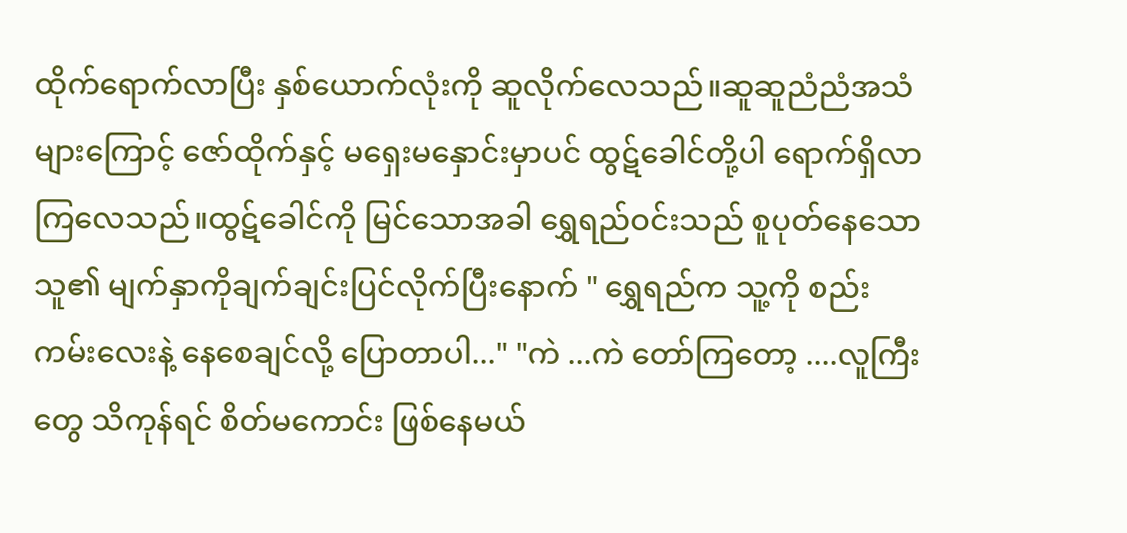ထိုက်ရောက်လာပြီး နှစ်ယောက်လုံးကို ဆူလိုက်လေသည်။ဆူဆူညံညံအသံများကြောင့် ဇော်ထိုက်နှင့် မရှေးမနှောင်းမှာပင် ထွဋ်ခေါင်တို့ပါ ရောက်ရှိလာကြလေသည်။ထွဋ်ခေါင်ကို မြင်သောအခါ ရွှေရည်ဝင်းသည် စူပုတ်နေသော သူ၏ မျက်နှာကိုချက်ချင်းပြင်လိုက်ပြီးနောက် " ရွှေရည်က သူ့ကို စည်းကမ်းလေးနဲ့ နေစေချင်လို့ ပြောတာပါ..." "ကဲ ...ကဲ တော်ကြတော့ ....လူကြီးတွေ သိကုန်ရင် စိတ်မကောင်း ဖြစ်နေမယ်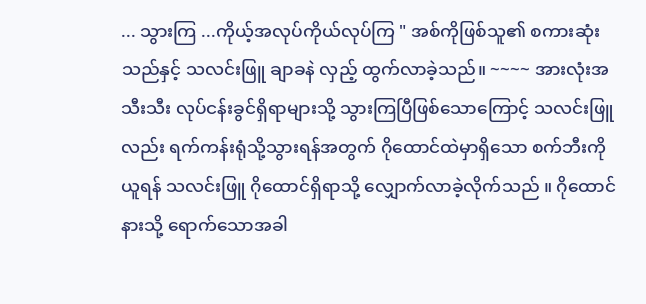... သွားကြ ...ကိုယ့်အလုပ်ကိုယ်လုပ်ကြ " အစ်ကိုဖြစ်သူ၏ စကားဆုံးသည်နှင့် သလင်းဖြူ ချာခနဲ လှည့် ထွက်လာခဲ့သည်။ ~~~~ အားလုံးအသီးသီး လုပ်ငန်းခွင်ရှိရာများသို့ သွားကြပြီဖြစ်သောကြောင့် သလင်းဖြူလည်း ရက်ကန်းရုံသို့သွားရန်အတွက် ဂိုထောင်ထဲမှာရှိသော စက်ဘီးကိုယူရန် သလင်းဖြူ ဂိုထောင်ရှိရာသို့ လျှောက်လာခဲ့လိုက်သည် ။ ဂိုထောင်နားသို့ ရောက်သောအခါ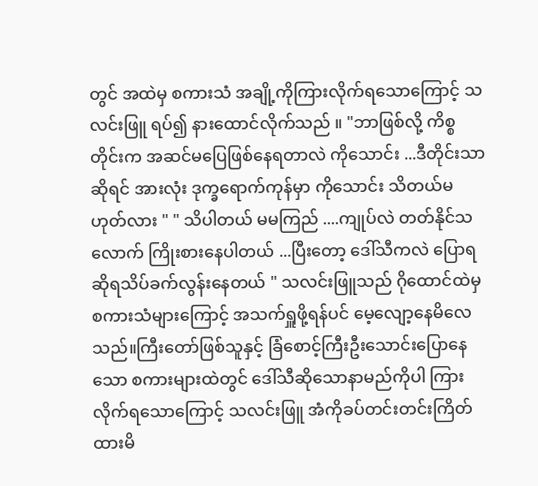တွင် အထဲမှ စကားသံ အချို့ကိုကြားလိုက်ရသောကြောင့် သလင်းဖြူ ရပ်၍ နားထောင်လိုက်သည် ။ "ဘာဖြစ်လို့ ကိစ္စတိုင်းက အဆင်မပြေဖြစ်နေရတာလဲ ကိုသောင်း ...ဒီတိုင်းသာဆိုရင် အားလုံး ဒုက္ခရောက်ကုန်မှာ ကိုသောင်း သိတယ်မဟုတ်လား " " သိပါတယ် မမကြည် ....ကျုပ်လဲ တတ်နိုင်သလောက် ကြိုးစားနေပါတယ် ...ပြီးတော့ ဒေါ်သီကလဲ ပြောရဆိုရသိပ်ခက်လွန်းနေတယ် " သလင်းဖြူသည် ဂိုထောင်ထဲမှ စကားသံများကြောင့် အသက်ရှူဖို့ရန်ပင် မေ့လျော့နေမိလေသည်။ကြီးတော်ဖြစ်သူနှင့် ခြံစောင့်ကြီးဦးသောင်းပြောနေသော စကားများထဲတွင် ဒေါ်သီဆိုသောနာမည်ကိုပါ ကြားလိုက်ရသောကြောင့် သလင်းဖြူ အံကိုခပ်တင်းတင်းကြိတ်ထားမိ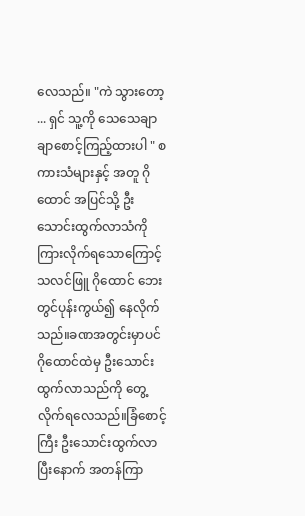လေသည်။ "ကဲ သွားတော့ ... ရှင် သူ့ကို သေသေချာချာစောင့်ကြည့်ထားပါ " စကားသံများနှင့် အတူ ဂိုထောင် အပြင်သို့ ဦးသောင်းထွက်လာသံကို ကြားလိုက်ရသောကြောင့် သလင်ဖြူ ဂိုထောင် ဘေးတွင်ပုန်းကွယ်၍ နေလိုက်သည်။ခဏအတွင်းမှာပင် ဂိုထောင်ထဲမှ ဦးသောင်းထွက်လာသည်ကို တွေ့လိုက်ရလေသည်။ခြံစောင့်ကြီး ဦးသောင်းထွက်လာပြီးနောက် အတန်ကြာ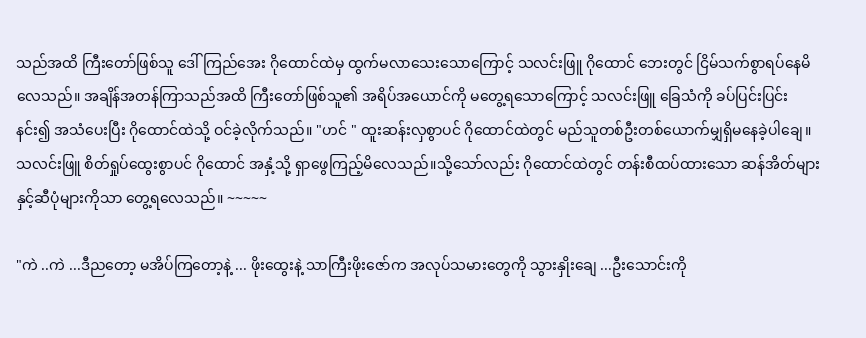သည်အထိ ကြီးတော်ဖြစ်သူ ဒေါ်ကြည်အေး ဂိုထောင်ထဲမှ ထွက်မလာသေးသောကြောင့် သလင်းဖြူ ဂိုထောင် ဘေးတွင် ငြိမ်သက်စွာရပ်နေမိလေသည်။ အချိန်အတန်ကြာသည်အထိ ကြီးတော်ဖြစ်သူ၏ အရိပ်အယောင်ကို မတွေ့ရသောကြောင့် သလင်းဖြူ ခြေသံကို ခပ်ပြင်းပြင်းနင်း၍ အသံပေးပြီး ဂိုထောင်ထဲသို့ ဝင်ခဲ့လိုက်သည်။ "ဟင် " ထူးဆန်းလှစွာပင် ဂိုထောင်ထဲတွင် မည်သူတစ်ဦးတစ်ယောက်မျှရှိမနေခဲ့ပါချေ။သလင်းဖြူ စိတ်ရှုပ်ထွေးစွာပင် ဂိုထောင် အနှံ့သို့ ရှာဖွေကြည့်မိလေသည်။သို့သော်လည်း ဂိုထောင်ထဲတွင် တန်းစီထပ်ထားသော ဆန်အိတ်များနှင့်ဆီပုံများကိုသာ တွေ့ရလေသည်။ ~~~~~

"ကဲ ..ကဲ ...ဒီညတော့ မအိပ်ကြတော့နဲ့ ... ဖိုးထွေးနဲ့ သာကြီးဖိုးဇော်က အလုပ်သမားတွေကို သွားနှိုးချေ ...ဦးသောင်းကို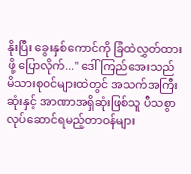နိုးပြီး ခွေးနှစ်ကောင်ကို ခြံထဲလွှတ်ထားဖို့ ပြောလိုက်..." ဒေါ်ကြည်အေးသည် မိသားစု၀င်များထဲတွင် အသက်အကြီးဆုံးနှင့် အာဏာအရှိဆုံးဖြစ်သူ ပီသစွာ လုပ်ဆောင်ရမည့်တာဝန်များ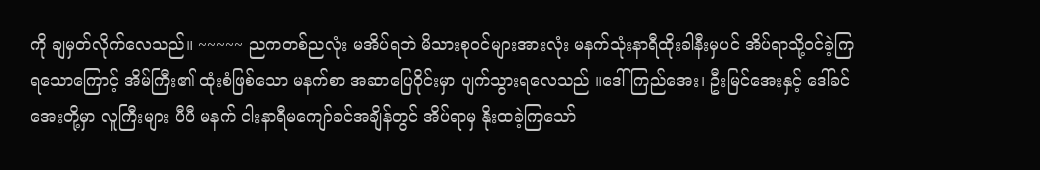ကို ချမှတ်လိုက်လေသည်။ ~~~~~ ညကတစ်ညလုံး မအိပ်ရဘဲ မိသားစုဝင်များအားလုံး မနက်သုံးနာရီထိုးခါနီးမှပင် အိပ်ရာသို့ဝင်ခဲ့ကြရသောကြောင့် အိမ်ကြီး၏ ထုံးစံဖြစ်သော မနက်စာ အဆာပြေဝိုင်းမှာ ပျက်သွားရလေသည် ။ဒေါ်ကြည်အေး၊ ဦးမြင်အေးနှင့် ဒေါ်ခင်အေးတို့မှာ လူကြီးများ ပီပီ မနက် ငါးနာရီမကျော်ခင်အချိန်တွင် အိပ်ရာမှ နိုးထခဲ့ကြသော်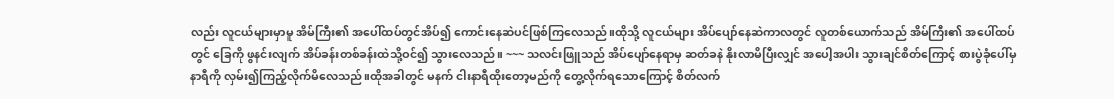လည်း လူငယ်များမှာမူ အိမ်ကြီး၏ အပေါ်ထပ်တွင်အိပ်၍ ကောင်းနေဆဲပင်ဖြစ်ကြလေသည်။ထိုသို့ လူငယ်များ အိပ်ပျော်နေဆဲကာလတွင် လူတစ်ယောက်သည် အိမ်ကြီး၏ အပေါ်ထပ်တွင် ခြေကို ဖွနင်းလျက် အိပ်ခန်းတစ်ခန်းထဲသို့ဝင်၍ သွားလေသည်။ ~~~ သလင်းဖြူသည် အိပ်ပျော်နေရာမှ ဆတ်ခနဲ နိုးလာမိပြီးလျှင် အပေါ့အပါး သွားချင်စိတ်ကြောင့် စားပွဲခုံပေါ်မှ နာရီကို လှမ်း၍ကြည့်လိုက်မိလေသည်။ထိုအခါတွင် မနက် ငါးနာရီထိုးတော့မည်ကို တွေ့လိုက်ရသောကြောင့် စိတ်လက်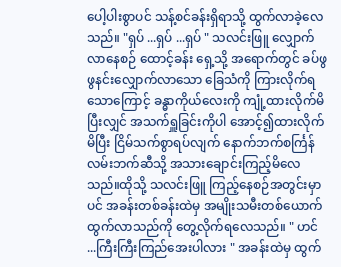ပေါ့ပါးစွာပင် သန့်စင်ခန်းရှိရာသို့ ထွက်လာခဲ့လေသည်။ "ရှပ် ...ရှပ် ...ရှပ် " သလင်းဖြူ လျှောက်လာနေစဉ် ထောင့်ခန်း ရှေ့သို့ အရောက်တွင် ခပ်ဖွဖွနင်းလျှောက်လာသော ခြေသံကို ကြားလိုက်ရသောကြောင့် ခန္ဓာကိုယ်လေးကို ကျုံ့ထားလိုက်မိပြီးလျှင် အသက်ရှူခြင်းကိုပါ အောင့်၍ထားလိုက်မိပြီး ငြိမ်သက်စွာရပ်လျက် နောက်ဘက်စင်္ကြန်လမ်းဘက်ဆီသို့ အသားချောင်းကြည့်မိလေသည်။ထိုသို့ သလင်းဖြူ ကြည့်နေစဉ်အတွင်းမှာပင် အခန်းတစ်ခန်းထဲမှ အမျိုးသမီးတစ်ယောက် ထွက်လာသည်ကို တွေ့လိုက်ရလေသည်။ " ဟင် ...ကြီးကြီးကြည်အေးပါလား " အခန်းထဲမှ ထွက်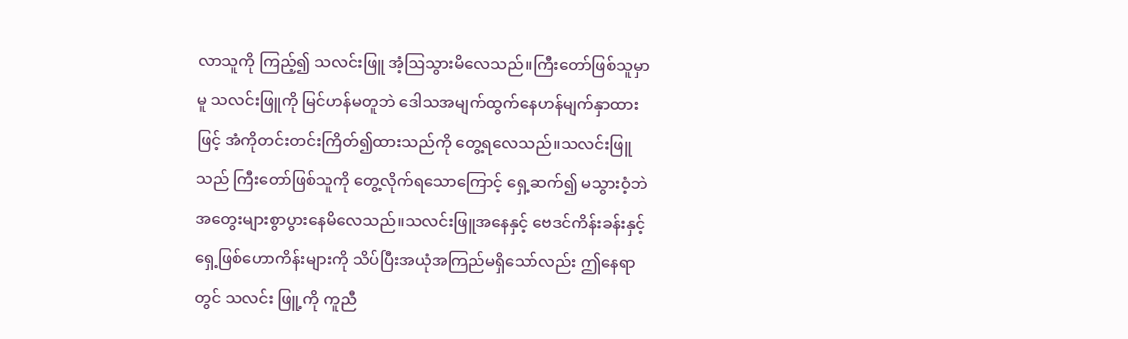လာသူကို ကြည့်၍ သလင်းဖြူ အံ့ဩသွားမိလေသည်။ကြီးတော်ဖြစ်သူမှာမူ သလင်းဖြူကို မြင်ဟန်မတူဘဲ ဒေါသအမျက်ထွက်နေဟန်မျက်နှာထားဖြင့် အံကိုတင်းတင်းကြိတ်၍ထားသည်ကို တွေ့ရလေသည်။သလင်းဖြူသည် ကြီးတော်ဖြစ်သူကို တွေ့လိုက်ရသောကြောင့် ရှေ့ဆက်၍ မသွားဝံ့ဘဲ အတွေးများစွာပွားနေမိလေသည်။သလင်းဖြူအနေနှင့် ဗေဒင်ကိန်းခန်းနှင့် ရှေ့ဖြစ်ဟောကိန်းများကို သိပ်ပြီးအယုံအကြည်မရှိသော်လည်း ဤနေရာတွင် သလင်း ဖြူ့ကို ကူညီ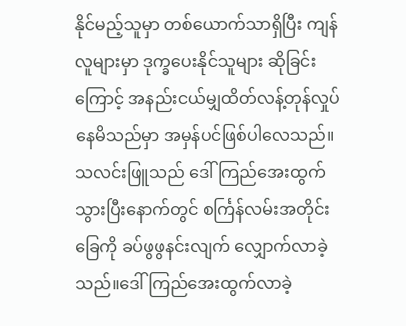နိုင်မည့်သူမှာ တစ်ယောက်သာရှိပြီး ကျန်လူများမှာ ဒုက္ခပေးနိုင်သူများ ဆိုခြင်းကြောင့် အနည်းငယ်မျှထိတ်လန့်တုန်လှုပ်နေမိသည်မှာ အမှန်ပင်ဖြစ်ပါလေသည်။သလင်းဖြူသည် ဒေါ်ကြည်အေးထွက်သွားပြီးနောက်တွင် စင်္ကြန်လမ်းအတိုင်း ခြေကို ခပ်ဖွဖွနင်းလျက် လျှောက်လာခဲ့သည်။ဒေါ်ကြည်အေးထွက်လာခဲ့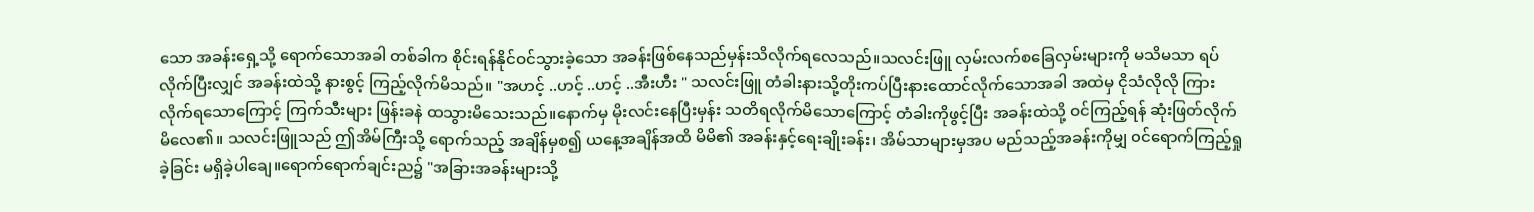သော အခန်းရှေ့သို့ ရောက်သောအခါ တစ်ခါက စိုင်းရန်နိုင်ဝင်သွားခဲ့သော အခန်းဖြစ်နေသည်မှန်းသိလိုက်ရလေသည်။သလင်းဖြူ လှမ်းလက်စခြေလှမ်းများကို မသိမသာ ရပ်လိုက်ပြီးလျှင် အခန်းထဲသို့ နားစွင့် ကြည့်လိုက်မိသည်။ "အဟင့် ..ဟင့် ..ဟင့် ..အီးဟီး " သလင်းဖြူ တံခါးနားသို့တိုးကပ်ပြီးနားထောင်လိုက်သောအခါ အထဲမှ ငိုသံလိုလို ကြားလိုက်ရသောကြောင့် ကြက်သီးများ ဖြန်းခနဲ ထသွားမိသေးသည်။နောက်မှ မိုးလင်းနေပြီးမှန်း သတိရလိုက်မိသောကြောင့် တံခါးကိုဖွင့်ပြီး အခန်းထဲသို့ ဝင်ကြည့်ရန် ဆုံးဖြတ်လိုက်မိလေ၏။ သလင်းဖြူသည် ဤအိမ်ကြီးသို့ ရောက်သည့် အချိန်မှစ၍ ယနေ့အချိန်အထိ မိမိ၏ အခန်းနှင့်ရေးချိုးခန်း၊ အိမ်သာများမှအပ မည်သည့်အခန်းကိုမျှ ၀င်ရောက်ကြည့်ရှုခဲ့ခြင်း မရှိခဲ့ပါချေ။ရောက်ရောက်ချင်းည၌ "အခြားအခန်းများသို့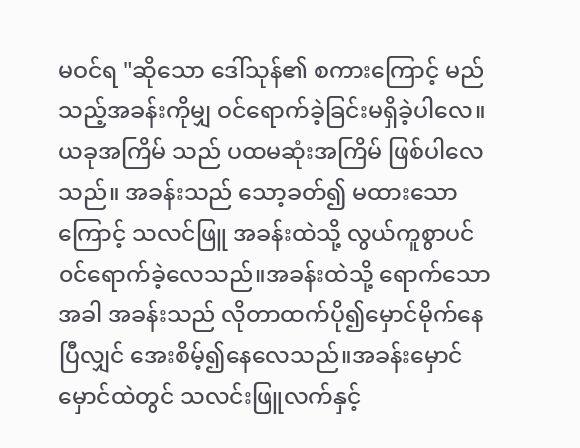မဝင်ရ "ဆိုသော ဒေါ်သုန်၏ စကားကြောင့် မည်သည့်အခန်းကိုမျှ ဝင်ရောက်ခဲ့ခြင်းမရှိခဲ့ပါလေ။ယခုအကြိမ် သည် ပထမဆုံးအကြိမ် ဖြစ်ပါလေသည်။ အခန်းသည် သော့ခတ်၍ မထားသောကြောင့် သလင်ဖြူ အခန်းထဲသို့ လွယ်ကူစွာပင် ၀င်ရောက်ခဲ့လေသည်။အခန်းထဲသို့ ရောက်သောအခါ အခန်းသည် လိုတာထက်ပို၍မှောင်မိုက်နေပြီလျှင် အေးစိမ့်၍နေလေသည်။အခန်းမှောင်မှောင်ထဲတွင် သလင်းဖြူလက်နှင့်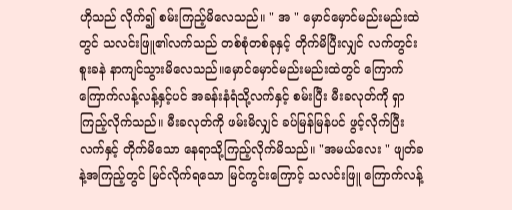ဟိုသည် လိုက်၍ စမ်းကြည့်မိလေသည်။ " အ " မှောင်မှောင်မည်းမည်းထဲတွင် သလင်းဖြူ၏လက်သည် တစ်စုံတစ်ခုနှင့် တိုက်မိပြီးလျှင် လက်တွင်းစူးခနဲ နာကျင်သွားမိလေသည်။မှောင်မှောင်မည်းမည်းထဲတွင် ကြောက်ကြောက်လန့်လန့်နှင့်ပင် အခန်းနံရံသို့လက်နှင့် စမ်းပြီး မီးခလုတ်ကို ရှာကြည့်လိုက်သည်။ မီးခလုတ်ကို ဖမ်းမိလျှင် ခပ်မြန်မြန်ပင် ဖွင့်လိုက်ပြီး လက်နှင့် တိုက်မိသော နေရာသို့ကြည့်လိုက်မိသည်။ "အမယ်လေး " ဖျတ်ခနဲ့အကြည့်တွင် မြင်လိုက်ရသော မြင်ကွင်းကြောင့် သလင်းဖြူ ကြောက်လန့်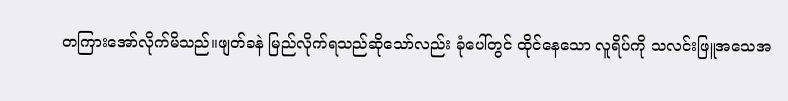တကြားအော်လိုက်မိသည်။ဖျတ်ခနဲ မြည်လိုက်ရသည်ဆိုသော်လည်း ခုံပေါ်တွင် ထိုင်နေသော လူရိပ်ကို သလင်းဖြူအသေအ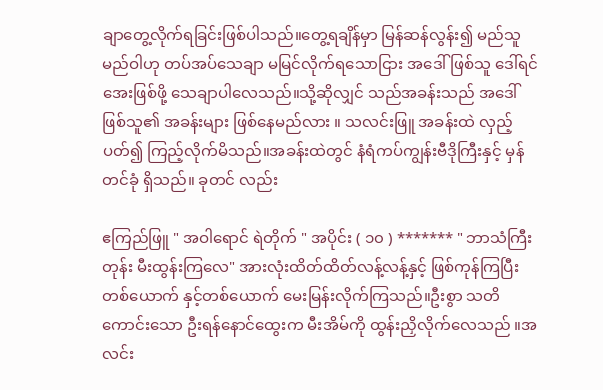ချာတွေ့လိုက်ရခြင်းဖြစ်ပါသည်။တွေ့ရချိန်မှာ မြန်ဆန်လွန်း၍ မည်သူမည်ဝါဟု တပ်အပ်သေချာ မမြင်လိုက်ရသောငြား အဒေါ်ဖြစ်သူ ဒေါ်ရင်အေးဖြစ်ဖို့ သေချာပါလေသည်။သို့ဆိုလျှင် သည်အခန်းသည် အဒေါ်ဖြစ်သူ၏ အခန်းများ ဖြစ်နေမည်လား ။ သလင်းဖြူ အခန်းထဲ လှည့်ပတ်၍ ကြည့်လိုက်မိသည်။အခန်းထဲတွင် နံရံကပ်ကျွန်းဗီဒိုကြီးနှင့် မှန်တင်ခုံ ရှိသည်။ ခုတင် လည်း

ဧကြည်ဖြူ " အဝါရောင် ရဲတိုက် " အပိုင်း ( ၁၀ ) ******* " ဘာသံကြီး တုန်း မီးထွန်းကြလေ" အားလုံးထိတ်ထိတ်လန့်လန့်နှင့် ဖြစ်ကုန်ကြပြီး တစ်ယောက် နှင့်တစ်ယောက် မေးမြန်းလိုက်ကြသည်။ဦးစွာ သတိကောင်းသော ဦးရန်နောင်ထွေးက မီးအိမ်ကို ထွန်းညှိလိုက်လေသည် ။အလင်း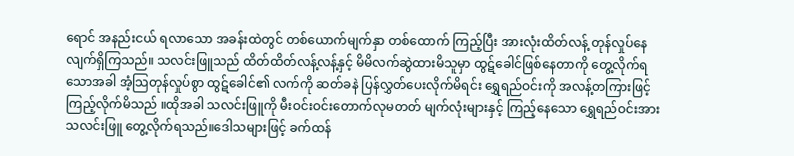ရောင် အနည်းငယ် ရလာသော အခန်းထဲတွင် တစ်ယောက်မျက်နှာ တစ်ထောက် ကြည့်ပြီး အားလုံးထိတ်လန့် တုန်လှုပ်နေလျက်ရှိကြသည်။ သလင်းဖြူသည် ထိတ်ထိတ်လန့်လန့်နှင့် မိမိလက်ဆွဲထားမိသူမှာ ထွဋ်ခေါင်ဖြစ်နေတာကို တွေ့လိုက်ရသောအခါ အံ့သြတုန်လှုပ်စွာ ထွဋ်ခေါင်၏ လက်ကို ဆတ်ခနဲ ပြန်လွှတ်ပေးလိုက်မိရင်း ရွှေရည်ဝင်းကို အလန့်တကြားဖြင့် ကြည့်လိုက်မိသည် ။ထိုအခါ သလင်းဖြူကို မီးဝင်းဝင်းတောက်လုမတတ် မျက်လုံးများနှင့် ကြည့်နေသော ရွှေရည်ဝင်းအား သလင်းဖြူ တွေ့လိုက်ရသည်။ဒေါသများဖြင့် ခက်ထန်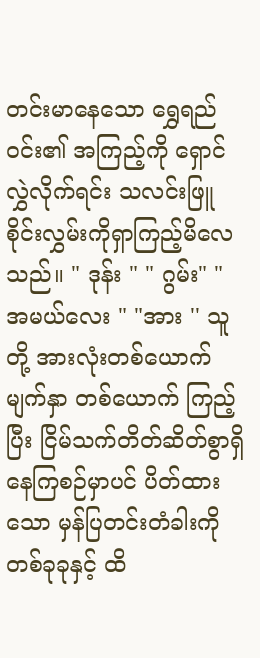တင်းမာနေသော ရွှေရည်ဝင်း၏ အကြည့်ကို ရှောင်လွှဲလိုက်ရင်း သလင်းဖြူ စိုင်းလွှမ်းကိုရှာကြည့်မိလေသည်။ " ဒုန်း " " ဂွမ်း" " အမယ်လေး " "အား '' သူတို့ အားလုံးတစ်ယောက်မျက်နှာ တစ်ယောက် ကြည့်ပြီး ငြိမ်သက်တိတ်ဆိတ်စွာရှိနေကြစဉ်မှာပင် ပိတ်ထားသော မှန်ပြတင်းတံခါးကို တစ်ခုခုနှင့် ထိ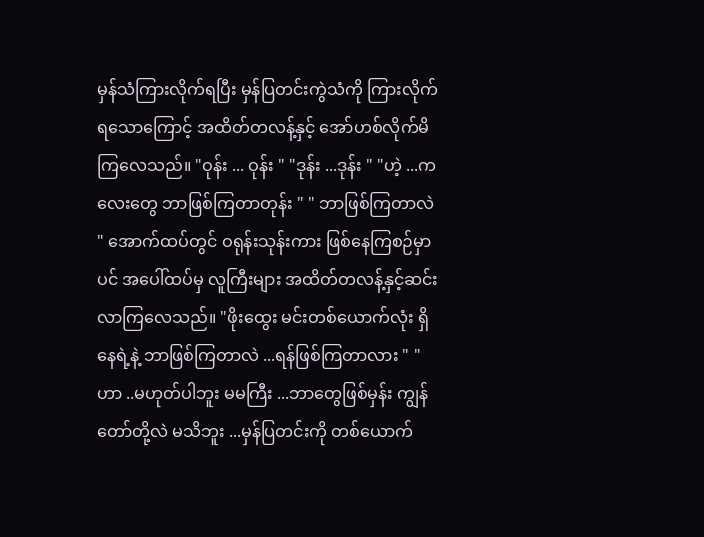မှန်သံကြားလိုက်ရပြီး မှန်ပြတင်းကွဲသံကို ကြားလိုက်ရသောကြောင့် အထိတ်တလန့်နှင့် အော်ဟစ်လိုက်မိကြလေသည်။ "ဝုန်း ... ဝုန်း " "ဒုန်း ...ဒုန်း " "ဟဲ့ ...ကလေးတွေ ဘာဖြစ်ကြတာတုန်း " " ဘာဖြစ်ကြတာလဲ " အောက်ထပ်တွင် ဝရုန်းသုန်းကား ဖြစ်နေကြစဉ်မှာပင် အပေါ်ထပ်မှ လူကြီးများ အထိတ်တလန့်နှင့်ဆင်းလာကြလေသည်။ "ဖိုးထွေး မင်းတစ်ယောက်လုံး ရှိနေရဲ့နဲ့ ဘာဖြစ်ကြတာလဲ ...ရန်ဖြစ်ကြတာလား " "ဟာ ..မဟုတ်ပါဘူး မမကြီး ...ဘာတွေဖြစ်မှန်း ကျွန်တော်တို့လဲ မသိဘူး ...မှန်ပြတင်းကို တစ်ယောက်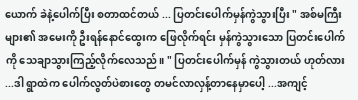ယောက် ခဲနဲ့ပေါက်ပြီး စတာထင်တယ် ... ပြတင်းပေါက်မှန်ကွဲသွားပြီး " အစ်မကြီးများ၏ အမေးကို ဦးရန်နောင်ထွေးက ဖြေလိုက်ရင်း မှန်ကွဲသွားသော ပြတင်းပေါက်ကို သေချာသွားကြည့်လိုက်လေသည်။ " ပြတင်းပေါက်မှန် ကွဲသွားတယ် ဟုတ်လား ...ဒါ ရွာထဲက ပေါက်လွတ်ပဲစားတွေ တမင်လာလှန့်တာနေမှာပေါ့ ...အကျင့်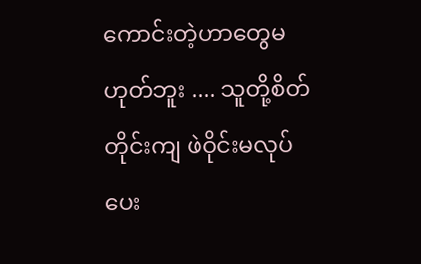ကောင်းတဲ့ဟာတွေမဟုတ်ဘူး .... သူတို့စိတ်တိုင်းကျ ဖဲဝိုင်းမလုပ်ပေး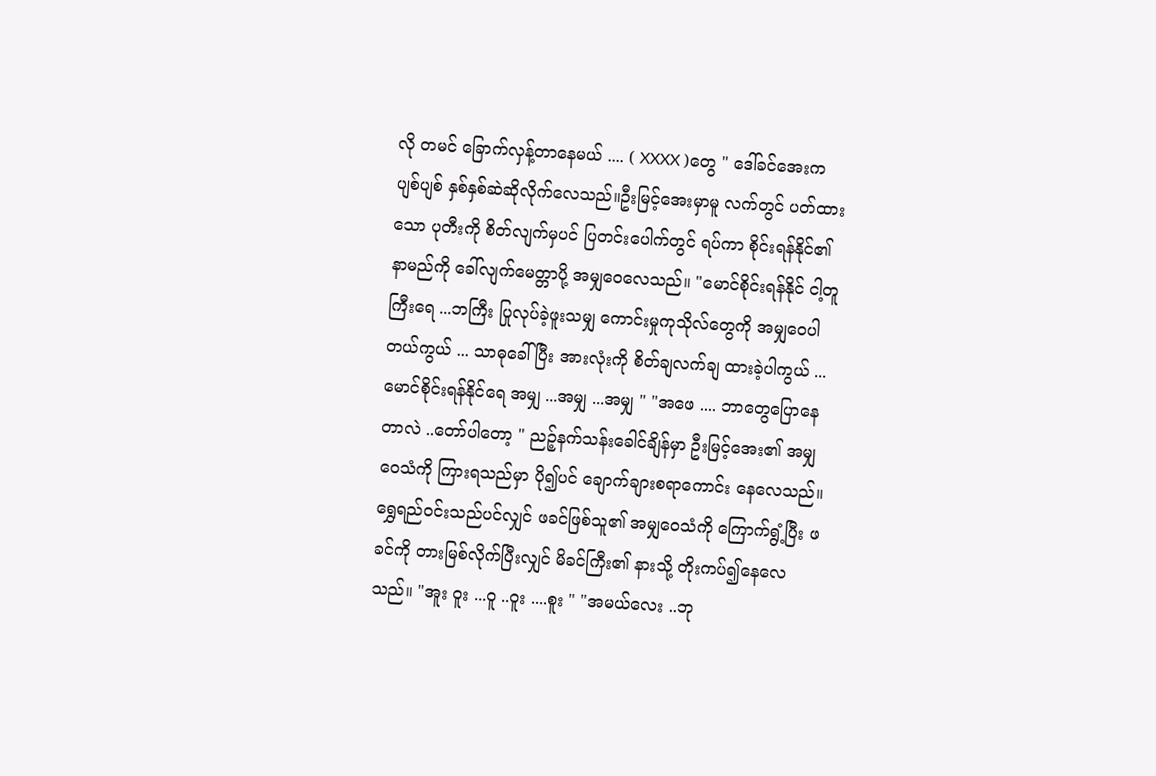လို တမင် ခြောက်လှန့်တာနေမယ် .... ( XXXX )တွေ " ဒေါ်ခင်အေးက ပျစ်ပျစ် နှစ်နှစ်ဆဲဆိုလိုက်လေသည်။ဦးမြင့်အေးမှာမူ လက်တွင် ပတ်ထားသော ပုတီးကို စိတ်လျက်မှပင် ပြတင်းပေါက်တွင် ရပ်ကာ စိုင်းရန်နိုင်၏ နာမည်ကို ခေါ်လျက်မေတ္တာပို့ အမျှဝေလေသည်။ "မောင်စိုင်းရန်နိုင် ငါ့တူကြီးရေ ...ဘကြီး ပြုလုပ်ခဲ့ဖူးသမျှ ကောင်းမှုကုသိုလ်တွေကို အမျှဝေပါတယ်ကွယ် ... သာဓုခေါ်ပြီး အားလုံးကို စိတ်ချလက်ချ ထားခဲ့ပါကွယ် ... မောင်စိုင်းရန်နိုင်ရေ အမျှ ...အမျှ ...အမျှ " "အဖေ .... ဘာတွေပြောနေတာလဲ ..တော်ပါတော့ " ညဉ့်နက်သန်းခေါင်ချိန်မှာ ဦးမြင့်အေး၏ အမျှဝေသံကို ကြားရသည်မှာ ပို၍ပင် ချောက်ချားစရာကောင်း နေလေသည်။ရွှေရည်ဝင်းသည်ပင်လျှင် ဖခင်ဖြစ်သူ၏ အမျှဝေသံကို ကြောက်ရွံ့ပြီး ဖခင်ကို တားမြစ်လိုက်ပြီးလျှင် မိခင်ကြီး၏ နားသို့ တိုးကပ်၍နေလေသည်။ "အူး ဝူး ...ဝူ ..ဝူး ....စူး " "အမယ်လေး ..ဘု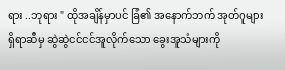ရား ..ဘုရား " ထိုအချိန်မှာပင် ခြံ၏ အနောက်ဘက် အုတ်ဂူများရှိရာဆီမှ ဆွဲဆွဲငင်ငင်အူလိုက်သော ခွေးအူသံများကို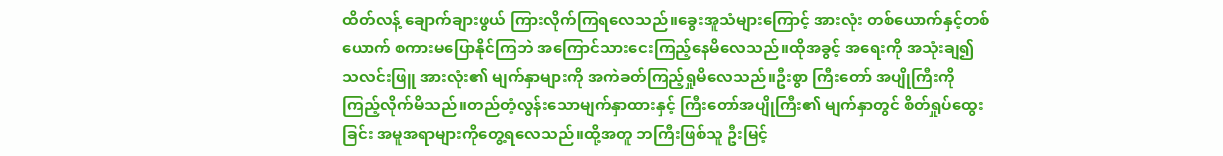ထိတ်လန့် ချောက်ချားဖွယ် ကြားလိုက်ကြရလေသည်။ခွေးအူသံများကြောင့် အားလုံး တစ်ယောက်နှင့်တစ်ယောက် စကားမပြောနိုင်ကြဘဲ အကြောင်သားငေးကြည့်နေမိလေသည်။ထိုအခွင့် အရေးကို အသုံးချ၍ သလင်းဖြူ အားလုံး၏ မျက်နှာများကို အကဲခတ်ကြည့်ရှုမိလေသည်။ဦးစွာ ကြီးတော် အပျိုကြီးကို ကြည့်လိုက်မိသည်။တည်တံ့လွန်းသောမျက်နှာထားနှင့် ကြီးတော်အပျိုကြီး၏ မျက်နှာတွင် စိတ်ရှုပ်ထွေးခြင်း အမူအရာများကိုတွေ့ရလေသည်။ထို့အတူ ဘကြီးဖြစ်သူ ဦးမြင့်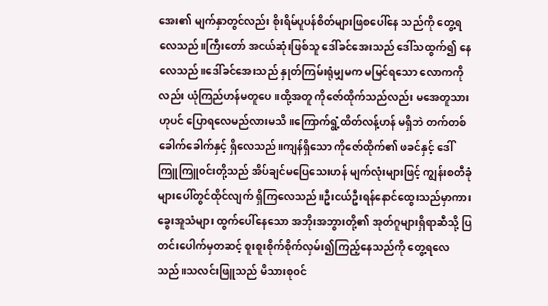အေး၏ မျက်နှာတွင်လည်း စိုးရိမ်ပူပန်စိတ်များဖြစပေါ်နေ သည်ကို တွေ့ရလေသည်။ကြီးတော် အငယ်ဆုံးဖြစ်သူ ဒေါ်ခင်အေးသည် ဒေါ်သထွက်၍ နေလေသည်။ဒေါ်ခင်အေးသည် နှုတ်ကြမ်းရုံမျှမက မမြင်ရသော လောကကိုလည်း ယုံကြည်ဟန်မတူပေ။ထို့အတူ ကိုဇော်ထိုက်သည်လည်း မအေတူသားဟုပင် ပြောရလေမည်လားမသိ။ကြောက်ရွံ့ထိတ်လန့်ဟန် မရှိဘဲ တက်တစ်ခေါက်ခေါက်နှင့် ရှိလေသည်။ကျန်ရှိသော ကိုဇော်ထိုက်၏ ဖခင်နှင့် ဒေါ်ကြူကြူ၀င်းတို့သည် အိပ်ချင်မပြေသေးဟန် မျက်လုံးများဖြင့် ကျွန်းစတီခုံများပေါ်တွင်ထိုင်လျက် ရှိကြလေသည်။ဦးငယ်ဦးရန်နောင်ထွေးသည်မှာကား ခွေးအူသံများ ထွက်ပေါ်နေသော အဘိုးအဘွားတို့၏ အုတ်ဂူများရှိရာဆီသို့ ပြတင်းပေါက်မှတဆင့် စူးစူးစိုက်စိုက်လှမ်း၍ကြည့်နေသည်ကို တွေ့ရလေသည်။သလင်းဖြူသည် မိသားစု၀င်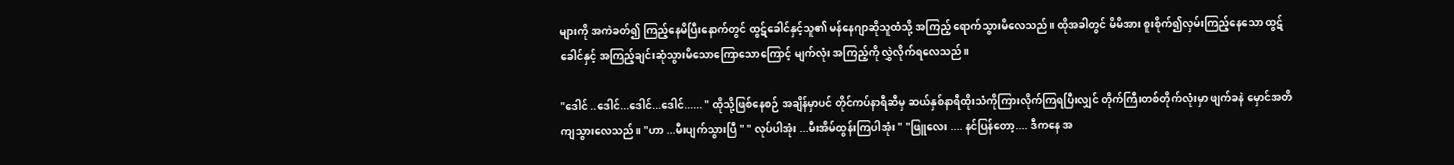များကို အကဲခတ်၍ ကြည့်နေမိပြီးနောက်တွင် ထွဋ်ခေါင်နှင့်သူ၏ မန်နေဂျာဆိုသူထံသို့ အကြည့် ရောက်သွားမိလေသည်။ ထိုအခါတွင် မိမိအား စူးစိုက်၍လှမ်းကြည့်နေသော ထွဋ်ခေါင်နှင့် အကြည့်ချင်းဆုံသွားမိသောကြောသောကြောင့် မျက်လုံး အကြည့်ကို လွှဲလိုက်ရလေသည်။

"ဒေါင် ..ဒေါင်...ဒေါင်...ဒေါင်...... " ထိုသို့ဖြစ်နေစဉ် အချိန်မှာပင် တိုင်ကပ်နာရီဆီမှ ဆယ်နှစ်နာရီထိုးသံကိုကြားလိုက်ကြရပြီးလျှင် တိုက်ကြီးတစ်တိုက်လုံးမှာ ဖျက်ခနဲ မှောင်အတိကျသွားလေသည်။ "ဟာ ...မီးပျက်သွားပြီ " " လုပ်ပါအုံး ...မီးအိမ်ထွန်းကြပါအုံး " "ဖြူလေး .... နင်ပြန်တော့.... ဒီကနေ အ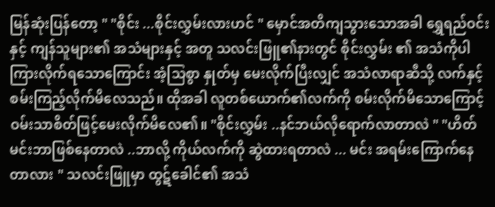မြန်ဆုံးပြန်တော့ " "စိုင်း ...စိုင်းလွှမ်းလားဟင် " မှောင်အတိကျသွားသောအခါ ရွှေရည်ဝင်းနှင့် ကျန်သူများ၏ အသံများနှင့် အတူ သလင်းဖြူ၏နားတွင် စိုင်းလွှမ်း ၏ အသံကိုပါ ကြားလိုက်ရသောကြောင်း အံ့သြစွာ နှုတ်မှ မေးလိုက်ပြီးလျှင် အသံလာရာဆီသို့ လက်နှင့် စမ်းကြည့်လိုက်မိလေသည်။ ထိုအခါ လူတစ်ယောက်၏လက်ကို စမ်းလိုက်မိသောကြောင့် ဝမ်းသာစိတ်ဖြင့်မေးလိုက်မိလေ၏။ "စိုင်းလွှမ်း ..နင်ဘယ်လိုရောက်လာတာလဲ " "ဟိတ် မင်းဘာဖြစ်နေတာလဲ ..ဘာလို့ ကိုယ်လက်ကို ဆွဲထားရတာလဲ ... မင်း အရမ်းကြောက်နေတာလား " သလင်းဖြူမှာ ထွဋ်ခေါင်၏ အသံ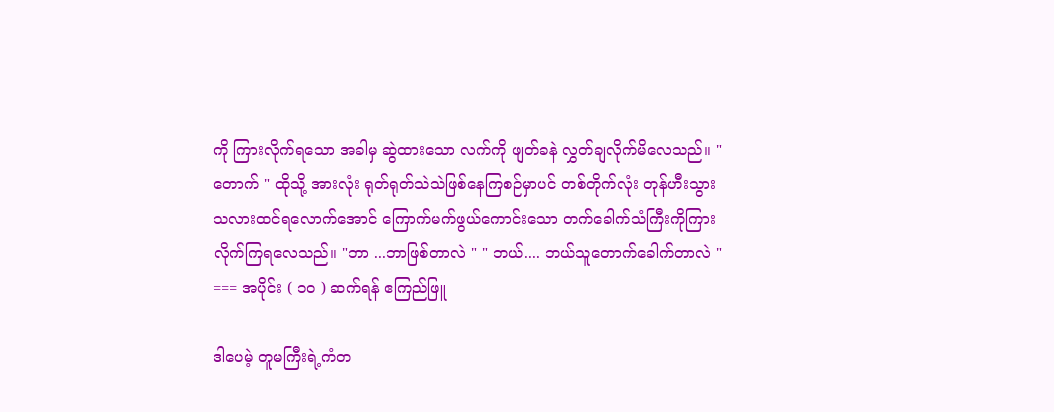ကို ကြားလိုက်ရသော အခါမှ ဆွဲထားသော လက်ကို ဖျတ်ခနဲ လွှတ်ချလိုက်မိလေသည်။ "တောက် " ထိုသို့ အားလုံး ရုတ်ရုတ်သဲသဲဖြစ်နေကြစဉ်မှာပင် တစ်တိုက်လုံး တုန်ဟီးသွားသလားထင်ရလောက်အောင် ကြောက်မက်ဖွယ်ကောင်းသော တက်ခေါက်သံကြီးကိုကြားလိုက်ကြရလေသည်။ "ဘာ ...ဘာဖြစ်တာလဲ " " ဘယ်.... ဘယ်သူတောက်ခေါက်တာလဲ " === အပိုင်း ( ၁၀ ) ဆက်ရန် ဧကြည်ဖြူ

ဒါပေမဲ့ တူမကြီးရဲ့ကံတ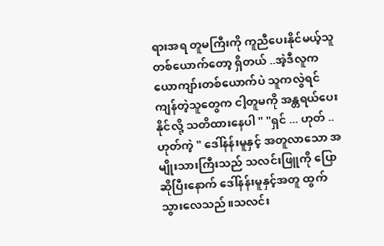ရားအရ တူမကြီးကို ကူညီပေးနိုင်မယ့်သူ တစ်ယောက်တော့ ရှိတယ် ..အဲ့ဒီလူက ယောကျာ်းတစ်ယောက်ပဲ သူကလွဲရင်ကျန်တဲ့သူတွေက ငါ့တူမကို အန္တရယ်ပေးနိုင်လို့ သတိထားနေပါ " "ရှင် ... ဟုတ် ..ဟုတ်ကဲ့ " ဒေါ်နန်းမူနှင့် အတူလာသော အမျိုးသားကြီးသည် သလင်းဖြူကို ပြောဆိုပြီးနောက် ဒေါ်နန်းမူနှင့်အတူ ထွက်သွားလေသည်။သလင်း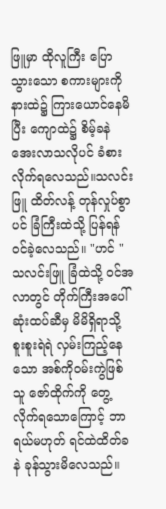ဖြူမှာ ထိုလူကြီး ပြောသွားသော စကားများကို နားထဲ၌ ကြားယောင်နေမိပြီး ကျောထဲ၌ စိမ့်ခနဲ အေးလာသလိုပင် ခံစားလိုက်ရလေသည်။သလင်းဖြူ ထိတ်လန့် တုန်လှုပ်စွာပင် ခြံကြီးထဲသို့ ပြန်ရန်ဝင်ခဲ့လေသည်။ "ဟင် " သလင်းဖြူ ခြံထဲသို့ ၀င်အလာတွင် တိုက်ကြီးအပေါ်ဆုံးထပ်ဆီမှ မိမိရှိရာသို့ စူးစူးရဲရဲ လှမ်းကြည့်နေသော အစ်ကိုဝမ်းကွဲဖြစ်သူ ဇော်ထိုက်ကို တွေ့လိုက်ရသောကြောင့် ဘာရယ်မဟုတ် ရင်ထဲထိတ်ခနဲ ခုန်သွားမိလေသည်။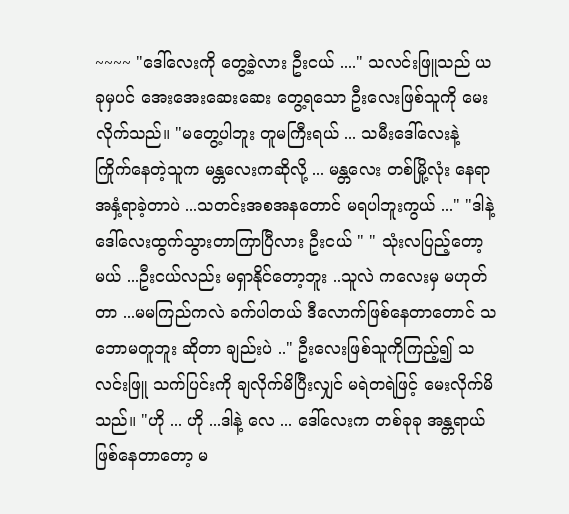~~~~ "ဒေါ်လေးကို တွေ့ခဲ့လား ဦးငယ် ...." သလင်းဖြူသည် ယခုမှပင် အေးအေးဆေးဆေး တွေ့ရသော ဦးလေးဖြစ်သူကို မေးလိုက်သည်။ "မတွေ့ပါဘူး တူမကြီးရယ် ... သမီးဒေါ်လေးနဲ့ ကြိုက်နေတဲ့သူက မန္တလေးကဆိုလို့ ... မန္တလေး တစ်မြို့လုံး နေရာအနှံ့ရာခဲ့တာပဲ ...သတင်းအစအနတောင် မရပါဘူးကွယ် ..." "ဒါနဲ့ ဒေါ်လေးထွက်သွားတာကြာပြီလား ဦးငယ် " " သုံးလပြည့်တော့မယ် ...ဦးငယ်လည်း မရှာနိုင်တော့ဘူး ..သူလဲ ကလေးမှ မဟုတ်တာ ...မမကြည်ကလဲ ခက်ပါတယ် ဒီလောက်ဖြစ်နေတာတောင် သဘောမတူဘူး ဆိုတာ ချည်းပဲ .." ဦးလေးဖြစ်သူကိုကြည့်၍ သလင်းဖြူ သက်ပြင်းကို ချလိုက်မိပြီးလျှင် မရဲတရဲဖြင့် မေးလိုက်မိသည်။ "ဟို ... ဟို ...ဒါနဲ့ လေ ... ဒေါ်လေးက တစ်ခုခု အန္တရာယ်ဖြစ်နေတာတော့ မ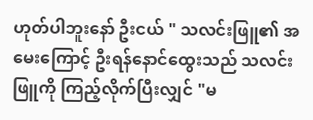ဟုတ်ပါဘူးနော် ဦးငယ် " သလင်းဖြူ၏ အမေးကြောင့် ဦးရန်နောင်ထွေးသည် သလင်းဖြူကို ကြည့်လိုက်ပြီးလျှင် "မ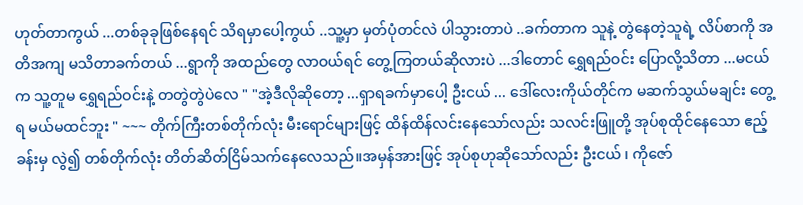ဟုတ်တာကွယ် ...တစ်ခုခုဖြစ်နေရင် သိရမှာပေါ့ကွယ် ..သူ့မှာ မှတ်ပုံတင်လဲ ပါသွားတာပဲ ..ခက်တာက သူနဲ့ တွဲနေတဲ့သူရဲ့ လိပ်စာကို အတိအကျ မသိတာခက်တယ် ...ရွာကို အထည်တွေ လာဝယ်ရင် တွေ့ကြတယ်ဆိုလားပဲ ...ဒါတောင် ရွှေရည်ဝင်း ပြောလို့သိတာ ...မငယ်က သူ့တူမ ရွှေရည်ဝင်းနဲ့ တတွဲတွဲပဲလေ " "အဲ့ဒီလိုဆိုတော့ ...ရှာရခက်မှာပေါ့ ဦးငယ် ... ဒေါ်လေးကိုယ်တိုင်က မဆက်သွယ်မချင်း တွေ့ရ မယ်မထင်ဘူး " ~~~ တိုက်ကြီးတစ်တိုက်လုံး မီးရောင်များဖြင့် ထိန်ထိန်လင်းနေသော်လည်း သလင်းဖြူတို့ အုပ်စုထိုင်နေသော ဧည့်ခန်းမှ လွဲ၍ တစ်တိုက်လုံး တိတ်ဆိတ်ငြိမ်သက်နေလေသည်။အမှန်အားဖြင့် အုပ်စုဟုဆိုသော်လည်း ဦးငယ် ၊ ကိုဇော်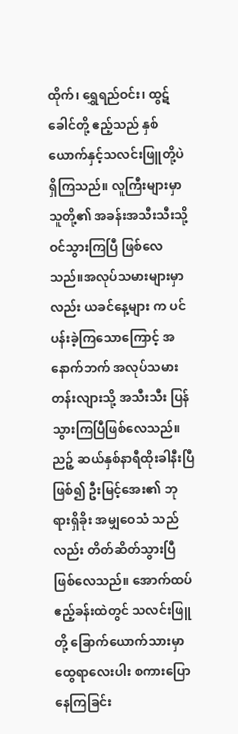ထိုက်၊ ရွှေရည်ဝင်း၊ ထွဋ်ခေါင်တို့ ဧည့်သည် နှစ်ယောက်နှင့်သလင်းဖြူတို့ပဲရှိကြသည်။ လူကြီးများမှာ သူတို့၏ အခန်းအသီးသီးသို့ ဝင်သွားကြပြီ ဖြစ်လေသည်။အလုပ်သမားများမှာလည်း ယခင်နေ့များ က ပင်ပန်းခဲ့ကြသောကြောင့် အနောက်ဘက် အလုပ်သမား တန်းလျားသို့ အသီးသီး ပြန်သွားကြပြီဖြစ်လေသည်။ညဉ့် ဆယ်နှစ်နာရီထိုးခါနီးပြီဖြစ်၍ ဦးမြင့်အေး၏ ဘုရားရှိခိုး အမျှဝေသံ သည်လည်း တိတ်ဆိတ်သွားပြီ ဖြစ်လေသည်။ အောက်ထပ် ဧည့်ခန်းထဲတွင် သလင်းဖြူတို့ ခြောက်ယောက်သားမှာ ထွေရာလေးပါး စကားပြောနေကြခြင်း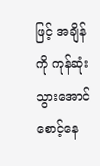ဖြင့် အချိန်ကို ကုန်ဆုံးသွားအောင် စောင့်နေ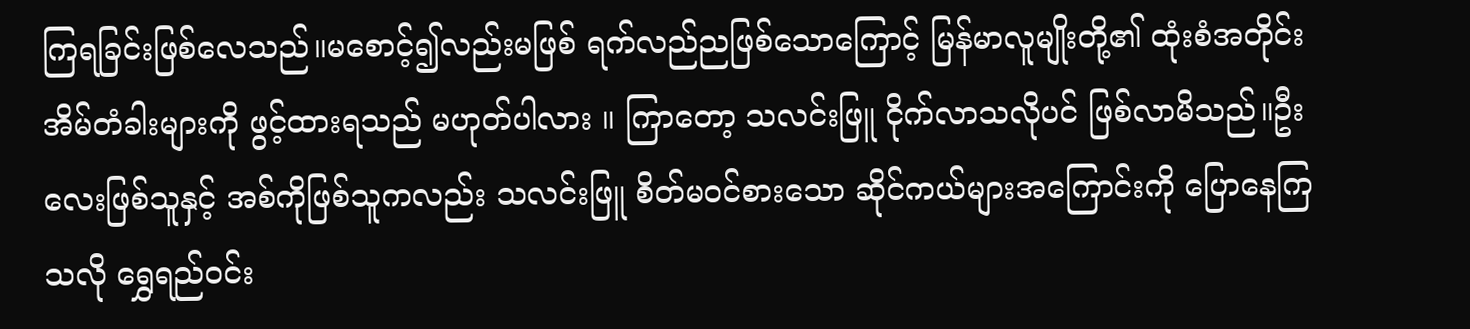ကြရခြင်းဖြစ်လေသည်။မစောင့်၍လည်းမဖြစ် ရက်လည်ညဖြစ်သောကြောင့် မြန်မာလူမျိုးတို့၏ ထုံးစံအတိုင်း အိမ်တံခါးများကို ဖွင့်ထားရသည် မဟုတ်ပါလား ။ ကြာတော့ သလင်းဖြူ ငိုက်လာသလိုပင် ဖြစ်လာမိသည်။ဦးလေးဖြစ်သူနှင့် အစ်ကိုဖြစ်သူကလည်း သလင်းဖြူ စိတ်မဝင်စားသော ဆိုင်ကယ်များအကြောင်းကို ပြောနေကြသလို ရွှေရည်ဝင်း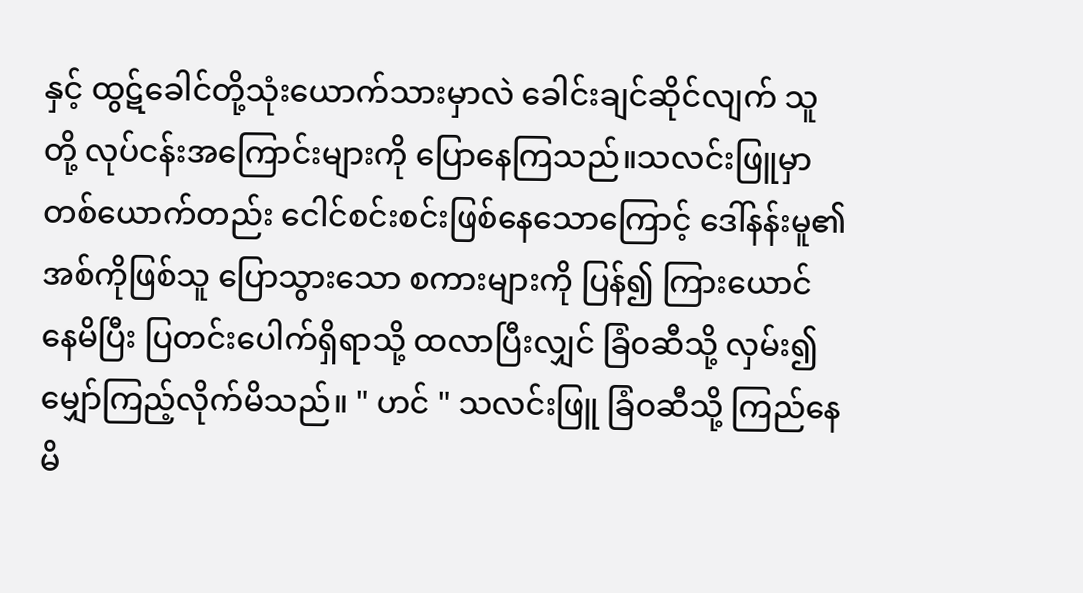နှင့် ထွဋ်ခေါင်တို့သုံးယောက်သားမှာလဲ ခေါင်းချင်ဆိုင်လျက် သူတို့ လုပ်ငန်းအကြောင်းများကို ပြောနေကြသည်။သလင်းဖြူမှာ တစ်ယောက်တည်း ငေါင်စင်းစင်းဖြစ်နေသောကြောင့် ဒေါ်နန်းမူ၏ အစ်ကိုဖြစ်သူ ပြောသွားသော စကားများကို ပြန်၍ ကြားယောင်နေမိပြီး ပြတင်းပေါက်ရှိရာသို့ ထလာပြီးလျှင် ခြံ၀ဆီသို့ လှမ်း၍ မျှော်ကြည့်လိုက်မိသည်။ " ဟင် " သလင်းဖြူ ခြံဝဆီသို့ ကြည်နေမိ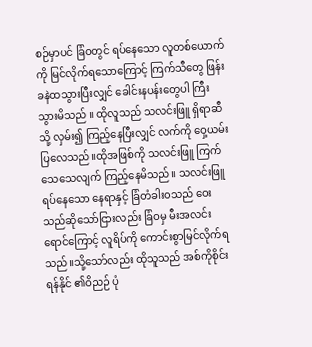စဉ်မှာပင် ခြံဝတွင် ရပ်နေသော လူတစ်ယောက်ကို မြင်လိုက်ရသောကြောင့် ကြက်သီတွေ ဖြန်းခနဲထသွားပြီးလျှင် ခေါင်းနပန်းတွေပါ ကြီးသွားမိသည် ။ ထိုလူသည် သလင်းဖြူ ရှိရာဆီသို့ လှမ်း၍ ကြည့်နေပြီးလျှင် လက်ကို ဝှေ့ယမ်းပြလေသည်။ထိုအဖြစ်ကို သလင်းဖြူ ကြက်သေသေလျက် ကြည့်နေမိသည်။ သလင်းဖြူ ရပ်နေသော နေရာနှင့် ခြံတံခါး၀သည် ဝေးသည်ဆိုသော်ငြားလည်း ခြံဝမှ မီးအလင်းရောင်ကြောင့် လူရိပ်ကို ကောင်းစွာမြင်လိုက်ရသည်။သို့သော်လည်း ထိုသူသည် အစ်ကိုစိုင်းရန်နိုင် ၏ဝိညဉ် ပုံ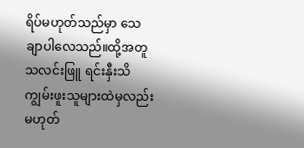ရိပ်မဟုတ်သည်မှာ သေချာပါလေသည်။ထို့အတူ သလင်းဖြူ ရင်းနှီးသိကျွမ်းဖူးသူများထဲမှလည်း မဟုတ်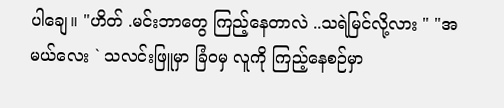ပါချေ။ "ဟိတ် .မင်းဘာတွေ ကြည့်နေတာလဲ ..သရဲမြင်လို့လား " "အမယ်လေး ` သလင်းဖြူမှာ ခြံဝမှ လူကို ကြည့်နေစဉ်မှာ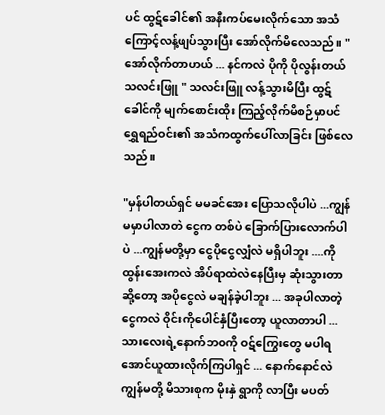ပင် ထွဋ်ခေါင်၏ အနီးကပ်မေးလိုက်သော အသံကြောင့်လန့်ဖျပ်သွားပြီး အော်လိုက်မိလေသည်။ " အော်လိုက်တာဟယ် ... နင်ကလဲ ပိုကို ပိုလွန်းတယ်သလင်းဖြူ " သလင်းဖြူ လန့်သွားမိပြီး ထွဋ်ခေါင်ကို မျက်စောင်းထိုး ကြည့်လိုက်မိစဉ်မှာပင် ရွှေရည်ဝင်း၏ အသံကထွက်ပေါ်လာခြင်း ဖြစ်လေသည်။

"မှန်ပါတယ်ရှင် မမခင်အေး ပြောသလိုပါပဲ ...ကျွန်မမှာပါလာတဲ ငွေက တစ်ပဲ ခြောက်ပြားလောက်ပါပဲ ...ကျွန်မတို့မှာ ငွေပိုငွေလျှံလဲ မရှိပါဘူး ....ကိုထွန်းအေးကလဲ အိပ်ရာထဲလဲနေပြီးမှ ဆုံးသွားတာ ဆို့တော့ အပိုငွေလဲ မချန်ခဲ့ပါဘူး ... အခုပါလာတဲ့ ငွေကလဲ ဝိုင်းကိုပေါင်နှံပြီးတော့ ယူလာတာပါ ... သားလေးရဲ့နောက်ဘ၀ကို ဝဋ်ကြွေးတွေ မပါရအောင်ယူထားလိုက်ကြပါရှင် ... နောက်နောင်လဲ ကျွန်မတို့ မိသားစုက မိုးနှဲ ရွာကို လာပြီး မပတ်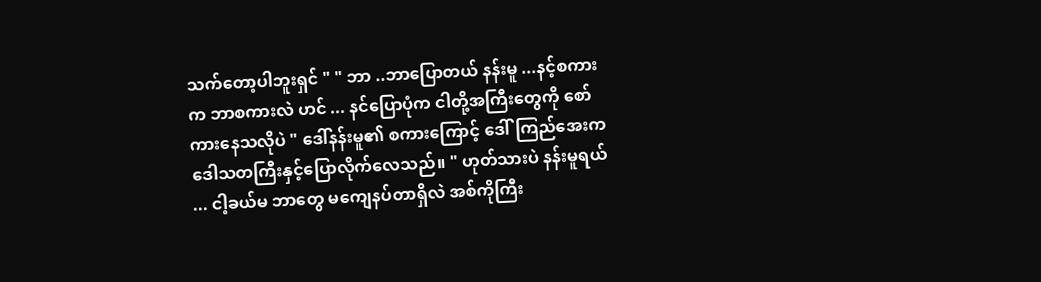သက်တော့ပါဘူးရှင် " " ဘာ ..ဘာပြောတယ် နန်းမူ ...နင့်စကားက ဘာစကားလဲ ဟင် ... နင်ပြောပုံက ငါတို့အကြီးတွေကို စော်ကားနေသလိုပဲ " ဒေါ်နန်းမူ၏ စကားကြောင့် ဒေါ်ကြည်အေးက ဒေါသတကြီးနှင့်ပြောလိုက်လေသည်။ " ဟုတ်သားပဲ နန်းမူရယ် ... ငါ့ခယ်မ ဘာတွေ မကျေနပ်တာရှိလဲ အစ်ကိုကြီး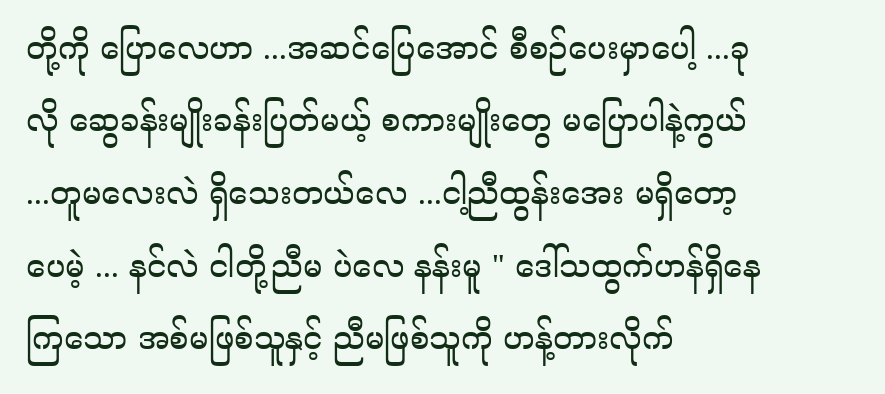တို့ကို ပြောလေဟာ ...အဆင်ပြေအောင် စီစဉ်ပေးမှာပေါ့ ...ခုလို ဆွေခန်းမျိုးခန်းပြတ်မယ့် စကားမျိုးတွေ မပြောပါနဲ့ကွယ် ...တူမလေးလဲ ရှိသေးတယ်လေ ...ငါ့ညီထွန်းအေး မရှိတော့ပေမဲ့ ... နင်လဲ ငါတို့ညီမ ပဲလေ နန်းမူ " ဒေါ်သထွက်ဟန်ရှိနေကြသော အစ်မဖြစ်သူနှင့် ညီမဖြစ်သူကို ဟန့်တားလိုက်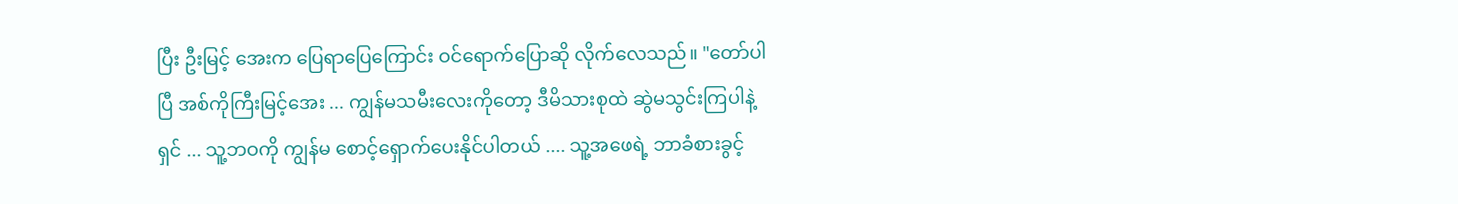ပြီး ဦးမြင့် အေးက ပြေရာပြေကြောင်း ဝင်ရောက်ပြောဆို လိုက်လေသည်။ "တော်ပါပြီ အစ်ကိုကြီးမြင့်အေး ... ကျွန်မသမီးလေးကိုတော့ ဒီမိသားစုထဲ ဆွဲမသွင်းကြပါနဲ့ရှင် ... သူ့ဘဝကို ကျွန်မ စောင့်ရှောက်ပေးနိုင်ပါတယ် .... သူ့အဖေရဲ့ ဘာခံစားခွင့်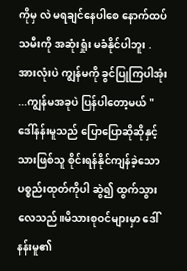ကိုမှ လဲ မရချင်နေပါစေ နောက်ထပ် သမီးကို အဆုံးရှုံး မခံနိုင်ပါဘူး .အားလုံးပဲ ကျွန်မကို ခွင်ပြုကြပါအုံး ...ကျွန်မအခုပဲ ပြန်ပါတော့မယ် " ဒေါ်နန်းမူသည် ပြောပြောဆိုဆိုနှင့် သားဖြစ်သူ စိုင်းရန်နိုင်ကျန်ခဲ့သော ပစ္စည်းထုတ်ကိုပါ ဆွဲ၍ ထွက်သွားလေသည်။မိသားစုဝင်များမှာ ဒေါ်နန်းမူ၏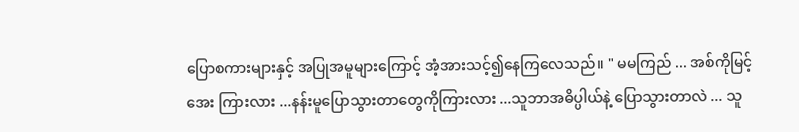ပြောစကားများနှင့် အပြုအမူများကြောင့် အံ့အားသင့်၍နေကြလေသည်။ " မမကြည် ... အစ်ကိုမြင့်အေး ကြားလား ...နန်းမူပြောသွားတာတွေကိုကြားလား ...သူဘာအဓိပ္ပါယ်နဲ့ ပြောသွားတာလဲ ... သူ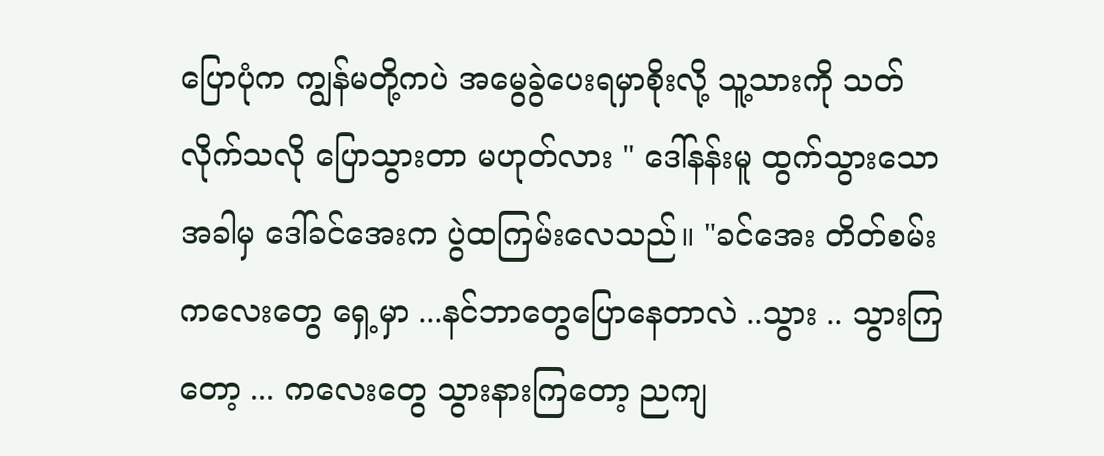ပြောပုံက ကျွန်မတို့ကပဲ အမွေခွဲပေးရမှာစိုးလို့ သူ့သားကို သတ်လိုက်သလို ပြောသွားတာ မဟုတ်လား " ဒေါ်နန်းမူ ထွက်သွားသောအခါမှ ဒေါ်ခင်အေးက ပွဲထကြမ်းလေသည်။ "ခင်အေး တိတ်စမ်း ကလေးတွေ ရှေ့မှာ ...နင်ဘာတွေပြောနေတာလဲ ..သွား .. သွားကြတော့ ... ကလေးတွေ သွားနားကြတော့ ညကျ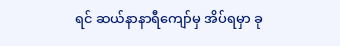ရင် ဆယ်နာနာရီကျော်မှ အိပ်ရမှာ ခု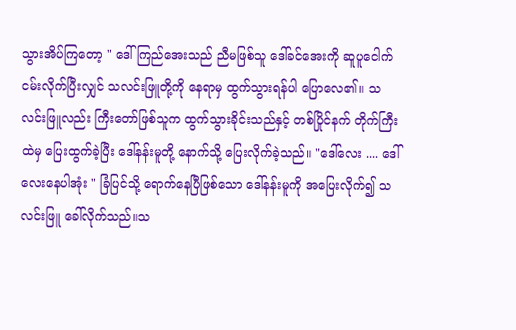သွားအိပ်ကြတော့ " ဒေါ်ကြည်အေးသည် ညီမဖြစ်သူ ဒေါ်ခင်အေးကို ဆူပူငေါက်ငမ်းလိုက်ပြီးလျှင် သလင်းဖြူတို့ကို နေရာမှ ထွက်သွားရန်ပါ ပြောလေ၏။ သလင်းဖြူလည်း ကြီးတော်ဖြစ်သူက ထွက်သွားခိုင်းသည်နှင့် တစ်ပြိုင်နက် တိုက်ကြီးထဲမှ ပြေးထွက်ခဲ့ပြီး ဒေါ်နန်းမူတို့ နောက်သို့ ပြေးလိုက်ခဲ့သည်။ "ဒေါ်လေး .... ဒေါ်လေးနေပါအုံး " ခြံပြင်သို့ ရောက်နေပြီဖြစ်သော ဒေါ်နန်းမူကို အပြေးလိုက်၍ သလင်းဖြူ ခေါ်လိုက်သည်။သ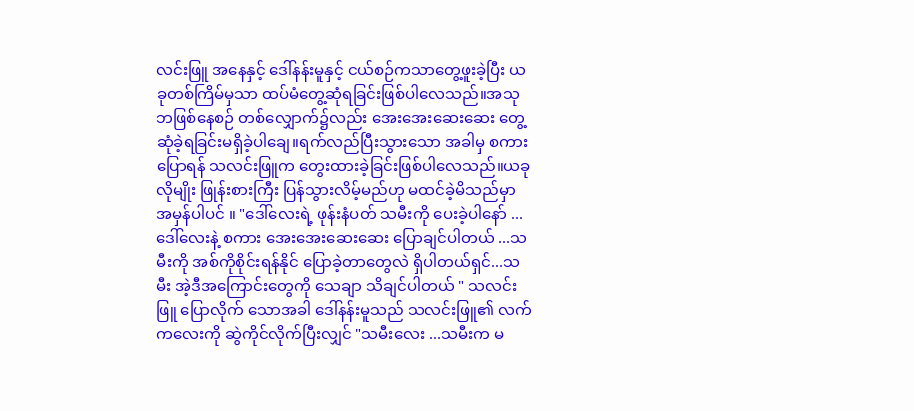လင်းဖြူ အနေနှင့် ဒေါ်နန်းမူနှင့် ငယ်စဉ်ကသာတွေ့ဖူးခဲ့ပြီး ယခုတစ်ကြိမ်မှသာ ထပ်မံတွေ့ဆုံရခြင်းဖြစ်ပါလေသည်။အသုဘဖြစ်နေစဉ် တစ်လျှောက်၌လည်း အေးအေးဆေးဆေး တွေ့ဆုံခဲ့ရခြင်းမရှိခဲ့ပါချေ။ရက်လည်ပြီးသွားသော အခါမှ စကားပြောရန် သလင်းဖြူက တွေးထားခဲ့ခြင်းဖြစ်ပါလေသည်။ယခုလိုမျိုး ဖြုန်းစားကြီး ပြန်သွားလိမ့်မည်ဟု မထင်ခဲ့မိသည်မှာ အမှန်ပါပင် ။ "ဒေါ်လေးရဲ့ ဖုန်းနံပတ် သမီးကို ပေးခဲ့ပါနော် ... ဒေါ်လေးနဲ့ စကား အေးအေးဆေးဆေး ပြောချင်ပါတယ် ...သမီးကို အစ်ကိုစိုင်းရန်နိုင် ပြောခဲ့တာတွေလဲ ရှိပါတယ်ရှင်...သမီး အဲ့ဒီအကြောင်းတွေကို သေချာ သိချင်ပါတယ် " သလင်းဖြူ ပြောလိုက် သောအခါ ဒေါ်နန်းမူသည် သလင်းဖြူ၏ လက်ကလေးကို ဆွဲကိုင်လိုက်ပြီးလျှင် "သမီးလေး ...သမီးက မ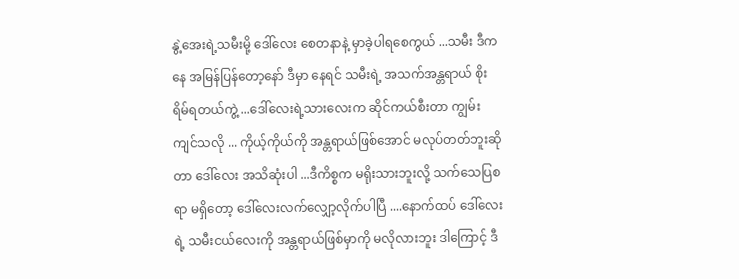နွဲ့အေးရဲ့သမီးမို့ ဒေါ်လေး စေတနာနဲ့ မှာခဲ့ပါရစေကွယ် ...သမီး ဒီကနေ အမြန်ပြန်တော့နော် ဒီမှာ နေရင် သမီးရဲ့ အသက်အန္တရာယ် စိုးရိမ်ရတယ်ကွဲ့ ...ဒေါ်လေးရဲ့သားလေးက ဆိုင်ကယ်စီးတာ ကျွမ်းကျင်သလို ... ကိုယ့်ကိုယ်ကို အန္တရာယ်ဖြစ်အောင် မလုပ်တတ်ဘူးဆိုတာ ဒေါ်လေး အသိဆုံးပါ ...ဒီကိစ္စက မရိုးသားဘူးလို့ သက်သေပြစရာ မရှိတော့ ဒေါ်လေးလက်လျှော့လိုက်ပါပြီ ....နောက်ထပ် ဒေါ်လေးရဲ့ သမီးငယ်လေးကို အန္တရာယ်ဖြစ်မှာကို မလိုလားဘူး ဒါကြောင့် ဒီ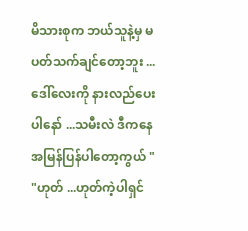မိသားစုက ဘယ်သူနဲ့မှ မပတ်သက်ချင်တော့ဘူး ... ဒေါ်လေးကို နားလည်ပေးပါနော် ...သမီးလဲ ဒီကနေ အမြန်ပြန်ပါတော့ကွယ် " "ဟုတ် ...ဟုတ်ကဲ့ပါရှင်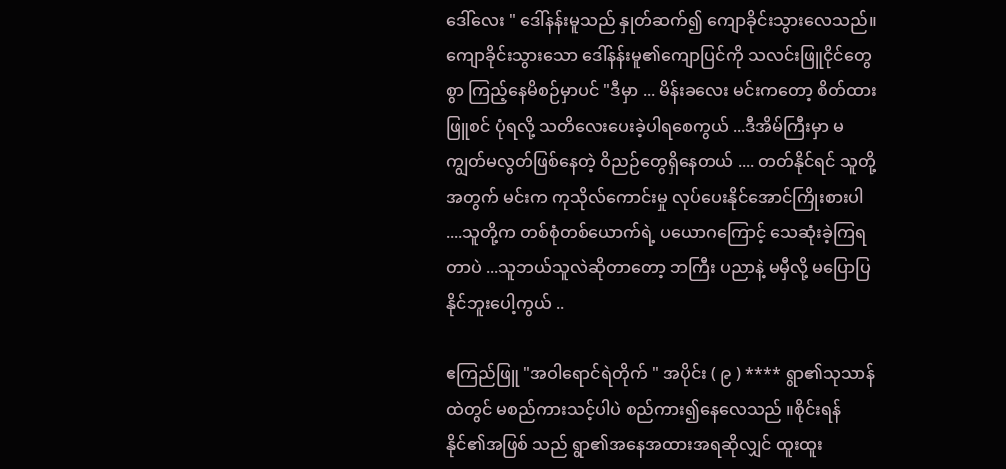ဒေါ်လေး " ဒေါ်နန်းမူသည် နှုတ်ဆက်၍ ကျောခိုင်းသွားလေသည်။ကျောခိုင်းသွားသော ဒေါ်နန်းမူ၏ကျောပြင်ကို သလင်းဖြူငိုင်တွေစွာ ကြည့်နေမိစဉ်မှာပင် "ဒီမှာ ... မိန်းခလေး မင်းကတော့ စိတ်ထားဖြူစင် ပုံရလို့ သတိလေးပေးခဲ့ပါရစေကွယ် ...ဒီအိမ်ကြီးမှာ မကျွတ်မလွတ်ဖြစ်နေတဲ့ ဝိညဉ်တွေရှိနေတယ် .... တတ်နိုင်ရင် သူတို့အတွက် မင်းက ကုသိုလ်ကောင်းမှု လုပ်ပေးနိုင်အောင်ကြိုးစားပါ ....သူတို့က တစ်စုံတစ်ယောက်ရဲ့ ပယောဂကြောင့် သေဆုံးခဲ့ကြရတာပဲ ...သူဘယ်သူလဲဆိုတာတော့ ဘကြီး ပညာနဲ့ မမှီလို့ မပြောပြနိုင်ဘူးပေါ့ကွယ် ..

ဧကြည်ဖြူ "အဝါရောင်ရဲတိုက် " အပိုင်း ( ၉ ) **** ရွာ၏သုသာန်ထဲတွင် မစည်ကားသင့်ပါပဲ စည်ကား၍နေလေသည် ။စိုင်းရန်နိုင်၏အဖြစ် သည် ရွာ၏အနေအထားအရဆိုလျှင် ထူးထူး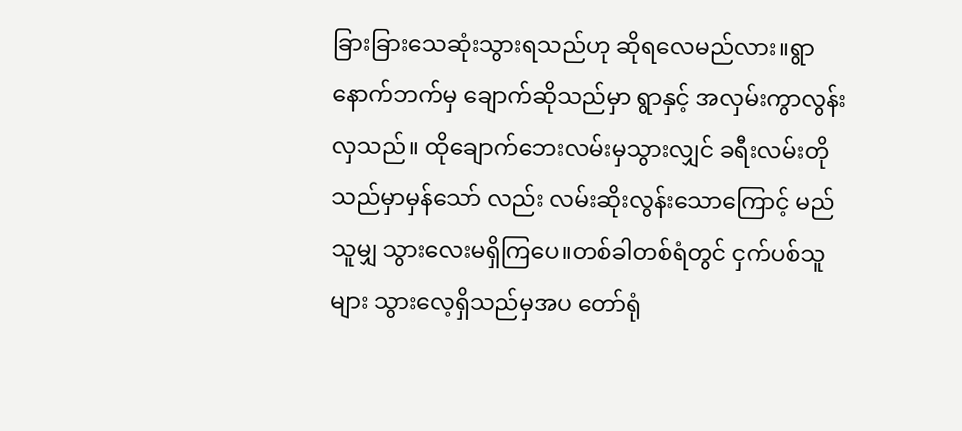ခြားခြားသေဆုံးသွားရသည်ဟု ဆိုရလေမည်လား။ရွာနောက်ဘက်မှ ချောက်ဆိုသည်မှာ ရွာနှင့် အလှမ်းကွာလွန်းလှသည်။ ထိုချောက်ဘေးလမ်းမှသွားလျှင် ခရီးလမ်းတိုသည်မှာမှန်သော် လည်း လမ်းဆိုးလွန်းသောကြောင့် မည်သူမျှ သွားလေးမရှိကြပေ။တစ်ခါတစ်ရံတွင် ငှက်ပစ်သူများ သွားလေ့ရှိသည်မှအပ တော်ရုံ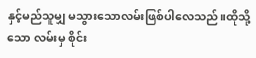နှင့်မည်သူမျှ မသွားသောလမ်းဖြစ်ပါလေသည်။ထိုသို့သော လမ်းမှ စိုင်း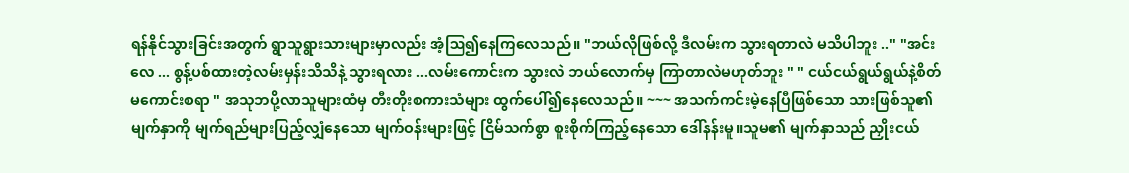ရန်နိုင်သွားခြင်းအတွက် ရွာသူရွားသားများမှာလည်း အံ့ဩ၍နေကြလေသည်။ "ဘယ်လိုဖြစ်လို့ ဒီလမ်းက သွားရတာလဲ မသိပါဘူး .." "အင်းလေ ... စွန့်ပစ်ထားတဲ့လမ်းမှန်းသိသိနဲ့ သွားရလား ...လမ်းကောင်းက သွားလဲ ဘယ်လောက်မှ ကြာတာလဲမဟုတ်ဘူး " " ငယ်ငယ်ရွယ်ရွယ်နဲ့စိတ်မကောင်းစရာ " အသုဘပို့လာသူများထံမှ တီးတိုးစကားသံများ ထွက်ပေါ်၍နေလေသည်။ ~~~ အသက်ကင်းမဲ့နေပြီဖြစ်သော သားဖြစ်သူ၏ မျက်နှာကို မျက်ရည်များပြည့်လျှံနေသော မျက်ဝန်းများဖြင့် ငြိမ်သက်စွာ စူးစိုက်ကြည့်နေသော ဒေါ်နန်းမူ။သူမ၏ မျက်နှာသည် ညှိုးငယ်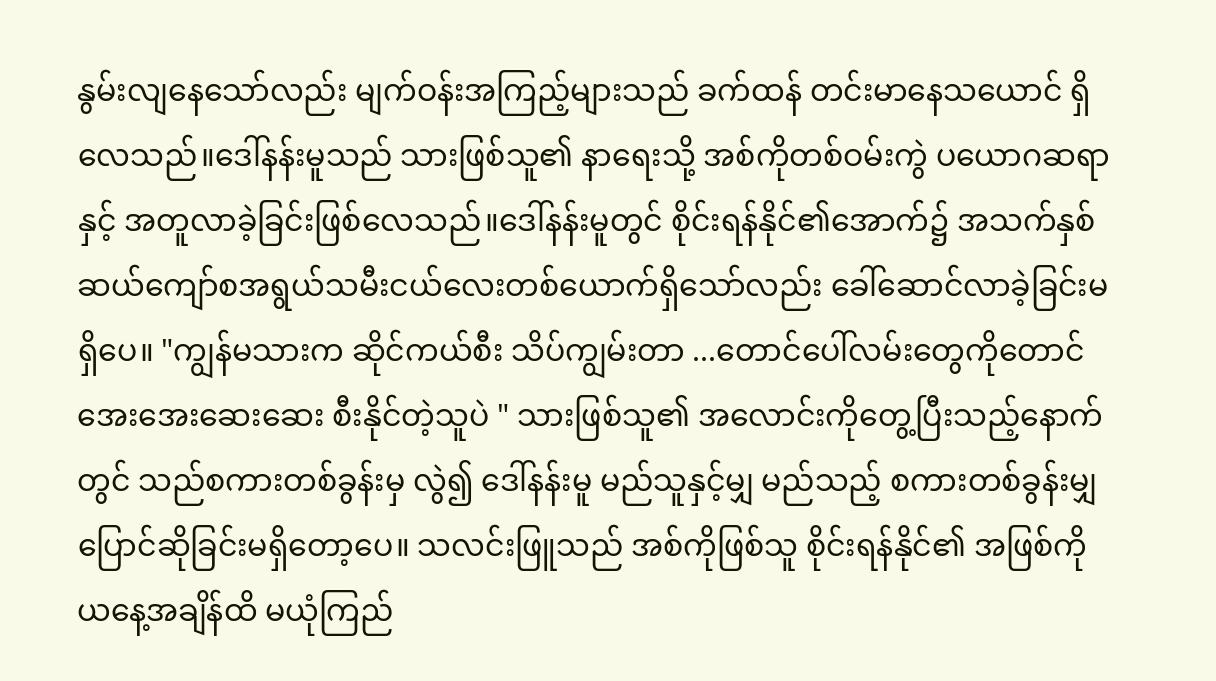နွမ်းလျနေသော်လည်း မျက်ဝန်းအကြည့်များသည် ခက်ထန် တင်းမာနေသယောင် ရှိလေသည်။ဒေါ်နန်းမူသည် သားဖြစ်သူ၏ နာရေးသို့ အစ်ကိုတစ်ဝမ်းကွဲ ပယောဂဆရာနှင့် အတူလာခဲ့ခြင်းဖြစ်လေသည်။ဒေါ်နန်းမူတွင် စိုင်းရန်နိုင်၏အောက်၌ အသက်နှစ်ဆယ်ကျော်စအရွယ်သမီးငယ်လေးတစ်ယောက်ရှိသော်လည်း ခေါ်ဆောင်လာခဲ့ခြင်းမရှိပေ။ "ကျွန်မသားက ဆိုင်ကယ်စီး သိပ်ကျွမ်းတာ ...တောင်ပေါ်လမ်းတွေကိုတောင် အေးအေးဆေးဆေး စီးနိုင်တဲ့သူပဲ " သားဖြစ်သူ၏ အလောင်းကိုတွေ့ပြီးသည့်နောက်တွင် သည်စကားတစ်ခွန်းမှ လွဲ၍ ဒေါ်နန်းမူ မည်သူနှင့်မျှ မည်သည့် စကားတစ်ခွန်းမျှ ပြောင်ဆိုခြင်းမရှိတော့ပေ။ သလင်းဖြူသည် အစ်ကိုဖြစ်သူ စိုင်းရန်နိုင်၏ အဖြစ်ကို ယနေ့အချိန်ထိ မယုံကြည်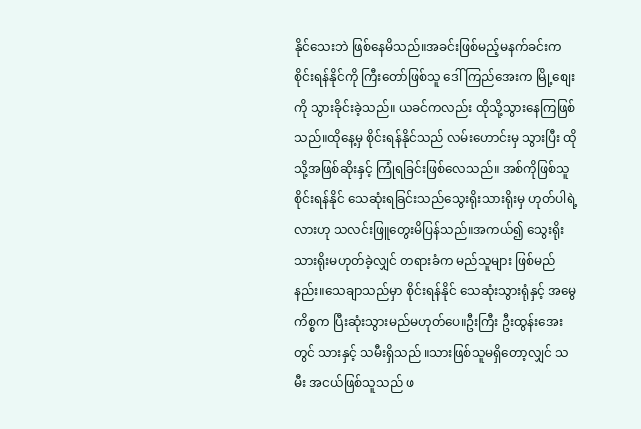နိုင်သေးဘဲ ဖြစ်နေမိသည်။အခင်းဖြစ်မည့်မနက်ခင်းက စိုင်းရန်နိုင်ကို ကြီးတော်ဖြစ်သူ ဒေါ်ကြည်အေးက မြို့စျေးကို သွားခိုင်းခဲ့သည်။ ယခင်ကလည်း ထိုသို့သွားနေကြဖြစ်သည်။ထိုနေ့မှ စိုင်းရန်နိုင်သည် လမ်းဟောင်းမှ သွားပြီး ထိုသို့အဖြစ်ဆိုးနှင့် ကြုံရခြင်းဖြစ်လေသည်။ အစ်ကိုဖြစ်သူစိုင်းရန်နိုင် သေဆုံးရခြင်းသည်သွေးရိုးသားရိုးမှ ဟုတ်ပါရဲ့လားဟု သလင်းဖြူတွေးမိပြန်သည်။အကယ်၍ သွေးရိုးသားရိုးမဟုတ်ခဲ့လျှင် တရားခံက မည်သူများ ဖြစ်မည်နည်း။သေချာသည်မှာ စိုင်းရန်နိုင် သေဆုံးသွားရုံနှင့် အမွေကိစ္စက ပြီးဆုံးသွားမည်မဟုတ်ပေ။ဦးကြီး ဦးထွန်းအေးတွင် သားနှင့် သမီးရှိသည် ။သားဖြစ်သူမရှိတော့လျှင် သမီး အငယ်ဖြစ်သူသည် ဖ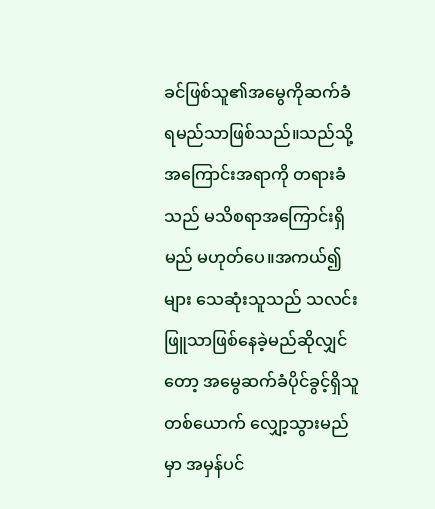ခင်ဖြစ်သူ၏အမွေကိုဆက်ခံရမည်သာဖြစ်သည်။သည်သို့ အကြောင်းအရာကို တရားခံသည် မသိစရာအကြောင်းရှိမည် မဟုတ်ပေ။အကယ်၍များ သေဆုံးသူသည် သလင်းဖြူသာဖြစ်နေခဲ့မည်ဆိုလျှင်တော့ အမွေဆက်ခံပိုင်ခွင့်ရှိသူတစ်ယောက် လျှော့သွားမည်မှာ အမှန်ပင်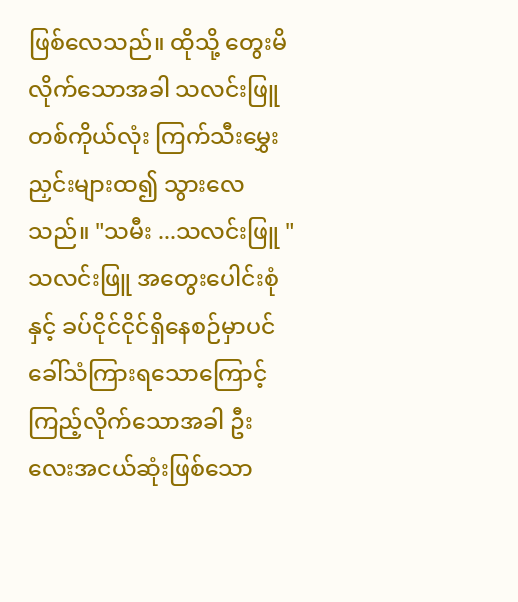ဖြစ်လေသည်။ ထိုသို့ တွေးမိလိုက်သောအခါ သလင်းဖြူတစ်ကိုယ်လုံး ကြက်သီးမွှေးညှင်းများထ၍ သွားလေသည်။ "သမီး ...သလင်းဖြူ " သလင်းဖြူ အတွေးပေါင်းစုံနှင့် ခပ်ငိုင်ငိုင်ရှိနေစဉ်မှာပင် ခေါ်သံကြားရသောကြောင့် ကြည့်လိုက်သောအခါ ဦးလေးအငယ်ဆုံးဖြစ်သော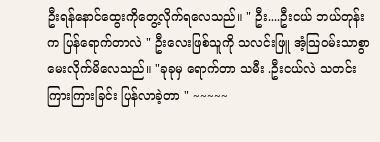ဦးရန်နောင်ထွေးကိုတွေ့လိုက်ရလေသည်။ " ဦး....ဦးငယ် ဘယ်တုန်းက ပြန်ရောက်တာလဲ " ဦးလေးဖြစ်သူကို သလင်းဖြူ အံ့သြဝမ်းသာစွာ မေးလိုက်မိလေသည်။ "ခုခုမှ ရောက်တာ သမီး .ဦးငယ်လဲ သတင်းကြားကြားခြင်း ပြန်လာခဲ့တာ " ~~~~~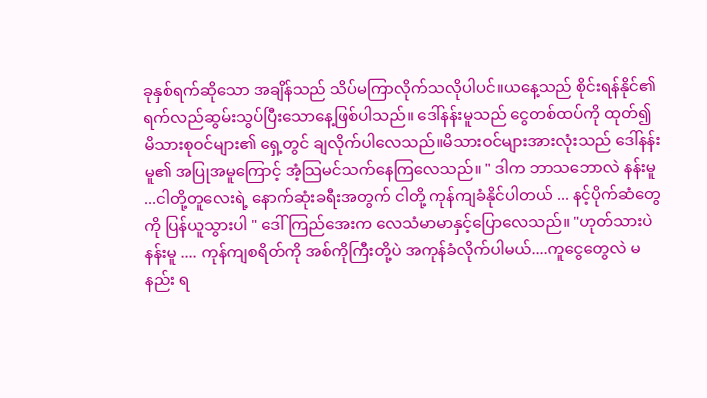ခုနှစ်ရက်ဆိုသော အချိန်သည် သိပ်မကြာလိုက်သလိုပါပင်။ယနေ့သည် စိုင်းရန်နိုင်၏ ရက်လည်ဆွမ်းသွပ်ပြီးသောနေ့ဖြစ်ပါသည်။ ဒေါ်နန်းမူသည် ငွေတစ်ထပ်ကို ထုတ်၍ မိသားစုဝင်များ၏ ရှေ့တွင် ချလိုက်ပါလေသည်။မိသားဝင်များအားလုံးသည် ဒေါ်နန်းမူ၏ အပြုအမူကြောင့် အံ့သြမင်သက်နေကြလေသည်။ " ဒါက ဘာသဘောလဲ နန်းမူ ...ငါတို့တူလေးရဲ့ နောက်ဆုံးခရီးအတွက် ငါတို့ ကုန်ကျခံနိုင်ပါတယ် ... နင့်ပိုက်ဆံတွေကို ပြန်ယူသွားပါ " ဒေါ်ကြည်အေးက လေသံမာမာနှင့်ပြောလေသည်။ "ဟုတ်သားပဲ နန်းမူ .... ကုန်ကျစရိတ်ကို အစ်ကိုကြီးတို့ပဲ အကုန်ခံလိုက်ပါမယ်....ကူငွေတွေလဲ မနည်း ရ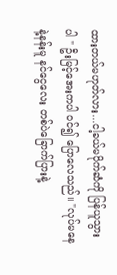ထားတယ်မဟုတ်လား...ငါ့ခယ်မပိုက်ဆံကို ပြန်ယူသွားပါ " ဦးမြင့်အေးကပါ ၀င်၍ ပြောလေသည်။ "လုပ်မနေနဲ့နန်းမူ နင်ငွေလေး တစ်ပဲခြောက်ပြားနဲ့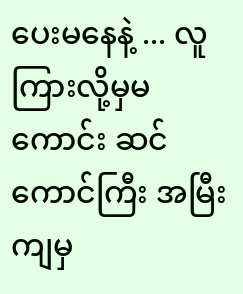ပေးမနေနဲ့ ... လူကြားလို့မှမကောင်း ဆင်ကောင်ကြီး အမြီးကျမှ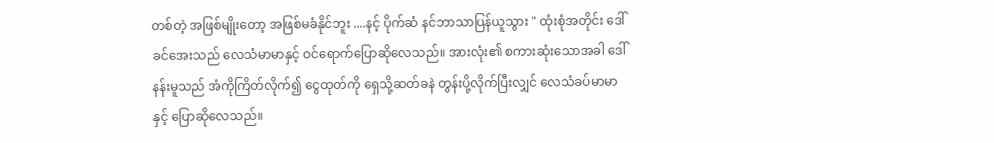တစ်တဲ့ အဖြစ်မျိုးတော့ အဖြစ်မခံနိုင်ဘူး ....နင့် ပိုက်ဆံ နင်ဘာသာပြန်ယူသွား " ထုံးစုံအတိုင်း ဒေါ်ခင်အေးသည် လေသံမာမာနှင့် ဝင်ရောက်ပြောဆိုလေသည်။ အားလုံး၏ စကားဆုံးသောအခါ ဒေါ်နန်းမူသည် အံကိုကြိတ်လိုက်၍ ငွေထုတ်ကို ရှေသို့ဆတ်ခနဲ တွန်းပို့လိုက်ပြီးလျှင် လေသံခပ်မာမာနှင့် ပြောဆိုလေသည်။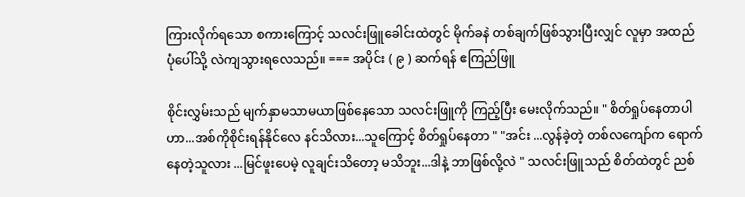ကြားလိုက်ရသော စကားကြောင့် သလင်းဖြူခေါင်းထဲတွင် မိုက်ခနဲ တစ်ချက်ဖြစ်သွားပြီးလျှင် လူမှာ အထည် ပုံပေါ်သို့ လဲကျသွားရလေသည်။ === အပိုင်း ( ၉ ) ဆက်ရန် ဧကြည်ဖြူ

စိုင်းလွှမ်းသည် မျက်နှာမသာမယာဖြစ်နေသော သလင်းဖြူကို ကြည့်ပြီး မေးလိုက်သည်။ " စိတ်ရှုပ်နေတာပါဟာ...အစ်ကိုစိုင်းရန်နိုင်လေ နင်သိလား...သူကြောင့် စိတ်ရှုပ်နေတာ " "အင်း ...လွန်ခဲ့တဲ့ တစ်လကျော်က ရောက်နေတဲ့သူလား ...မြင်ဖူးပေမဲ့ လူချင်းသိတော့ မသိဘူး...ဒါနဲ့ ဘာဖြစ်လို့လဲ " သလင်းဖြူသည် စိတ်ထဲတွင် ညစ်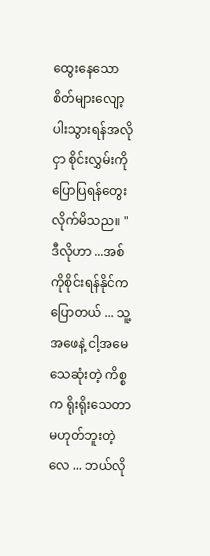ထွေးနေသော စိတ်များလျော့ပါးသွားရန်အလိုငှာ စိုင်းလွှမ်းကို ပြောပြရန်တွေးလိုက်မိသည။ "ဒီလိုဟာ ...အစ်ကိုစိုင်းရန်နိုင်က ပြောတယ် ... သူ့အဖေနဲ့ ငါ့အမေ သေဆုံးတဲ့ ကိစ္စက ရိုးရိုးသေတာမဟုတ်ဘူးတဲ့လေ ... ဘယ်လို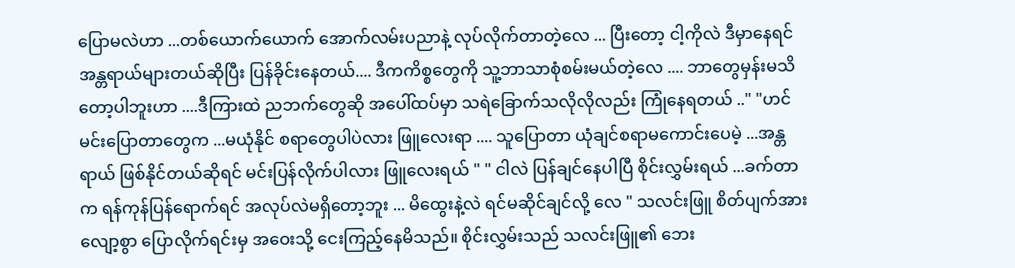ပြောမလဲဟာ ...တစ်ယောက်ယောက် အောက်လမ်းပညာနဲ့ လုပ်လိုက်တာတဲ့လေ ... ပြီးတော့ ငါ့ကိုလဲ ဒီမှာနေရင် အန္တရာယ်များတယ်ဆိုပြီး ပြန်ခိုင်းနေတယ်.... ဒီကကိစ္စတွေကို သူ့ဘာသာစုံစမ်းမယ်တဲ့လေ .... ဘာတွေမှန်းမသိတော့ပါဘူးဟာ ....ဒီကြားထဲ ညဘက်တွေဆို အပေါ်ထပ်မှာ သရဲခြောက်သလိုလိုလည်း ကြုံနေရတယ် .." "ဟင် မင်းပြောတာတွေက ...မယုံနိုင် စရာတွေပါပဲလား ဖြူလေးရာ .... သူပြောတာ ယုံချင်စရာမကောင်းပေမဲ့ ...အန္တရာယ် ဖြစ်နိုင်တယ်ဆိုရင် မင်းပြန်လိုက်ပါလား ဖြူလေးရယ် " " ငါလဲ ပြန်ချင်နေပါပြီ စိုင်းလွှမ်းရယ် ...ခက်တာက ရန်ကုန်ပြန်ရောက်ရင် အလုပ်လဲမရှိတော့ဘူး ... မိထွေးနဲ့လဲ ရင်မဆိုင်ချင်လို့ လေ " သလင်းဖြူ စိတ်ပျက်အားလျော့စွာ ပြောလိုက်ရင်းမှ အဝေးသို့ ငေးကြည့်နေမိသည်။ စိုင်းလွှမ်းသည် သလင်းဖြူ၏ ဘေး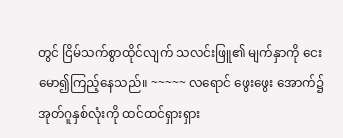တွင် ငြိမ်သက်စွာထိုင်လျက် သလင်းဖြူ၏ မျက်နှာကို ငေးမော၍ကြည့်နေသည်။ ~~~~~ လရောင် ဖွေးဖွေး အောက်၌ အုတ်ဂူနှစ်လုံးကို ထင်ထင်ရှားရှား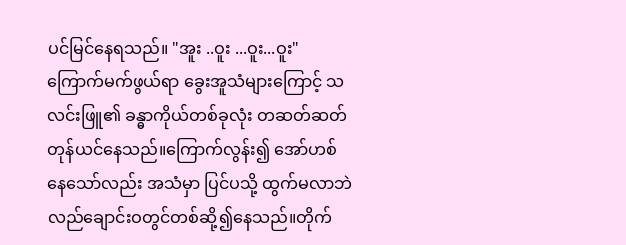ပင်မြင်နေရသည်။ "အူး ..ဝူး ...ဝူး...ဝူး" ကြောက်မက်ဖွယ်ရာ ခွေးအူသံများကြောင့် သလင်းဖြူ၏ ခန္ဓာကိုယ်တစ်ခုလုံး တဆတ်ဆတ် တုန်ယင်နေသည်။ကြောက်လွန်း၍ အော်ဟစ်နေသော်လည်း အသံမှာ ပြင်ပသို့ ထွက်မလာဘဲ လည်ချောင်းဝတွင်တစ်ဆို့၍နေသည်။တိုက်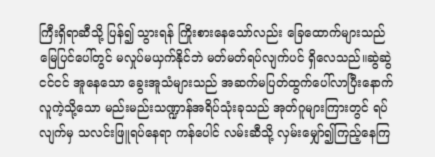ကြီးရှိရာဆီသို့ ပြန်၍ သွားရန် ကြိုးစားနေသော်လည်း ခြေထောက်များသည် မြေပြင်ပေါ်တွင် မလှုပ်မယှက်နိုင်ဘဲ မတ်မတ်ရပ်လျက်ပင် ရှိလေသည်။ဆွဲဆွဲငင်ငင် အူနေသော ခွေးအူသံများသည် အဆက်မပြတ်ထွက်ပေါ်လာပြီးနောက် လူကဲ့သို့သော မည်းမည်းသဏ္ဍာန်အရိပ်သုံးခုသည် အုတ်ဂူများကြားတွင် ရပ်လျက်မှ သလင်းဖြူရပ်နေရာ ကန်ပေါင် လမ်းဆီသို့ လှမ်းမျှော်၍ကြည့်နေကြ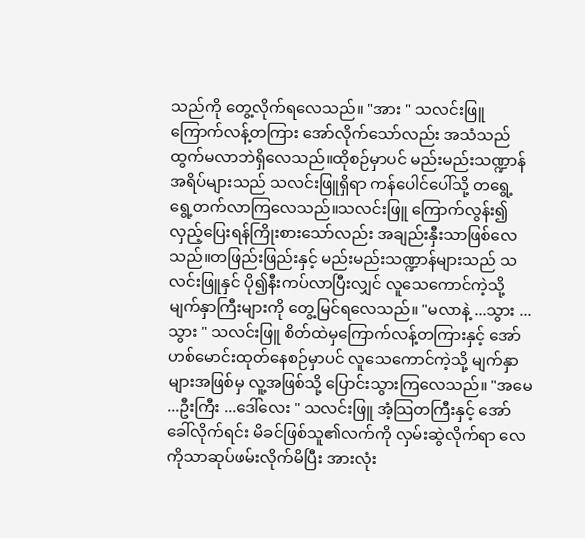သည်ကို တွေ့လိုက်ရလေသည်။ "အား " သလင်းဖြူ ကြောက်လန့်တကြား အော်လိုက်သော်လည်း အသံသည် ထွက်မလာဘဲရှိလေသည်။ထိုစဉ်မှာပင် မည်းမည်းသဏ္ဍာန်အရိပ်များသည် သလင်းဖြူရှိရာ ကန်ပေါင်ပေါ်သို့ တရွေ့ရွေ့တက်လာကြလေသည်။သလင်းဖြူ ကြောက်လွန်း၍ လှည့်ပြေးရန်ကြိုးစားသော်လည်း အချည်းနှီးသာဖြစ်လေသည်။တဖြည်းဖြည်းနှင့် မည်းမည်းသဏ္ဍာန်များသည် သလင်းဖြူနှင် ပို၍နီးကပ်လာပြီးလျှင် လူသေကောင်ကဲ့သို့ မျက်နှာကြီးများကို တွေ့မြင်ရလေသည်။ "မလာနဲ့ ...သွား ...သွား " သလင်းဖြူ စိတ်ထဲမှကြောက်လန့်တကြားနှင့် အော်ဟစ်မောင်းထုတ်နေစဉ်မှာပင် လူသေကောင်ကဲ့သို့ မျက်နှာများအဖြစ်မှ လူ့အဖြစ်သို့ ပြောင်းသွားကြလေသည်။ "အမေ ...ဦးကြီး ...ဒေါ်လေး " သလင်းဖြူ အံ့သြတကြီးနှင့် အော်ခေါ်လိုက်ရင်း မိခင်ဖြစ်သူ၏လက်ကို လှမ်းဆွဲလိုက်ရာ လေကိုသာဆုပ်ဖမ်းလိုက်မိပြီး အားလုံး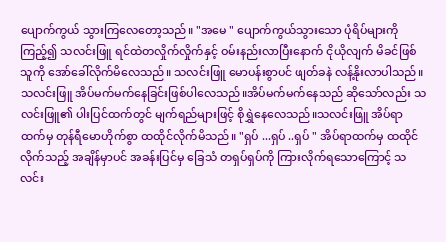ပျောက်ကွယ် သွားကြလေတော့သည်။ "အမေ " ပျောက်ကွယ်သွားသော ပုံရိပ်များကိုကြည့်၍ သလင်းဖြူ ရင်ထဲတလှိုက်လှိုက်နှင့် ဝမ်းနည်းလာပြီးနောက် ငိုယိုလျက် မိခင်ဖြစ်သူကို အော်ခေါ်လိုက်မိလေသည်။ သလင်းဖြူ မောပန်းစွာပင် ဖျတ်ခနဲ လန့်နိုးလာပါသည်။သလင်းဖြူ အိပ်မက်မက်နေခြင်းဖြစ်ပါလေသည်။အိပ်မက်မက်နေသည် ဆိုသော်လည်း သလင်းဖြူ၏ ပါးပြင်ထက်တွင် မျက်ရည်များဖြင့် စိုရွှဲနေလေသည်။သလင်းဖြူ အိပ်ရာထက်မှ တုန်ရီမောဟိုက်စွာ ထထိုင်လိုက်မိသည်။ "ရှပ် ...ရှပ် ..ရှပ် " အိပ်ရာထက်မှ ထထိုင်လိုက်သည့် အချိန်မှာပင် အခန်းပြင်မှ ခြေသံ တရှပ်ရှပ်ကို ကြားလိုက်ရသောကြောင့် သလင်း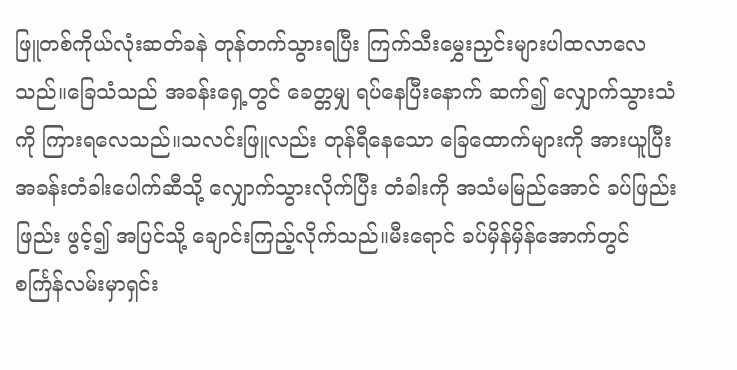ဖြူတစ်ကိုယ်လုံးဆတ်ခနဲ တုန်တက်သွားရပြီး ကြက်သီးမွှေးညှင်းများပါထလာလေသည်။ခြေသံသည် အခန်းရှေ့တွင် ခေတ္တမျှ ရပ်နေပြီးနောက် ဆက်၍ လျှောက်သွားသံကို ကြားရလေသည်။သလင်းဖြူလည်း တုန်ရီနေသော ခြေထောက်များကို အားယူပြီး အခန်းတံခါးပေါက်ဆီသို့ လျှောက်သွားလိုက်ပြီး တံခါးကို အသံမမြည်အောင် ခပ်ဖြည်းဖြည်း ဖွင့်၍ အပြင်သို့ ချောင်းကြည့်လိုက်သည်။မီးရောင် ခပ်မှိန်မှိန်အောက်တွင် စင်္ကြန်လမ်းမှာရှင်း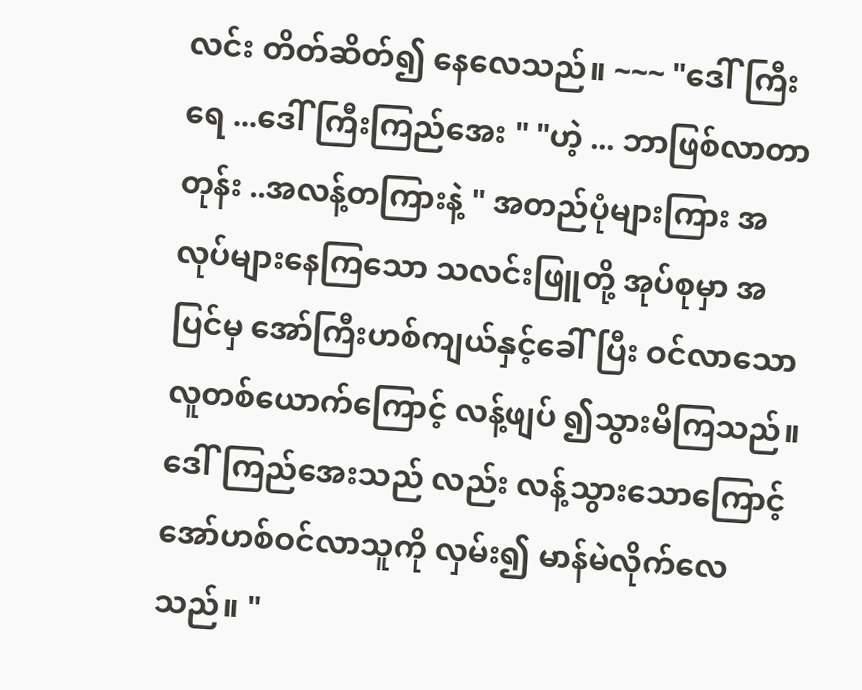လင်း တိတ်ဆိတ်၍ နေလေသည်။ ~~~ "ဒေါ်ကြီးရေ ...ဒေါ်ကြီးကြည်အေး " "ဟဲ့ ... ဘာဖြစ်လာတာတုန်း ..အလန့်တကြားနဲ့ " အတည်ပုံများကြား အလုပ်များနေကြသော သလင်းဖြူတို့ အုပ်စုမှာ အပြင်မှ အော်ကြီးဟစ်ကျယ်နှင့်ခေါ်ပြီး ဝင်လာသော လူတစ်ယောက်ကြောင့် လန့်ဖျပ် ၍သွားမိကြသည်။ ဒေါ်ကြည်အေးသည် လည်း လန့်သွားသောကြောင့် အော်ဟစ်ဝင်လာသူကို လှမ်း၍ မာန်မဲလိုက်လေသည်။ "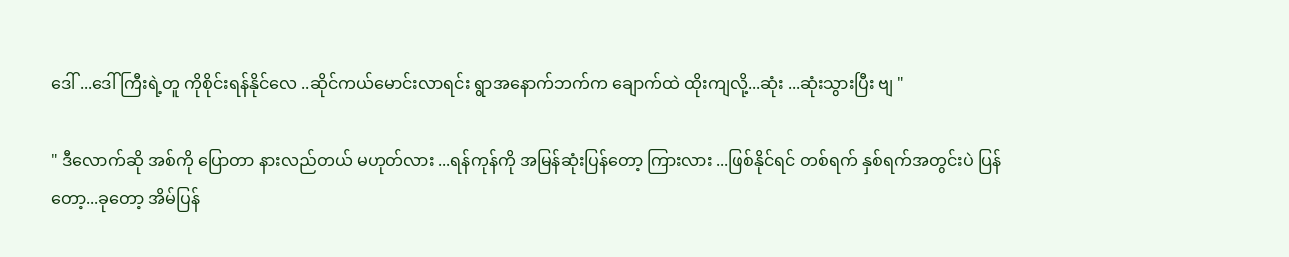ဒေါ် ...ဒေါ်ကြီးရဲ့တူ ကိုစိုင်းရန်နိုင်လေ ..ဆိုင်ကယ်မောင်းလာရင်း ရွာအနောက်ဘက်က ချောက်ထဲ ထိုးကျလို့...ဆုံး ...ဆုံးသွားပြီး ဗျ "

" ဒီလောက်ဆို အစ်ကို ပြောတာ နားလည်တယ် မဟုတ်လား ...ရန်ကုန်ကို အမြန်ဆုံးပြန်တော့ ကြားလား ...ဖြစ်နိုင်ရင် တစ်ရက် နှစ်ရက်အတွင်းပဲ ပြန်တော့...ခုတော့ အိမ်ပြန်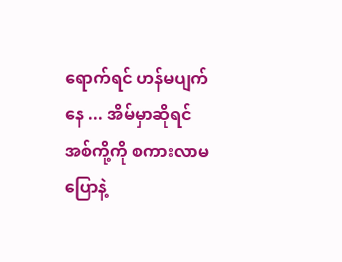ရောက်ရင် ဟန်မပျက်နေ ... အိမ်မှာဆိုရင် အစ်ကို့ကို စကားလာမပြောနဲ့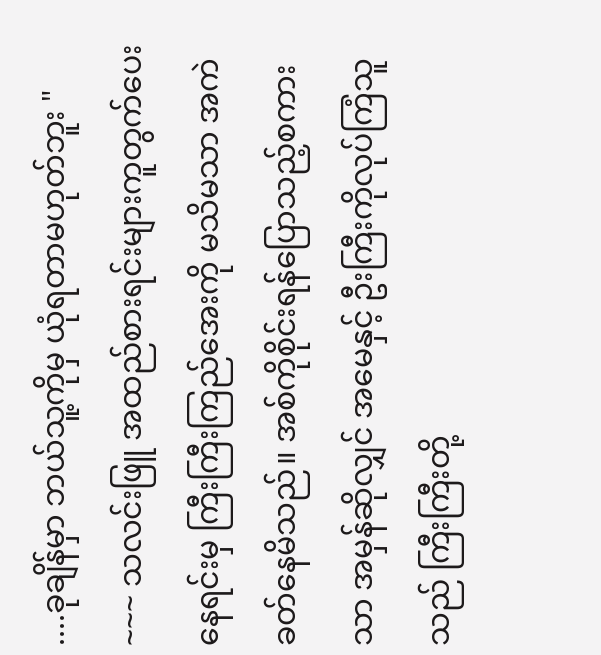....ခုချိန်မှာ ဘယ်သူ့ကိုမှ ယုံရတာမဟုတ်ဘူး " ~~~ သလင်းဖြူ အထည်စားရင်းများကူတွက်ပေးနေရင်းမှ ကြီးကြီးကြည်အေးကို မသိမသာ အကဲခတ်နေမိသည်။ အစ်ကိုစိုင်းရန်ပြောသည့်စကားသာ အမှန်ဆိုလျှင် အမေနှင့် ဦးကြီးကိုလုပ်ကြံသူသည် ကြီးကြီးတို့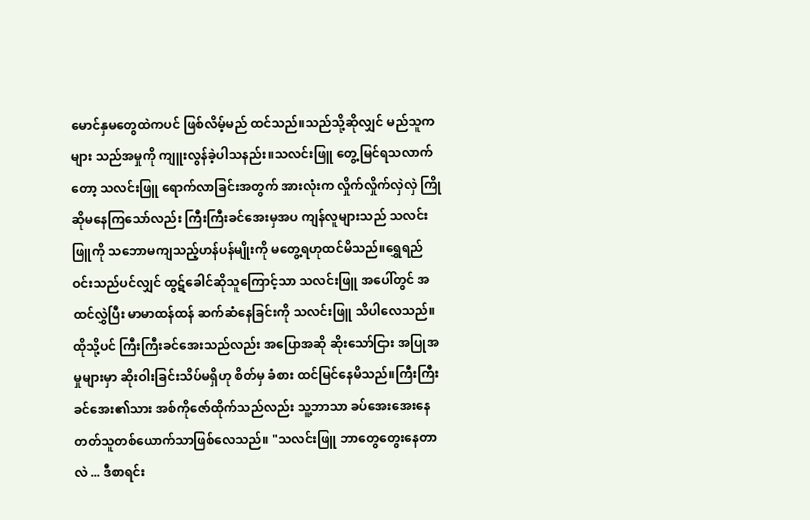မောင်နှမတွေထဲကပင် ဖြစ်လိမ့်မည် ထင်သည်။သည်သို့ဆိုလျှင် မည်သူကများ သည်အမှုကို ကျူးလွန်ခဲ့ပါသနည်း။သလင်းဖြူ တွေ့မြင်ရသလာက်တော့ သလင်းဖြူ ရောက်လာခြင်းအတွက် အားလုံးက လှိုက်လှိုက်လှဲလှဲ ကြိုဆိုမနေကြသော်လည်း ကြီးကြီးခင်အေးမှအပ ကျန်လူများသည် သလင်းဖြူကို သဘောမကျသည့်ဟန်ပန်မျိုးကို မတွေ့ရဟုထင်မိသည်။ရွှေရည်ဝင်းသည်ပင်လျှင် ထွဋ်ခေါင်ဆိုသူကြောင့်သာ သလင်းဖြူ အပေါ်တွင် အထင်လွှဲပြီး မာမာထန်ထန် ဆက်ဆံနေခြင်းကို သလင်းဖြူ သိပါလေသည်။ထိုသို့ပင် ကြီးကြီးခင်အေးသည်လည်း အပြောအဆို ဆိုးသော်ငြား အပြုအမှုများမှာ ဆိုးဝါးခြင်းသိပ်မရှိဟု စိတ်မှ ခံစား ထင်မြင်နေမိသည်။ကြီးကြီးခင်အေး၏သား အစ်ကိုဇော်ထိုက်သည်လည်း သူ့ဘာသာ ခပ်အေးအေးနေတတ်သူတစ်ယောက်သာဖြစ်လေသည်။ "သလင်းဖြူ ဘာတွေတွေးနေတာလဲ ... ဒီစာရင်း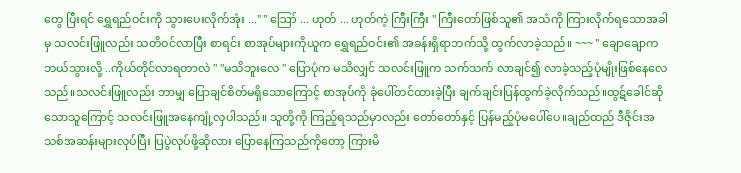တွေ ပြီးရင် ရွှေရည်ဝင်းကို သွားပေးလိုက်အုံး ..." " ဪ ... ဟုတ် ... ဟုတ်ကဲ့ ကြီးကြီး " ကြီးတော်ဖြစ်သူ၏ အသံကို ကြားလိုက်ရသောအခါမှ သလင်းဖြူလည်း သတိဝင်လာပြီး စာရင်း စာအုပ်များကိုယူက ရွှေရည်ဝင်း၏ အခန်းရှိရာဘက်သို့ ထွက်လာခဲ့သည်။ ~~~ " ချောချောက ဘယ်သွားလို့ ..ကိုယ်တိုင်လာရတာလဲ " "မသိဘူးလေ " ပြောပုံက မသိလျှင် သလင်းဖြူက သက်သက် လာချင်၍ လာခဲ့သည့်ပုံမျိုးဖြစ်နေလေသည်။သလင်းဖြူလည်း ဘာမျှ ပြောချင်စိတ်မရှိသောကြောင့် စာအုပ်ကို ခုံပေါ်တင်ထားခဲ့ပြီး ချက်ချင်းပြန်ထွက်ခဲ့လိုက်သည်။ထွဋ်ခေါင်ဆိုသောသူကြောင့် သလင်းဖြူအနေကျုံ့လှပါသည်။ သူတို့ကို ကြည့်ရသည်မှာလည်း တော်တော်နှင့် ပြန်မည့်ပုံမပေါ်ပေ။ချည်ထည် ဒီဇိုင်းအသစ်အဆန်းများလုပ်ပြီး ပြပွဲလုပ်ဖို့ဆိုလား ပြောနေကြသည်ကိုတော့ ကြားမိ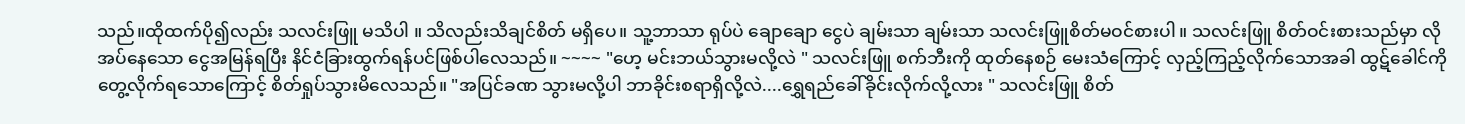သည်။ထိုထက်ပို၍လည်း သလင်းဖြူ မသိပါ ။ သိလည်းသိချင်စိတ် မရှိပေ။ သူ့ဘာသာ ရုပ်ပဲ ချောချော ငွေပဲ ချမ်းသာ ချမ်းသာ သလင်းဖြူစိတ်မဝင်စားပါ။ သလင်းဖြူ စိတ်ဝင်းစားသည်မှာ လိုအပ်နေသော ငွေအမြန်ရပြီး နိင်ငံခြားထွက်ရန်ပင်ဖြစ်ပါလေသည်။ ~~~~ "ဟေ့ မင်းဘယ်သွားမလို့လဲ " သလင်းဖြူ စက်ဘီးကို ထုတ်နေစဉ် မေးသံကြောင့် လှည့်ကြည့်လိုက်သောအခါ ထွဋ်ခေါင်ကို တွေ့လိုက်ရသောကြောင့် စိတ်ရှုပ်သွားမိလေသည်။ "အပြင်ခဏ သွားမလို့ပါ ဘာခိုင်းစရာရှိလို့လဲ....ရွှေရည်ခေါ်ခိုင်းလိုက်လို့လား " သလင်းဖြူ စိတ်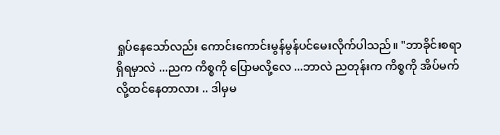ရှုပ်နေသော်လည်း ကောင်းကောင်းမွန်မွန်ပင်မေးလိုက်ပါသည်။ "ဘာခိုင်းစရာရှိရမှာလဲ ...ညက ကိစ္စကို ပြောမလို့လေ ...ဘာလဲ ညတုန်းက ကိစ္စကို အိပ်မက်လို့ထင်နေတာလား .. ဒါမှမ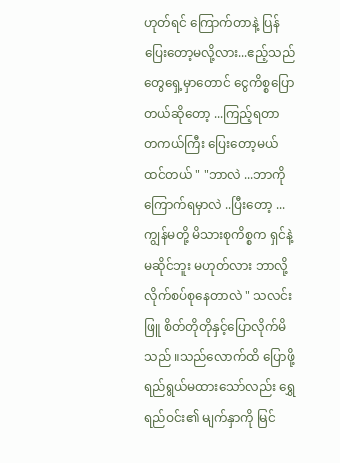ဟုတ်ရင် ကြောက်တာနဲ့ ပြန်ပြေးတော့မလို့လား...ဧည့်သည်တွေရှေ့မှာတောင် ငွေကိစ္စပြောတယ်ဆိုတော့ ...ကြည့်ရတာ တကယ်ကြီး ပြေးတော့မယ်ထင်တယ် " "ဘာလဲ ...ဘာကို ကြောက်ရမှာလဲ ..ပြီးတော့ ...ကျွန်မတို့ မိသားစုကိစ္စက ရှင်နဲ့မဆိုင်ဘူး မဟုတ်လား ဘာလို့ လိုက်စပ်စုနေတာလဲ " သလင်းဖြူ စိတ်တိုတိုနှင့်ပြောလိုက်မိသည် ။သည်လောက်ထိ ပြောဖို့ ရည်ရွယ်မထားသော်လည်း ရွှေရည်ဝင်း၏ မျက်နှာကို မြင်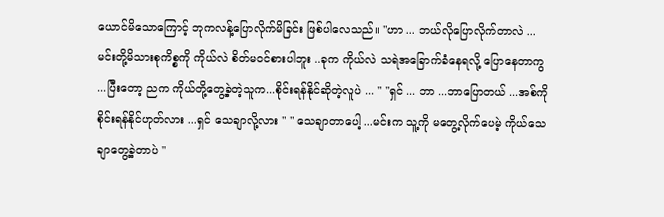ယောင်မိသောကြောင့် ဘုကလန့်ပြောလိုက်မိခြင်း ဖြစ်ပါလေသည်။ "ဟာ ... ဘယ်လိုပြောလိုက်တာလဲ ...မင်းတို့မိသားစုကိစ္စကို ကိုယ်လဲ စိတ်မဝင်စားပါဘူး ..ခုက ကိုယ်လဲ သရဲအခြောက်ခံနေရလို့ ပြောနေတာကွ ...ပြီးတော့ ညက ကိုယ်တို့တွေ့ခဲ့တဲ့သူက...စိုင်းရန်နိုင်ဆိုတဲ့လူပဲ ... " "ရှင် ... ဘာ ...ဘာပြောတယ် ...အစ်ကိုစိုင်းရန်နိုင်ဟုတ်လား ...ရှင် သေချာလို့လား " " သေချာတာပေါ့ ...မင်းက သူ့ကို မတွေ့လိုက်ပေမဲ့ ကိုယ်သေချာတွေ့ခဲ့တာပဲ "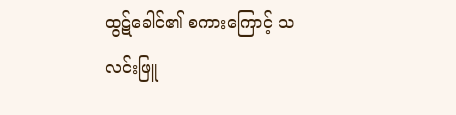ထွဋ်ခေါင်၏ စကားကြောင့် သလင်းဖြူ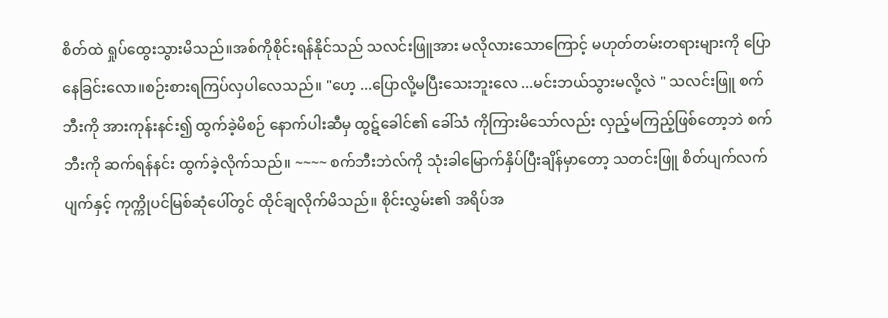စိတ်ထဲ ရှုပ်ထွေးသွားမိသည်။အစ်ကိုစိုင်းရန်နိုင်သည် သလင်းဖြူအား မလိုလားသောကြောင့် မဟုတ်တမ်းတရားများကို ပြောနေခြင်းလော။စဉ်းစားရကြပ်လှပါလေသည်။ "ဟေ့ ...ပြောလို့မပြီးသေးဘူးလေ ...မင်းဘယ်သွားမလို့လဲ " သလင်းဖြူ စက်ဘီးကို အားကုန်းနင်း၍ ထွက်ခဲ့မိစဉ် နောက်ပါးဆီမှ ထွဋ်ခေါင်၏ ခေါ်သံ ကိုကြားမိသော်လည်း လှည့်မကြည့်ဖြစ်တော့ဘဲ စက်ဘီးကို ဆက်ရန်နင်း ထွက်ခဲ့လိုက်သည်။ ~~~~ စက်ဘီးဘဲလ်ကို သုံးခါမြောက်နှိပ်ပြီးချိန်မှာတော့ သတင်းဖြူ စိတ်ပျက်လက်ပျက်နှင့် ကုက္ကိုပင်မြစ်ဆုံပေါ်တွင် ထိုင်ချလိုက်မိသည်။ စိုင်းလွှမ်း၏ အရိပ်အ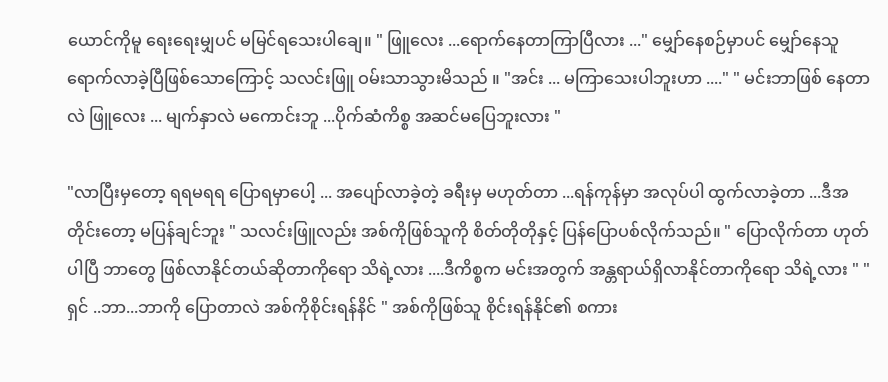ယောင်ကိုမူ ရေးရေးမျှပင် မမြင်ရသေးပါချေ။ " ဖြူလေး ...ရောက်နေတာကြာပြီလား ..." မျှော်နေစဉ်မှာပင် မျှော်နေသူ ရောက်လာခဲ့ပြီဖြစ်သောကြောင့် သလင်းဖြူ ဝမ်းသာသွားမိသည် ။ "အင်း ... မကြာသေးပါဘူးဟာ ...." " မင်းဘာဖြစ် နေတာလဲ ဖြူလေး ... မျက်နှာလဲ မကောင်းဘူ ...ပိုက်ဆံကိစ္စ အဆင်မပြေဘူးလား "

"လာပြီးမှတော့ ရရမရရ ပြောရမှာပေါ့ ... အပျော်လာခဲ့တဲ့ ခရီးမှ မဟုတ်တာ ...ရန်ကုန်မှာ အလုပ်ပါ ထွက်လာခဲ့တာ ...ဒီအတိုင်းတော့ မပြန်ချင်ဘူး " သလင်းဖြူလည်း အစ်ကိုဖြစ်သူကို စိတ်တိုတိုနှင့် ပြန်ပြောပစ်လိုက်သည်။ " ပြောလိုက်တာ ဟုတ်ပါပြီ ဘာတွေ ဖြစ်လာနိုင်တယ်ဆိုတာကိုရော သိရဲ့လား ....ဒီကိစ္စက မင်းအတွက် အန္တရာယ်ရှိလာနိုင်တာကိုရော သိရဲ့လား " "ရှင် ..ဘာ...ဘာကို ပြောတာလဲ အစ်ကိုစိုင်းရန်နိင် " အစ်ကိုဖြစ်သူ စိုင်းရန်နိုင်၏ စကား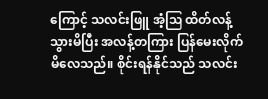ကြောင့် သလင်းဖြူ အံ့ဩ ထိတ်လန့်သွားမိပြီး အလန့်တကြား ပြန်မေးလိုက်မိလေသည်။ စိုင်းရန်နိုင်သည် သလင်း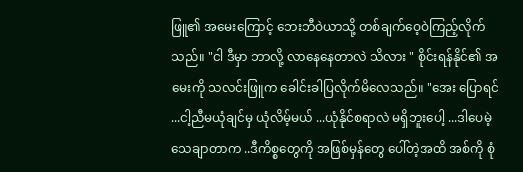ဖြူ၏ အမေးကြောင့် ဘေးဘီဝဲယာသို့ တစ်ချက်ဝေ့ဝဲကြည့်လိုက်သည်။ "ငါ ဒီမှာ ဘာလို့ လာနေနေတာလဲ သိလား " စိုင်းရန်နိုင်၏ အမေးကို သလင်းဖြူက ခေါင်းခါပြလိုက်မိလေသည်။ "အေး ပြောရင် ...ငါ့ညီမယုံချင်မှ ယုံလိမ့်မယ် ...ယုံနိုင်စရာလဲ မရှိဘူးပေါ့ ...ဒါပေမဲ့ သေချာတာက ..ဒီကိစ္စတွေကို အဖြစ်မှန်တွေ ပေါ်တဲ့အထိ အစ်ကို စုံ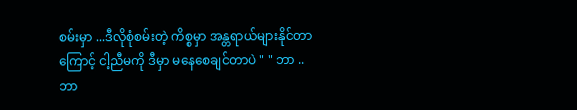စမ်းမှာ ...ဒီလိုစုံစမ်းတဲ့ ကိစ္စမှာ အန္တရာယ်များနိုင်တာကြောင့် ငါ့ညီမကို ဒီမှာ မနေစေချင်တာပဲ " " ဘာ ..ဘာ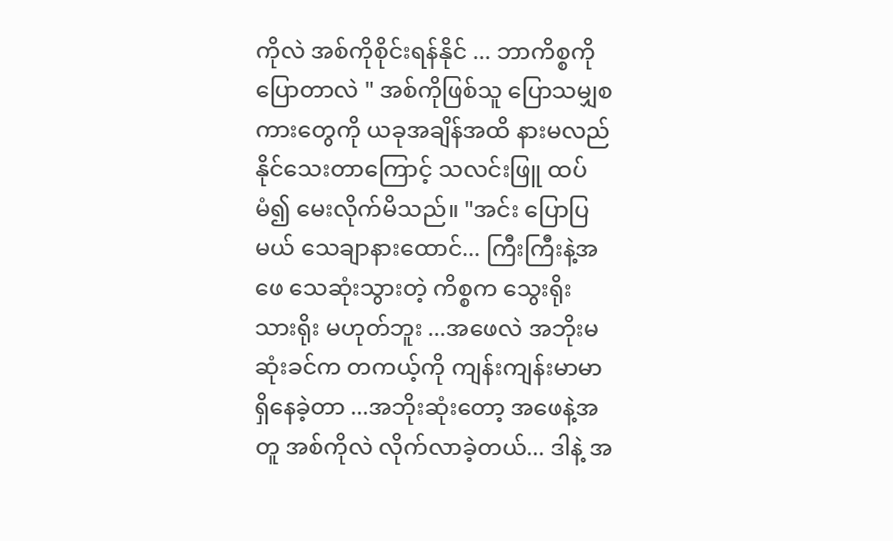ကိုလဲ အစ်ကိုစိုင်းရန်နိုင် ... ဘာကိစ္စကို ပြောတာလဲ " အစ်ကိုဖြစ်သူ ပြောသမျှစကားတွေကို ယခုအချိန်အထိ နားမလည်နိုင်သေးတာကြောင့် သလင်းဖြူ ထပ်မံ၍ မေးလိုက်မိသည်။ "အင်း ပြောပြမယ် သေချာနားထောင်... ကြီးကြီးနဲ့အဖေ သေဆုံးသွားတဲ့ ကိစ္စက သွေးရိုးသားရိုး မဟုတ်ဘူး ...အဖေလဲ အဘိုးမဆုံးခင်က တကယ့်ကို ကျန်းကျန်းမာမာရှိနေခဲ့တာ ...အဘိုးဆုံးတော့ အဖေနဲ့အတူ အစ်ကိုလဲ လိုက်လာခဲ့တယ်... ဒါနဲ့ အ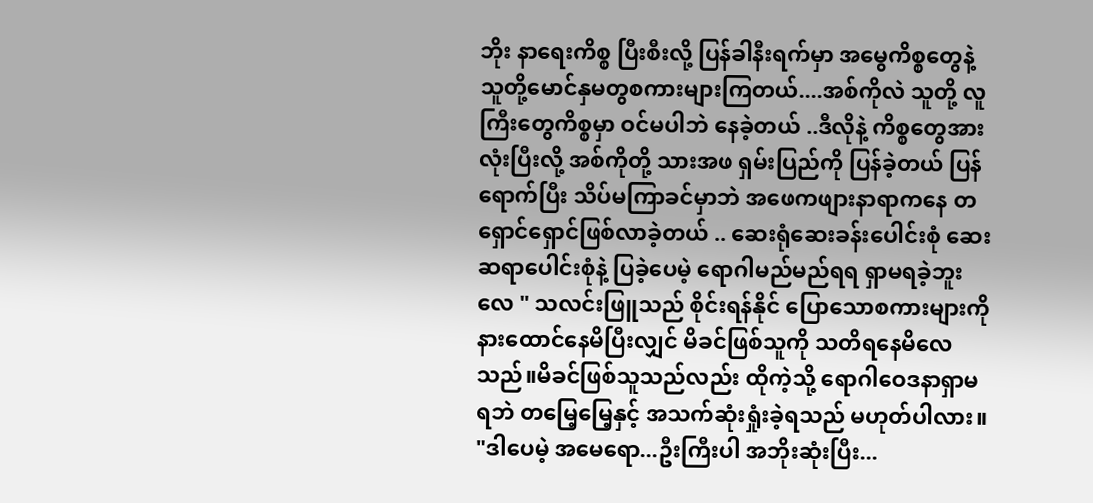ဘိုး နာရေးကိစ္စ ပြီးစီးလို့ ပြန်ခါနီးရက်မှာ အမွေကိစ္စတွေနဲ့ သူတို့မောင်နှမတွစကားများကြတယ်....အစ်ကိုလဲ သူတို့ လူကြီးတွေကိစ္စမှာ ဝင်မပါဘဲ နေခဲ့တယ် ..ဒီလိုနဲ့ ကိစ္စတွေအားလုံးပြီးလို့ အစ်ကိုတို့ သားအဖ ရှမ်းပြည်ကို ပြန်ခဲ့တယ် ပြန်ရောက်ပြီး သိပ်မကြာခင်မှာဘဲ အဖေကဖျားနာရာကနေ တရှောင်ရှောင်ဖြစ်လာခဲ့တယ် .. ဆေးရုံဆေးခန်းပေါင်းစုံ ဆေးဆရာပေါင်းစုံနဲ့ ပြခဲ့ပေမဲ့ ရောဂါမည်မည်ရရ ရှာမရခဲ့ဘူးလေ " သလင်းဖြူသည် စိုင်းရန်နိုင် ပြောသောစကားများကို နားထောင်နေမိပြီးလျှင် မိခင်ဖြစ်သူကို သတိရနေမိလေသည်။မိခင်ဖြစ်သူသည်လည်း ထိုကဲ့သို့ ရောဂါဝေဒနာရှာမရဘဲ တမြေ့မြေ့နှင့် အသက်ဆုံးရှုံးခဲ့ရသည် မဟုတ်ပါလား။ "ဒါပေမဲ့ အမေရော...ဦးကြီးပါ အဘိုးဆုံးပြီး...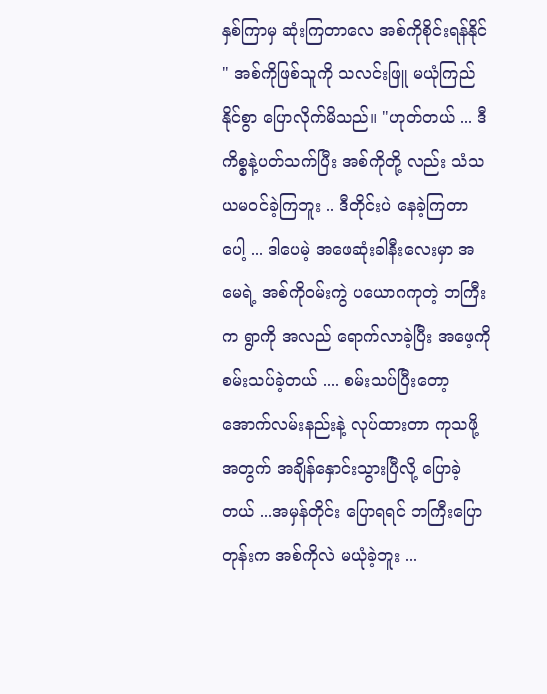နှစ်ကြာမှ ဆုံးကြတာလေ အစ်ကိုစိုင်းရန်နိုင် " အစ်ကိုဖြစ်သူကို သလင်းဖြူ မယုံကြည်နိုင်စွာ ပြောလိုက်မိသည်။ "ဟုတ်တယ် ... ဒီကိစ္စနဲ့ပတ်သက်ပြီး အစ်ကိုတို့ လည်း သံသယမဝင်ခဲ့ကြဘူး .. ဒီတိုင်းပဲ နေခဲ့ကြတာပေါ့ ... ဒါပေမဲ့ အဖေဆုံးခါနီးလေးမှာ အမေရဲ့ အစ်ကိုဝမ်းကွဲ ပယောဂကုတဲ့ ဘကြီးက ရွာကို အလည် ရောက်လာခဲ့ပြီး အဖေ့ကို စမ်းသပ်ခဲ့တယ် .... စမ်းသပ်ပြီးတော့ အောက်လမ်းနည်းနဲ့ လုပ်ထားတာ ကုသဖို့အတွက် အချိန်နှောင်းသွားပြီလို့ ပြောခဲ့တယ် ...အမှန်တိုင်း ပြောရရင် ဘကြီးပြောတုန်းက အစ်ကိုလဲ မယုံခဲ့ဘူး ...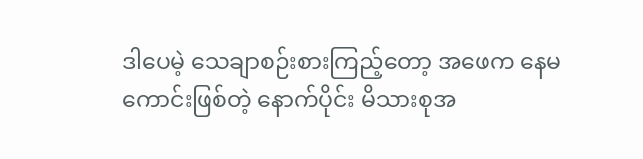ဒါပေမဲ့ သေချာစဉ်းစားကြည့်တော့ အဖေက နေမကောင်းဖြစ်တဲ့ နောက်ပိုင်း မိသားစုအ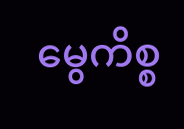မွေကိစ္စ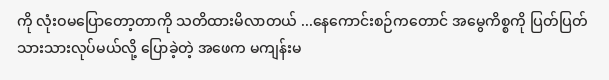ကို လုံးဝမပြောတော့တာကို သတိထားမိလာတယ် ...နေကောင်းစဉ်ကတောင် အမွေကိစ္စကို ပြတ်ပြတ်သားသားလုပ်မယ်လို့ ပြောခဲ့တဲ့ အဖေက မကျန်းမ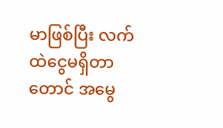မာဖြစ်ပြီး လက်ထဲငွေမရှိတာတောင် အမွေ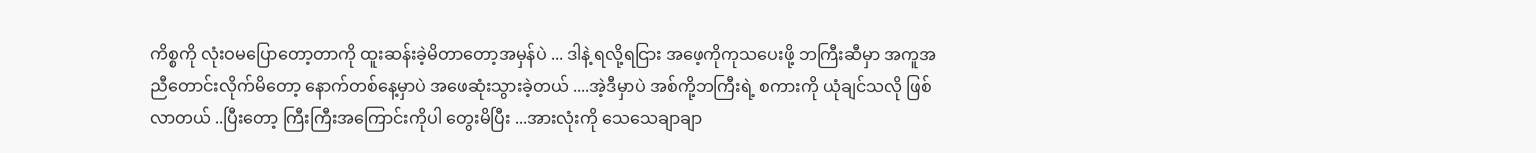ကိစ္စကို လုံးဝမပြောတော့တာကို ထူးဆန်းခဲ့မိတာတော့အမှန်ပဲ ... ဒါနဲ့ ရလို့ရငြား အဖေ့ကိုကုသပေးဖို့ ဘကြီးဆီမှာ အကူအညီတောင်းလိုက်မိတော့ နောက်တစ်နေ့မှာပဲ အဖေဆုံးသွားခဲ့တယ် ....အဲ့ဒီမှာပဲ အစ်ကို့ဘကြီးရဲ့ စကားကို ယုံချင်သလို ဖြစ်လာတယ် ..ပြီးတော့ ကြီးကြီးအကြောင်းကိုပါ တွေးမိပြီး ...အားလုံးကို သေသေချာချာ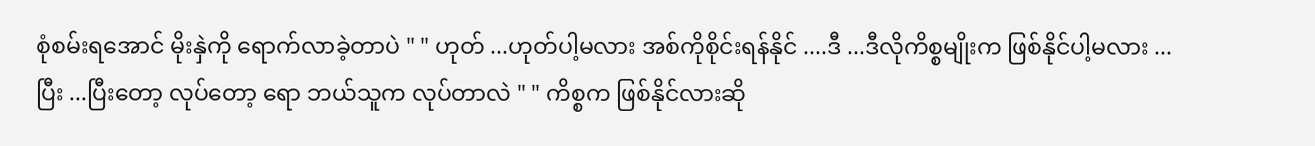စုံစမ်းရအောင် မိုးနှဲကို ရောက်လာခဲ့တာပဲ " " ဟုတ် ...ဟုတ်ပါ့မလား အစ်ကိုစိုင်းရန်နိုင် ....ဒီ ...ဒီလိုကိစ္စမျိုးက ဖြစ်နိုင်ပါ့မလား ... ပြီး ...ပြီးတော့ လုပ်တော့ ရော ဘယ်သူက လုပ်တာလဲ " " ကိစ္စက ဖြစ်နိုင်လားဆို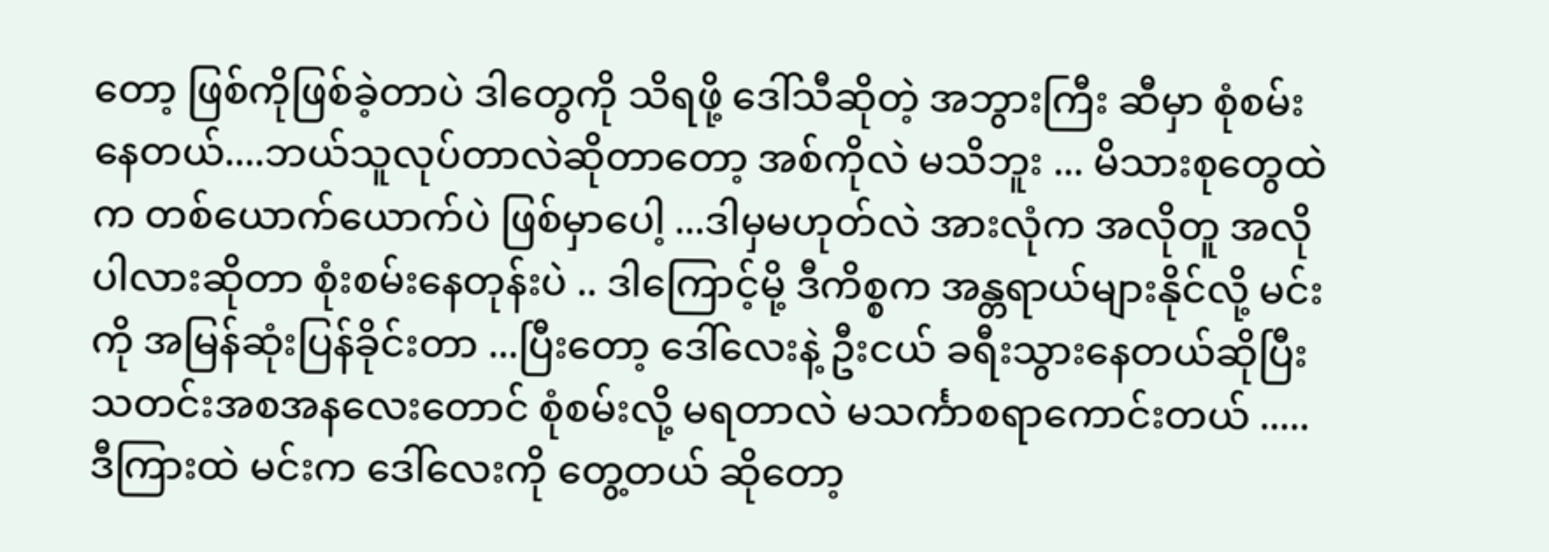တော့ ဖြစ်ကိုဖြစ်ခဲ့တာပဲ ဒါတွေကို သိရဖို့ ဒေါ်သီဆိုတဲ့ အဘွားကြီး ဆီမှာ စုံစမ်းနေတယ်....ဘယ်သူလုပ်တာလဲဆိုတာတော့ အစ်ကိုလဲ မသိဘူး ... မိသားစုတွေထဲက တစ်ယောက်ယောက်ပဲ ဖြစ်မှာပေါ့ ...ဒါမှမဟုတ်လဲ အားလုံက အလိုတူ အလိုပါလားဆိုတာ စုံးစမ်းနေတုန်းပဲ .. ဒါကြောင့်မို့ ဒီကိစ္စက အန္တရာယ်များနိုင်လို့ မင်းကို အမြန်ဆုံးပြန်ခိုင်းတာ ...ပြီးတော့ ဒေါ်လေးနဲ့ ဦးငယ် ခရီးသွားနေတယ်ဆိုပြီး သတင်းအစအနလေးတောင် စုံစမ်းလို့ မရတာလဲ မသင်္ကာစရာကောင်းတယ် ..... ဒီကြားထဲ မင်းက ဒေါ်လေးကို တွေ့တယ် ဆိုတော့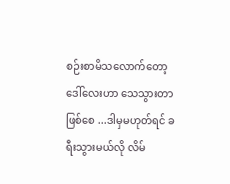စဉ်းစာမိသလောက်တော့ ဒေါ်လေးဟာ သေသွားတာဖြစ်စေ ...ဒါမှမဟုတ်ရင် ခရီးသွားမယ်လို လိမ်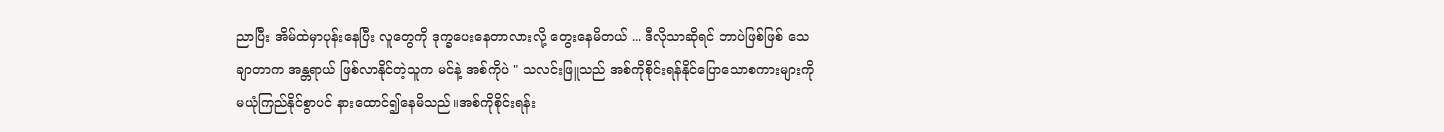ညာပြီး အိမ်ထဲမှာပုန်းနေပြီး လူတွေကို ဒုက္ခပေးနေတာလားလို့ တွေးနေမိတယ် ... ဒီလိုသာဆိုရင် ဘာပဲဖြစ်ဖြစ် သေချာတာက အန္တရာယ် ဖြစ်လာနိုင်တဲ့သူက မင်နဲ့ အစ်ကိုပဲ " သလင်းဖြူသည် အစ်ကိုစိုင်းရန်နိုင်ပြောသောစကားများကို မယုံကြည်နိုင်စွာပင် နားထောင်၍နေမိသည်။အစ်ကိုစိုင်းရန်း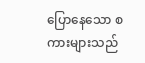ပြောနေသော စကားများသည်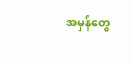အမှန်တွေ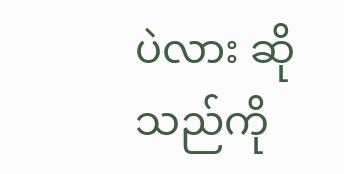ပဲလား ဆိုသည်ကို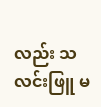လည်း သလင်းဖြူ မ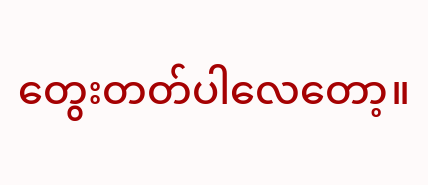တွေးတတ်ပါလေတော့။